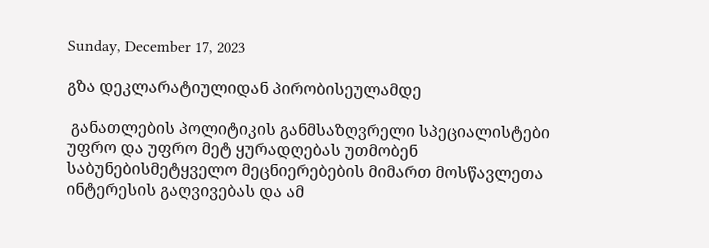Sunday, December 17, 2023

გზა დეკლარატიულიდან პირობისეულამდე

 განათლების პოლიტიკის განმსაზღვრელი სპეციალისტები უფრო და უფრო მეტ ყურადღებას უთმობენ საბუნებისმეტყველო მეცნიერებების მიმართ მოსწავლეთა ინტერესის გაღვივებას და ამ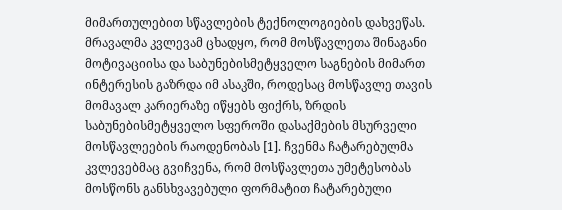მიმართულებით სწავლების ტექნოლოგიების დახვეწას. მრავალმა კვლევამ ცხადყო, რომ მოსწავლეთა შინაგანი მოტივაციისა და საბუნებისმეტყველო საგნების მიმართ ინტერესის გაზრდა იმ ასაკში, როდესაც მოსწავლე თავის მომავალ კარიერაზე იწყებს ფიქრს, ზრდის საბუნებისმეტყველო სფეროში დასაქმების მსურველი მოსწავლეების რაოდენობას [1]. ჩვენმა ჩატარებულმა კვლევებმაც გვიჩვენა, რომ მოსწავლეთა უმეტესობას მოსწონს განსხვავებული ფორმატით ჩატარებული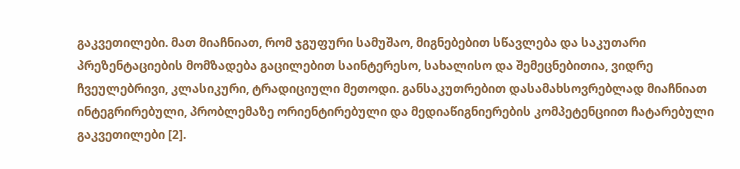გაკვეთილები. მათ მიაჩნიათ, რომ ჯგუფური სამუშაო, მიგნებებით სწავლება და საკუთარი პრეზენტაციების მომზადება გაცილებით საინტერესო, სახალისო და შემეცნებითია, ვიდრე ჩვეულებრივი, კლასიკური, ტრადიციული მეთოდი. განსაკუთრებით დასამახსოვრებლად მიაჩნიათ ინტეგრირებული, პრობლემაზე ორიენტირებული და მედიაწიგნიერების კომპეტენციით ჩატარებული გაკვეთილები [2].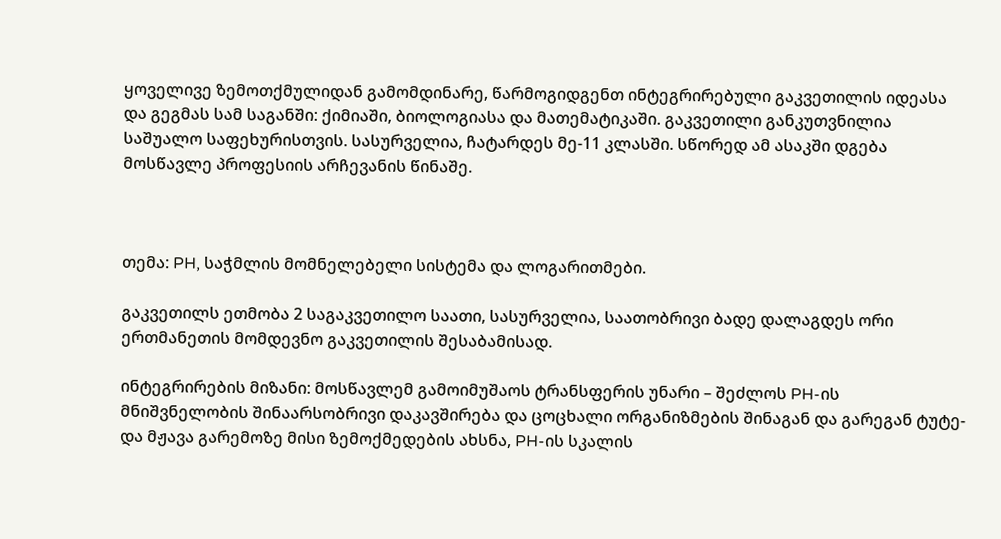ყოველივე ზემოთქმულიდან გამომდინარე, წარმოგიდგენთ ინტეგრირებული გაკვეთილის იდეასა და გეგმას სამ საგანში: ქიმიაში, ბიოლოგიასა და მათემატიკაში. გაკვეთილი განკუთვნილია საშუალო საფეხურისთვის. სასურველია, ჩატარდეს მე-11 კლასში. სწორედ ამ ასაკში დგება მოსწავლე პროფესიის არჩევანის წინაშე.



თემა: PH, საჭმლის მომნელებელი სისტემა და ლოგარითმები.

გაკვეთილს ეთმობა 2 საგაკვეთილო საათი, სასურველია, საათობრივი ბადე დალაგდეს ორი ერთმანეთის მომდევნო გაკვეთილის შესაბამისად.

ინტეგრირების მიზანი: მოსწავლემ გამოიმუშაოს ტრანსფერის უნარი – შეძლოს PH-ის მნიშვნელობის შინაარსობრივი დაკავშირება და ცოცხალი ორგანიზმების შინაგან და გარეგან ტუტე- და მჟავა გარემოზე მისი ზემოქმედების ახსნა, PH-ის სკალის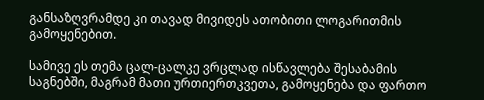განსაზღვრამდე კი თავად მივიდეს ათობითი ლოგარითმის გამოყენებით.

სამივე ეს თემა ცალ-ცალკე ვრცლად ისწავლება შესაბამის საგნებში, მაგრამ მათი ურთიერთკვეთა, გამოყენება და ფართო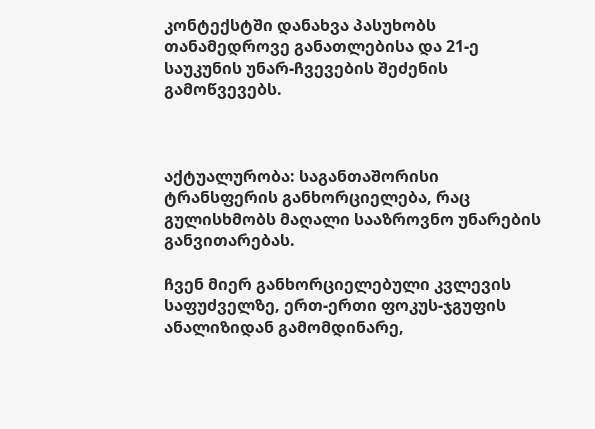კონტექსტში დანახვა პასუხობს თანამედროვე განათლებისა და 21-ე საუკუნის უნარ-ჩვევების შეძენის გამოწვევებს.



აქტუალურობა: საგანთაშორისი ტრანსფერის განხორციელება, რაც გულისხმობს მაღალი სააზროვნო უნარების განვითარებას.

ჩვენ მიერ განხორციელებული კვლევის საფუძველზე, ერთ-ერთი ფოკუს-ჯგუფის ანალიზიდან გამომდინარე,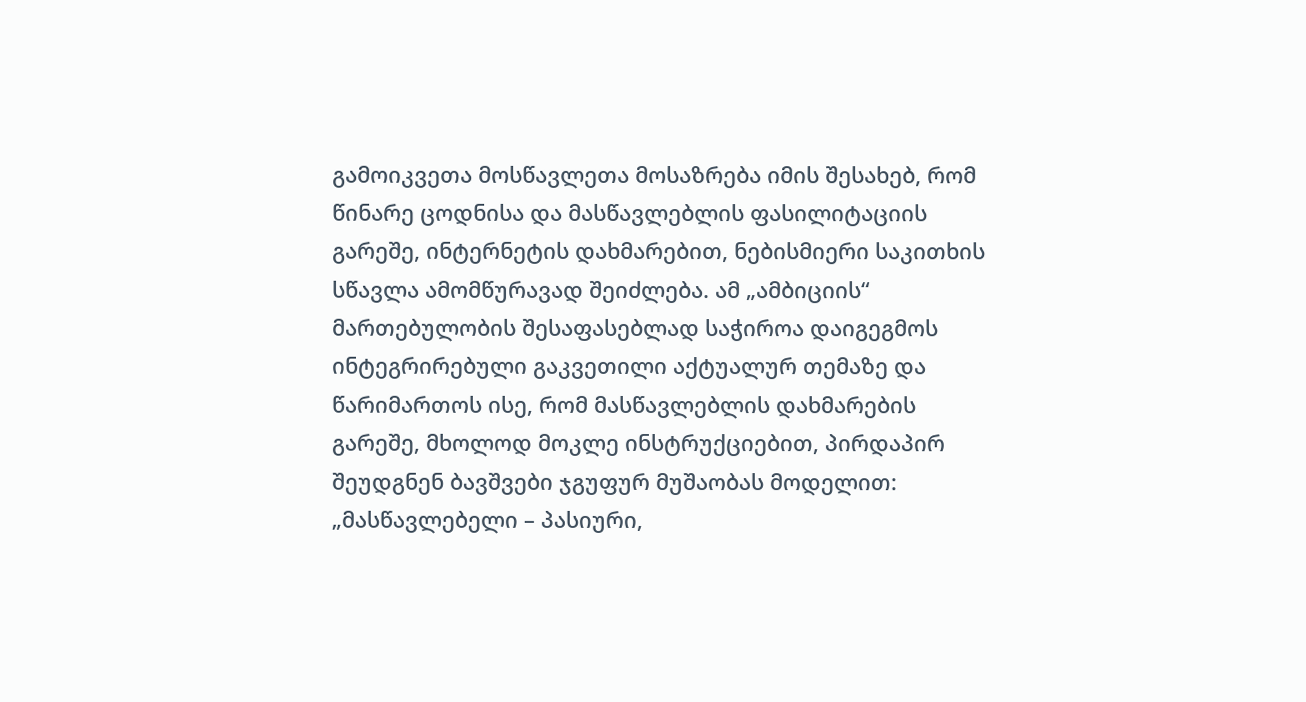გამოიკვეთა მოსწავლეთა მოსაზრება იმის შესახებ, რომ წინარე ცოდნისა და მასწავლებლის ფასილიტაციის გარეშე, ინტერნეტის დახმარებით, ნებისმიერი საკითხის სწავლა ამომწურავად შეიძლება. ამ „ამბიციის“ მართებულობის შესაფასებლად საჭიროა დაიგეგმოს ინტეგრირებული გაკვეთილი აქტუალურ თემაზე და წარიმართოს ისე, რომ მასწავლებლის დახმარების გარეშე, მხოლოდ მოკლე ინსტრუქციებით, პირდაპირ შეუდგნენ ბავშვები ჯგუფურ მუშაობას მოდელით: „მასწავლებელი – პასიური,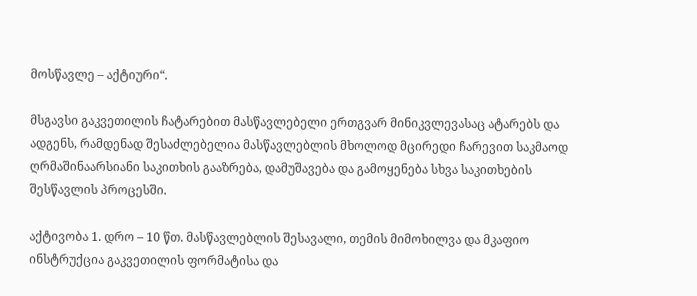მოსწავლე – აქტიური“.

მსგავსი გაკვეთილის ჩატარებით მასწავლებელი ერთგვარ მინიკვლევასაც ატარებს და ადგენს, რამდენად შესაძლებელია მასწავლებლის მხოლოდ მცირედი ჩარევით საკმაოდ ღრმაშინაარსიანი საკითხის გააზრება, დამუშავება და გამოყენება სხვა საკითხების შესწავლის პროცესში.

აქტივობა 1. დრო – 10 წთ. მასწავლებლის შესავალი, თემის მიმოხილვა და მკაფიო ინსტრუქცია გაკვეთილის ფორმატისა და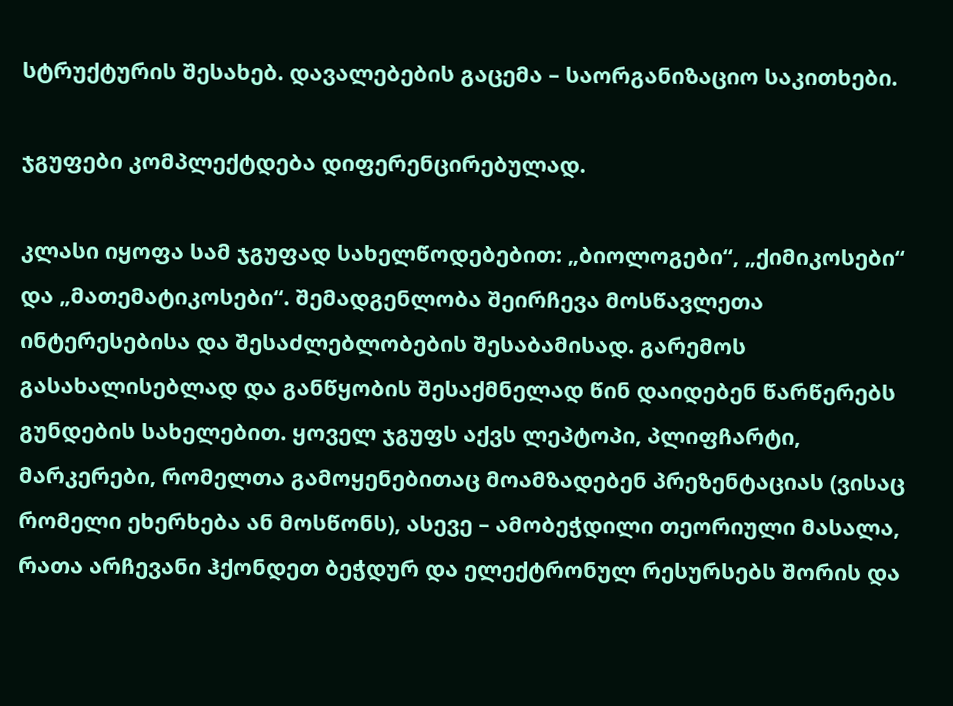სტრუქტურის შესახებ. დავალებების გაცემა – საორგანიზაციო საკითხები.

ჯგუფები კომპლექტდება დიფერენცირებულად.

კლასი იყოფა სამ ჯგუფად სახელწოდებებით: „ბიოლოგები“, „ქიმიკოსები“ და „მათემატიკოსები“. შემადგენლობა შეირჩევა მოსწავლეთა ინტერესებისა და შესაძლებლობების შესაბამისად. გარემოს გასახალისებლად და განწყობის შესაქმნელად წინ დაიდებენ წარწერებს გუნდების სახელებით. ყოველ ჯგუფს აქვს ლეპტოპი, პლიფჩარტი, მარკერები, რომელთა გამოყენებითაც მოამზადებენ პრეზენტაციას (ვისაც რომელი ეხერხება ან მოსწონს), ასევე – ამობეჭდილი თეორიული მასალა, რათა არჩევანი ჰქონდეთ ბეჭდურ და ელექტრონულ რესურსებს შორის და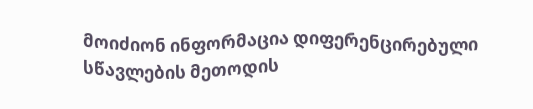მოიძიონ ინფორმაცია დიფერენცირებული სწავლების მეთოდის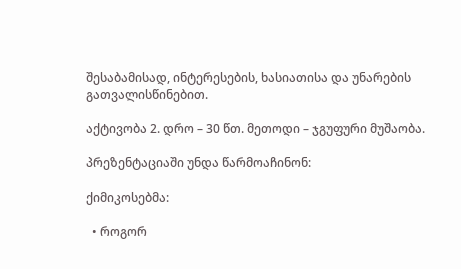შესაბამისად, ინტერესების, ხასიათისა და უნარების გათვალისწინებით.

აქტივობა 2. დრო – 30 წთ. მეთოდი – ჯგუფური მუშაობა.

პრეზენტაციაში უნდა წარმოაჩინონ:

ქიმიკოსებმა:

  • როგორ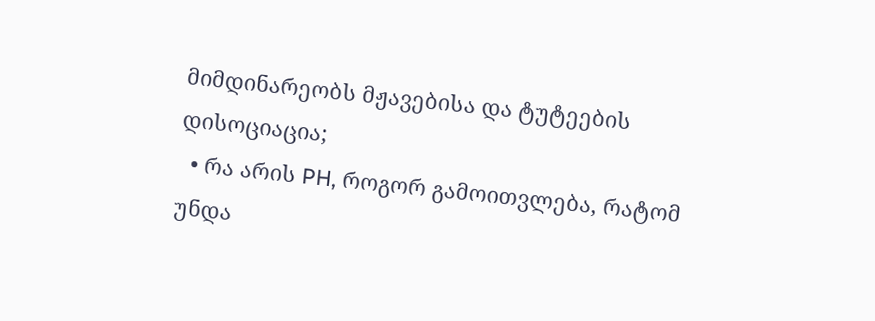მიმდინარეობს მჟავებისა და ტუტეების დისოციაცია;
  • რა არის PH, როგორ გამოითვლება, რატომ უნდა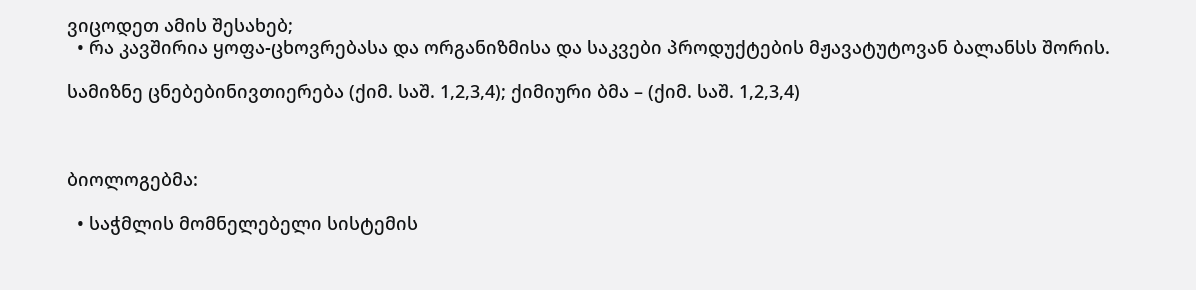ვიცოდეთ ამის შესახებ;
  • რა კავშირია ყოფა-ცხოვრებასა და ორგანიზმისა და საკვები პროდუქტების მჟავატუტოვან ბალანსს შორის.

სამიზნე ცნებებინივთიერება (ქიმ. საშ. 1,2,3,4); ქიმიური ბმა – (ქიმ. საშ. 1,2,3,4)



ბიოლოგებმა:

  • საჭმლის მომნელებელი სისტემის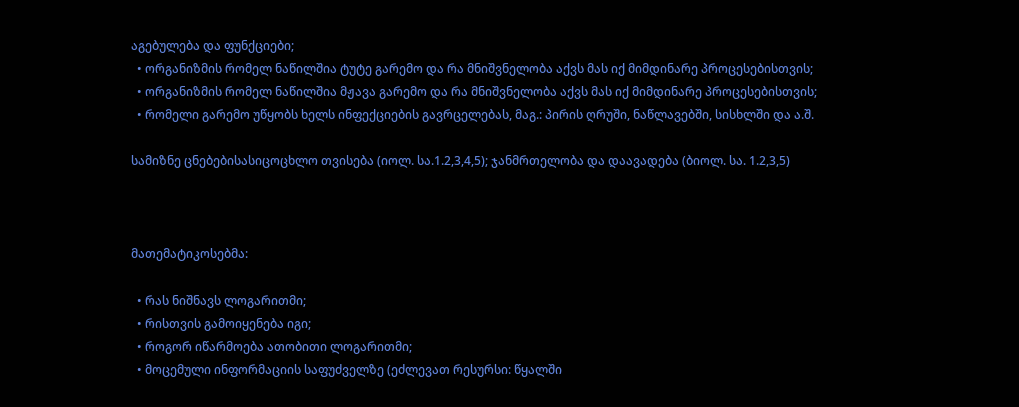აგებულება და ფუნქციები;
  • ორგანიზმის რომელ ნაწილშია ტუტე გარემო და რა მნიშვნელობა აქვს მას იქ მიმდინარე პროცესებისთვის;
  • ორგანიზმის რომელ ნაწილშია მჟავა გარემო და რა მნიშვნელობა აქვს მას იქ მიმდინარე პროცესებისთვის;
  • რომელი გარემო უწყობს ხელს ინფექციების გავრცელებას, მაგ.: პირის ღრუში, ნაწლავებში, სისხლში და ა.შ.

სამიზნე ცნებებისასიცოცხლო თვისება (იოლ. სა.1.2,3,4,5); ჯანმრთელობა და დაავადება (ბიოლ. სა. 1.2,3,5)



მათემატიკოსებმა:

  • რას ნიშნავს ლოგარითმი;
  • რისთვის გამოიყენება იგი;
  • როგორ იწარმოება ათობითი ლოგარითმი;
  • მოცემული ინფორმაციის საფუძველზე (ეძლევათ რესურსი: წყალში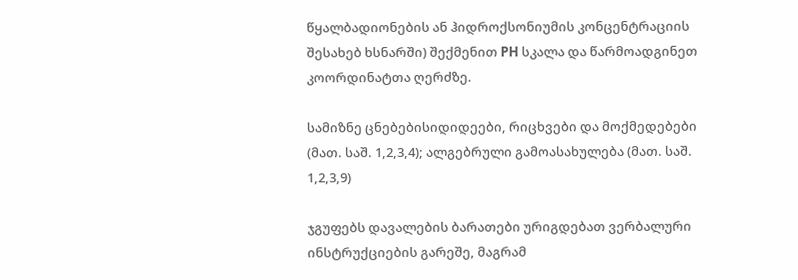წყალბადიონების ან ჰიდროქსონიუმის კონცენტრაციის შესახებ ხსნარში) შექმენით PH სკალა და წარმოადგინეთ კოორდინატთა ღერძზე.

სამიზნე ცნებებისიდიდეები, რიცხვები და მოქმედებები (მათ. საშ. 1,2,3,4); ალგებრული გამოასახულება (მათ. საშ. 1,2,3,9)

ჯგუფებს დავალების ბარათები ურიგდებათ ვერბალური ინსტრუქციების გარეშე, მაგრამ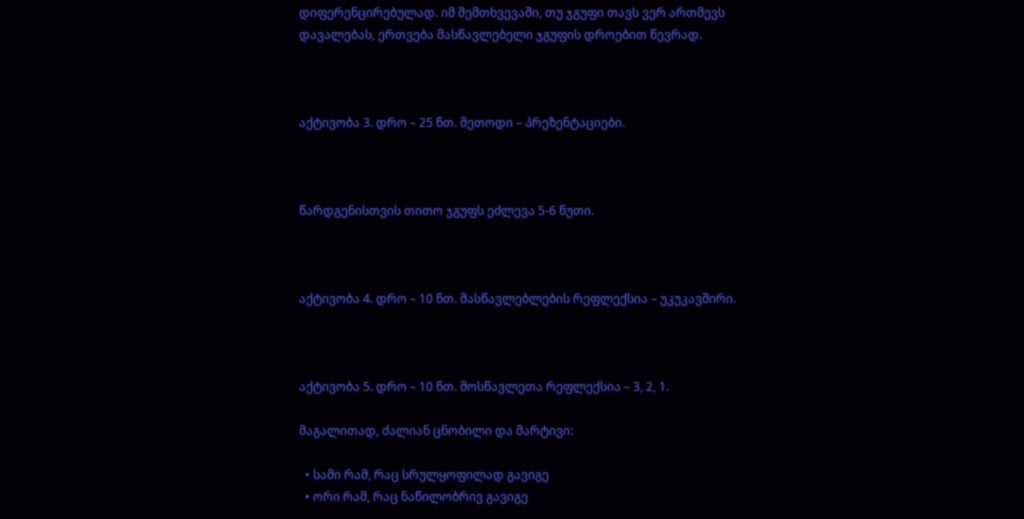დიფერენცირებულად. იმ შემთხვევაში, თუ ჯგუფი თავს ვერ ართმევს დავალებას, ერთვება მასწავლებელი ჯგუფის დროებით წევრად.



აქტივობა 3. დრო – 25 წთ. მეთოდი – პრეზენტაციები.



წარდგენისთვის თითო ჯგუფს ეძლევა 5-6 წუთი.



აქტივობა 4. დრო – 10 წთ. მასწავლებლების რეფლექსია – უკუკავშირი.



აქტივობა 5. დრო – 10 წთ. მოსწავლეთა რეფლექსია – 3, 2, 1.

მაგალითად, ძალიან ცნობილი და მარტივი:

  • სამი რამ, რაც სრულყოფილად გავიგე
  • ორი რამ, რაც ნაწილობრივ გავიგე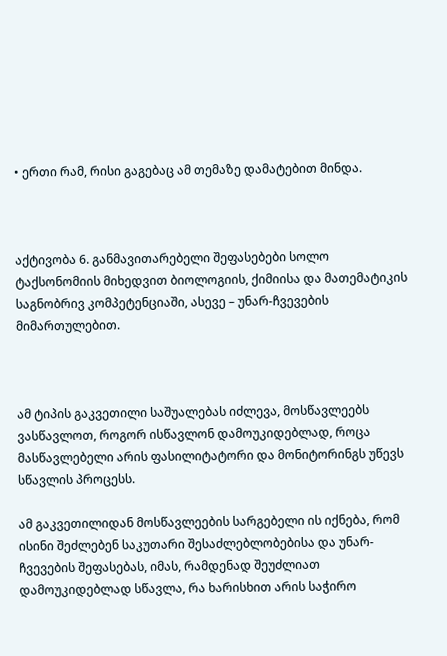• ერთი რამ, რისი გაგებაც ამ თემაზე დამატებით მინდა.



აქტივობა 6. განმავითარებელი შეფასებები სოლო ტაქსონომიის მიხედვით ბიოლოგიის, ქიმიისა და მათემატიკის საგნობრივ კომპეტენციაში, ასევე – უნარ-ჩვევების მიმართულებით.



ამ ტიპის გაკვეთილი საშუალებას იძლევა, მოსწავლეებს ვასწავლოთ, როგორ ისწავლონ დამოუკიდებლად, როცა მასწავლებელი არის ფასილიტატორი და მონიტორინგს უწევს სწავლის პროცესს.

ამ გაკვეთილიდან მოსწავლეების სარგებელი ის იქნება, რომ ისინი შეძლებენ საკუთარი შესაძლებლობებისა და უნარ-ჩვევების შეფასებას, იმას, რამდენად შეუძლიათ დამოუკიდებლად სწავლა, რა ხარისხით არის საჭირო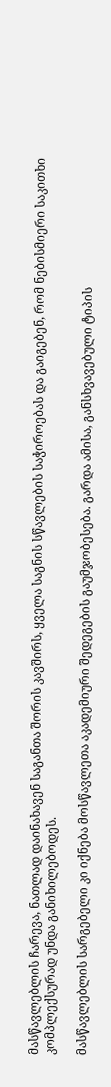მასწავლებლის ჩარევა, ნათლად დაინახავენ საგანთა შორის კავშირს, ყველა საგნის სწავლების საჭიროებას და გაიგებენ, რომ ნებისმიერი საკითხი კომპლექსურად უნდა განიხილებოდეს.

მასწავლებლის სარგებელი კი იქნება მოსწავლეთა აკადემიური შედეგების გაუმჯობესება. გარდა ამისა, განსხვავებული ტიპის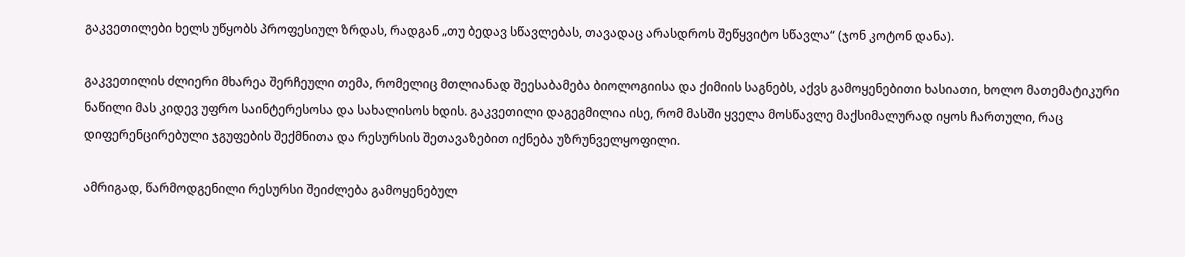გაკვეთილები ხელს უწყობს პროფესიულ ზრდას, რადგან „თუ ბედავ სწავლებას, თავადაც არასდროს შეწყვიტო სწავლა“ (ჯონ კოტონ დანა).

გაკვეთილის ძლიერი მხარეა შერჩეული თემა, რომელიც მთლიანად შეესაბამება ბიოლოგიისა და ქიმიის საგნებს, აქვს გამოყენებითი ხასიათი, ხოლო მათემატიკური ნაწილი მას კიდევ უფრო საინტერესოსა და სახალისოს ხდის. გაკვეთილი დაგეგმილია ისე, რომ მასში ყველა მოსწავლე მაქსიმალურად იყოს ჩართული, რაც დიფერენცირებული ჯგუფების შექმნითა და რესურსის შეთავაზებით იქნება უზრუნველყოფილი.

ამრიგად, წარმოდგენილი რესურსი შეიძლება გამოყენებულ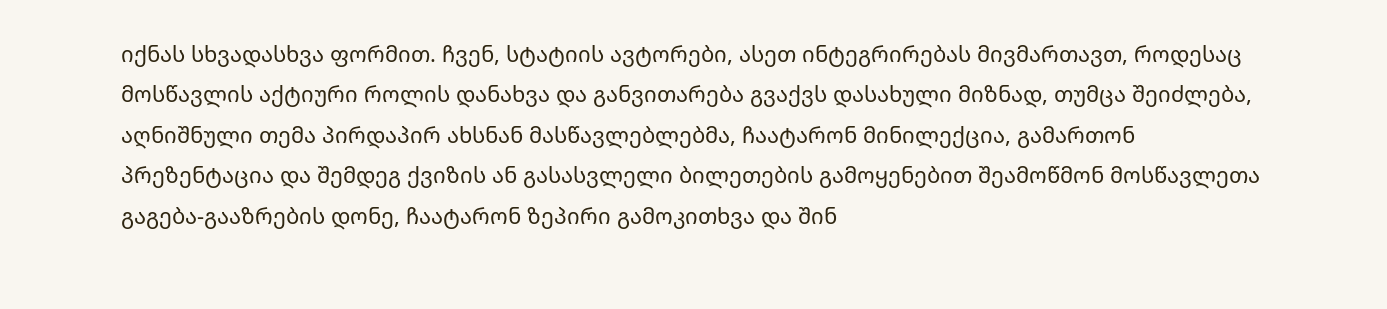იქნას სხვადასხვა ფორმით. ჩვენ, სტატიის ავტორები, ასეთ ინტეგრირებას მივმართავთ, როდესაც მოსწავლის აქტიური როლის დანახვა და განვითარება გვაქვს დასახული მიზნად, თუმცა შეიძლება, აღნიშნული თემა პირდაპირ ახსნან მასწავლებლებმა, ჩაატარონ მინილექცია, გამართონ პრეზენტაცია და შემდეგ ქვიზის ან გასასვლელი ბილეთების გამოყენებით შეამოწმონ მოსწავლეთა გაგება-გააზრების დონე, ჩაატარონ ზეპირი გამოკითხვა და შინ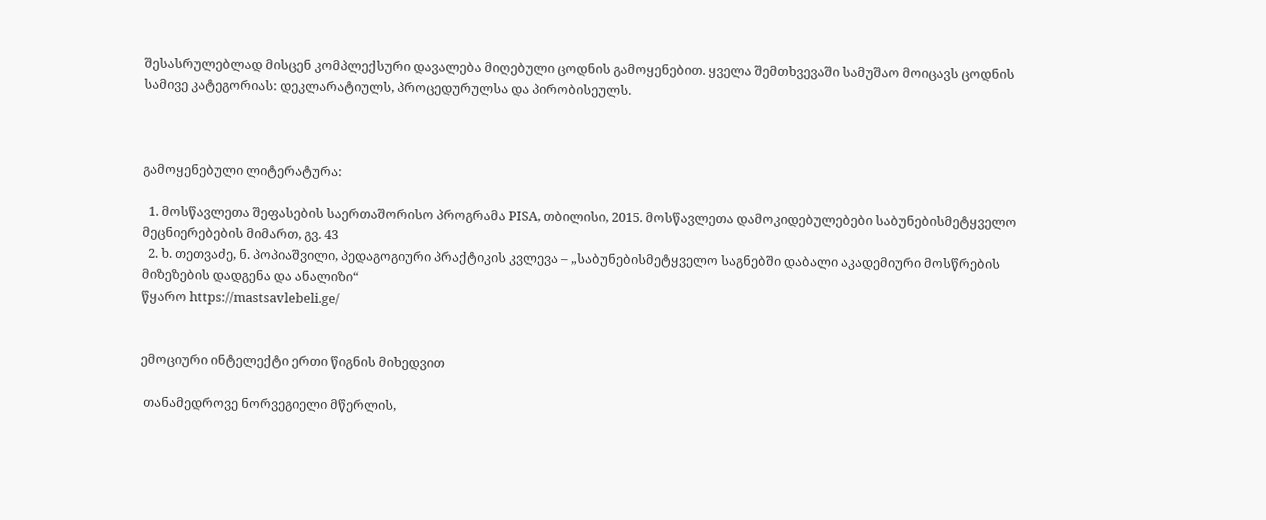შესასრულებლად მისცენ კომპლექსური დავალება მიღებული ცოდნის გამოყენებით. ყველა შემთხვევაში სამუშაო მოიცავს ცოდნის სამივე კატეგორიას: დეკლარატიულს, პროცედურულსა და პირობისეულს.



გამოყენებული ლიტერატურა:

  1. მოსწავლეთა შეფასების საერთაშორისო პროგრამა PISA, თბილისი, 2015. მოსწავლეთა დამოკიდებულებები საბუნებისმეტყველო მეცნიერებების მიმართ, გვ. 43
  2. ხ. თეთვაძე, ნ. პოპიაშვილი, პედაგოგიური პრაქტიკის კვლევა – „საბუნებისმეტყველო საგნებში დაბალი აკადემიური მოსწრების მიზეზების დადგენა და ანალიზი“
წყარო https://mastsavlebeli.ge/


ემოციური ინტელექტი ერთი წიგნის მიხედვით

 თანამედროვე ნორვეგიელი მწერლის,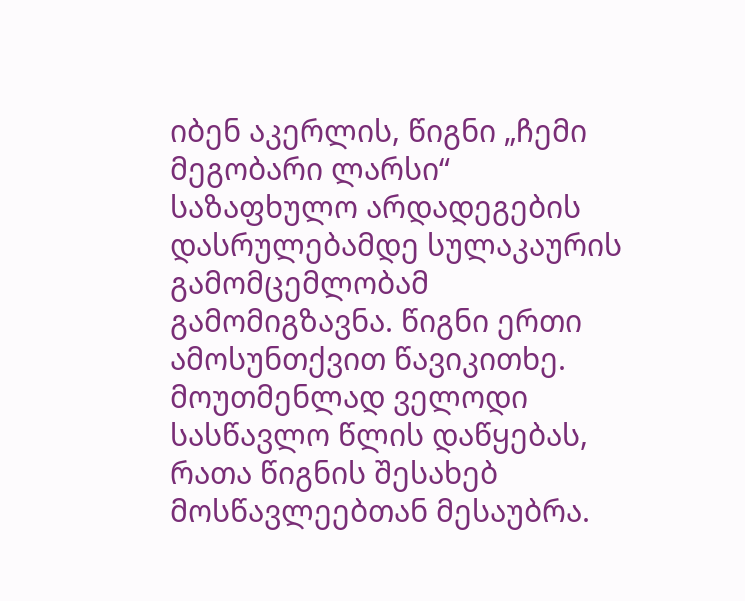იბენ აკერლის, წიგნი „ჩემი მეგობარი ლარსი“ საზაფხულო არდადეგების დასრულებამდე სულაკაურის გამომცემლობამ გამომიგზავნა. წიგნი ერთი ამოსუნთქვით წავიკითხე. მოუთმენლად ველოდი სასწავლო წლის დაწყებას, რათა წიგნის შესახებ მოსწავლეებთან მესაუბრა.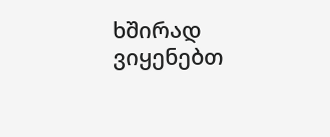ხშირად ვიყენებთ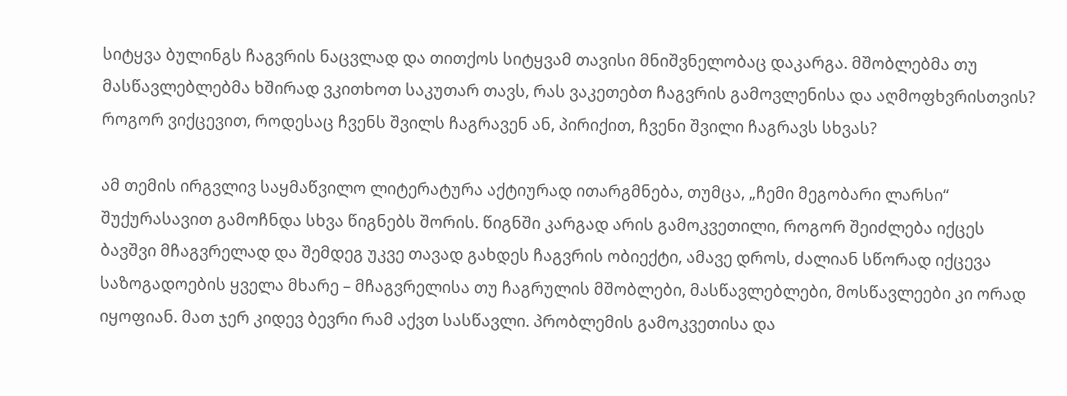სიტყვა ბულინგს ჩაგვრის ნაცვლად და თითქოს სიტყვამ თავისი მნიშვნელობაც დაკარგა. მშობლებმა თუ მასწავლებლებმა ხშირად ვკითხოთ საკუთარ თავს, რას ვაკეთებთ ჩაგვრის გამოვლენისა და აღმოფხვრისთვის? როგორ ვიქცევით, როდესაც ჩვენს შვილს ჩაგრავენ ან, პირიქით, ჩვენი შვილი ჩაგრავს სხვას?

ამ თემის ირგვლივ საყმაწვილო ლიტერატურა აქტიურად ითარგმნება, თუმცა, „ჩემი მეგობარი ლარსი“ შუქურასავით გამოჩნდა სხვა წიგნებს შორის. წიგნში კარგად არის გამოკვეთილი, როგორ შეიძლება იქცეს ბავშვი მჩაგვრელად და შემდეგ უკვე თავად გახდეს ჩაგვრის ობიექტი, ამავე დროს, ძალიან სწორად იქცევა საზოგადოების ყველა მხარე – მჩაგვრელისა თუ ჩაგრულის მშობლები, მასწავლებლები, მოსწავლეები კი ორად იყოფიან. მათ ჯერ კიდევ ბევრი რამ აქვთ სასწავლი. პრობლემის გამოკვეთისა და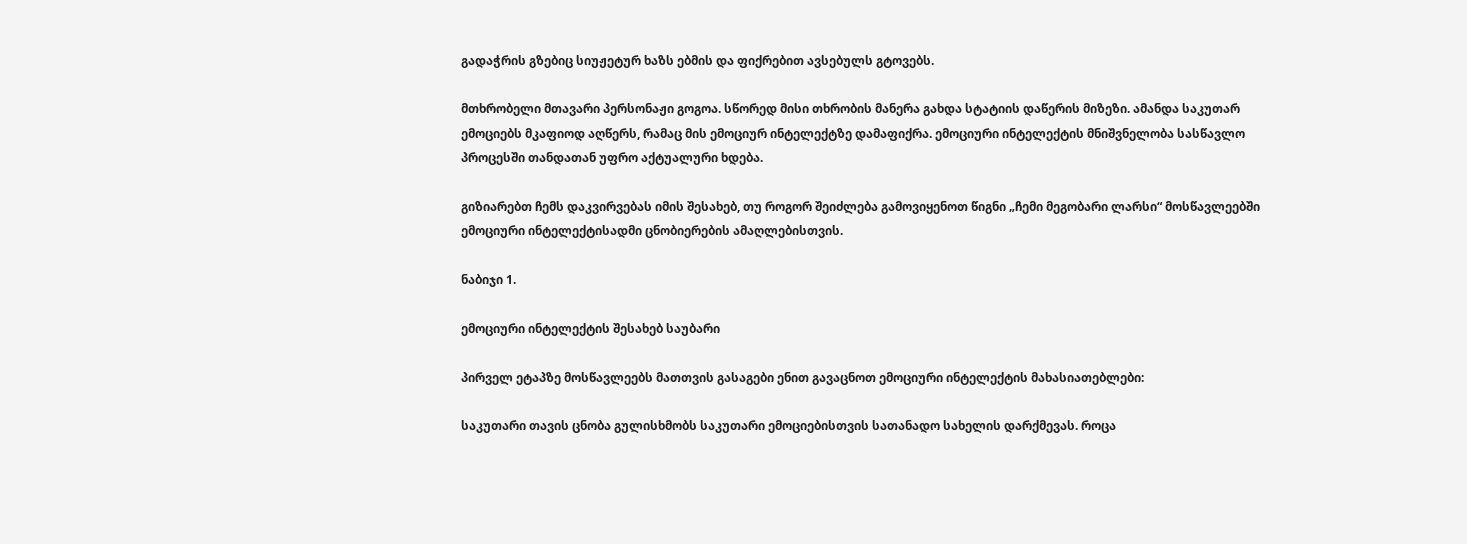გადაჭრის გზებიც სიუჟეტურ ხაზს ებმის და ფიქრებით ავსებულს გტოვებს.

მთხრობელი მთავარი პერსონაჟი გოგოა. სწორედ მისი თხრობის მანერა გახდა სტატიის დაწერის მიზეზი. ამანდა საკუთარ ემოციებს მკაფიოდ აღწერს, რამაც მის ემოციურ ინტელექტზე დამაფიქრა. ემოციური ინტელექტის მნიშვნელობა სასწავლო პროცესში თანდათან უფრო აქტუალური ხდება.

გიზიარებთ ჩემს დაკვირვებას იმის შესახებ, თუ როგორ შეიძლება გამოვიყენოთ წიგნი „ჩემი მეგობარი ლარსი“ მოსწავლეებში ემოციური ინტელექტისადმი ცნობიერების ამაღლებისთვის.

ნაბიჯი 1.

ემოციური ინტელექტის შესახებ საუბარი

პირველ ეტაპზე მოსწავლეებს მათთვის გასაგები ენით გავაცნოთ ემოციური ინტელექტის მახასიათებლები:

საკუთარი თავის ცნობა გულისხმობს საკუთარი ემოციებისთვის სათანადო სახელის დარქმევას. როცა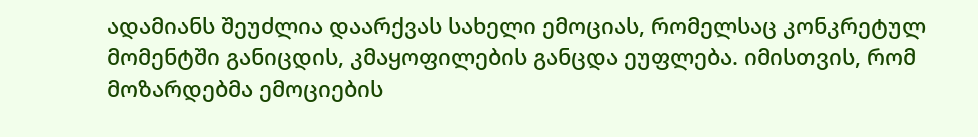ადამიანს შეუძლია დაარქვას სახელი ემოციას, რომელსაც კონკრეტულ მომენტში განიცდის, კმაყოფილების განცდა ეუფლება. იმისთვის, რომ მოზარდებმა ემოციების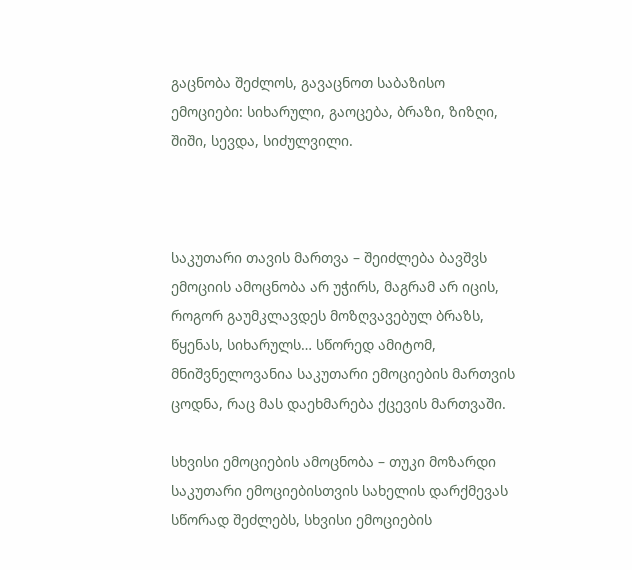გაცნობა შეძლოს, გავაცნოთ საბაზისო ემოციები: სიხარული, გაოცება, ბრაზი, ზიზღი, შიში, სევდა, სიძულვილი.



საკუთარი თავის მართვა – შეიძლება ბავშვს ემოციის ამოცნობა არ უჭირს, მაგრამ არ იცის, როგორ გაუმკლავდეს მოზღვავებულ ბრაზს, წყენას, სიხარულს… სწორედ ამიტომ, მნიშვნელოვანია საკუთარი ემოციების მართვის ცოდნა, რაც მას დაეხმარება ქცევის მართვაში.

სხვისი ემოციების ამოცნობა – თუკი მოზარდი საკუთარი ემოციებისთვის სახელის დარქმევას სწორად შეძლებს, სხვისი ემოციების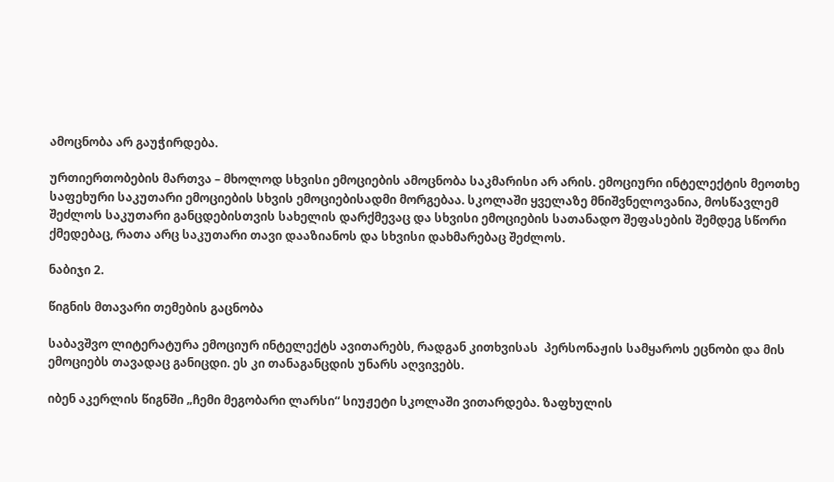ამოცნობა არ გაუჭირდება.

ურთიერთობების მართვა – მხოლოდ სხვისი ემოციების ამოცნობა საკმარისი არ არის. ემოციური ინტელექტის მეოთხე საფეხური საკუთარი ემოციების სხვის ემოციებისადმი მორგებაა. სკოლაში ყველაზე მნიშვნელოვანია, მოსწავლემ შეძლოს საკუთარი განცდებისთვის სახელის დარქმევაც და სხვისი ემოციების სათანადო შეფასების შემდეგ სწორი ქმედებაც, რათა არც საკუთარი თავი დააზიანოს და სხვისი დახმარებაც შეძლოს.

ნაბიჯი 2.

წიგნის მთავარი თემების გაცნობა

საბავშვო ლიტერატურა ემოციურ ინტელექტს ავითარებს, რადგან კითხვისას  პერსონაჟის სამყაროს ეცნობი და მის ემოციებს თავადაც განიცდი. ეს კი თანაგანცდის უნარს აღვივებს.

იბენ აკერლის წიგნში „ჩემი მეგობარი ლარსი“ სიუჟეტი სკოლაში ვითარდება. ზაფხულის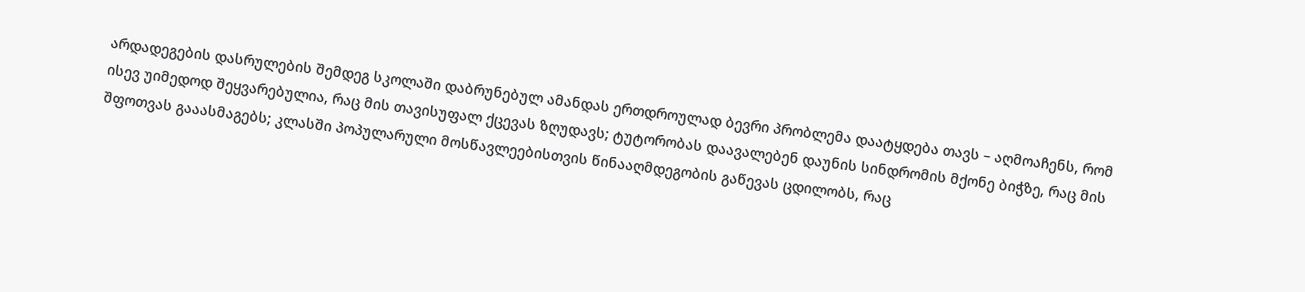არდადეგების დასრულების შემდეგ სკოლაში დაბრუნებულ ამანდას ერთდროულად ბევრი პრობლემა დაატყდება თავს – აღმოაჩენს, რომ ისევ უიმედოდ შეყვარებულია, რაც მის თავისუფალ ქცევას ზღუდავს; ტუტორობას დაავალებენ დაუნის სინდრომის მქონე ბიჭზე, რაც მის შფოთვას გააასმაგებს; კლასში პოპულარული მოსწავლეებისთვის წინააღმდეგობის გაწევას ცდილობს, რაც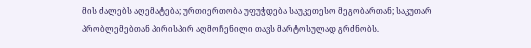მის ძალებს აღემატება; ურთიერთობა უფუჭდება საუკეთესო მეგობართან; საკუთარ პრობლემებთან პირისპირ აღმოჩენილი თავს მარტოსულად გრძნობს.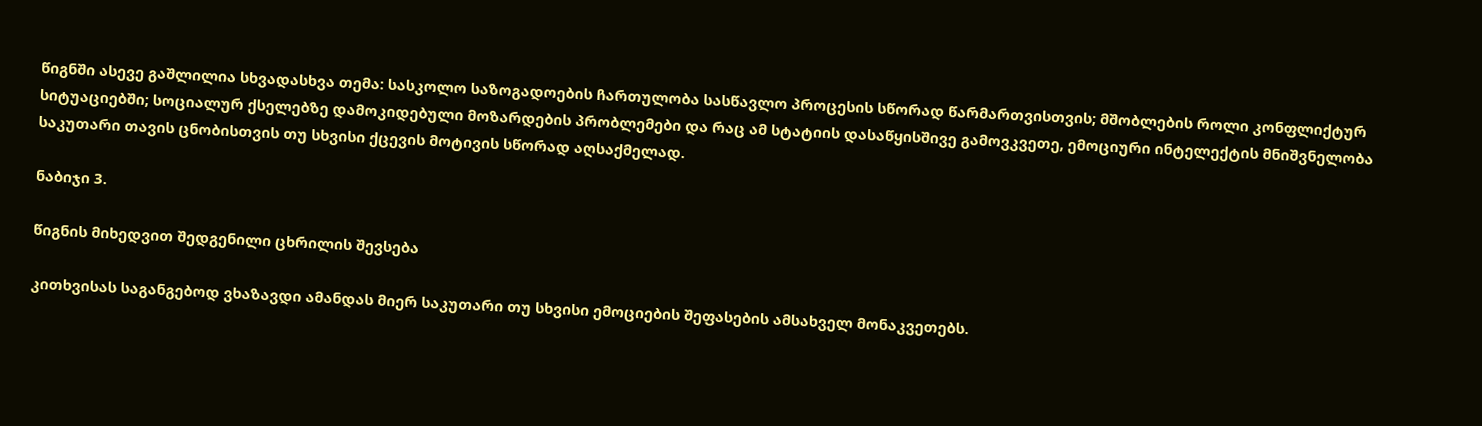წიგნში ასევე გაშლილია სხვადასხვა თემა: სასკოლო საზოგადოების ჩართულობა სასწავლო პროცესის სწორად წარმართვისთვის; მშობლების როლი კონფლიქტურ სიტუაციებში; სოციალურ ქსელებზე დამოკიდებული მოზარდების პრობლემები და რაც ამ სტატიის დასაწყისშივე გამოვკვეთე, ემოციური ინტელექტის მნიშვნელობა საკუთარი თავის ცნობისთვის თუ სხვისი ქცევის მოტივის სწორად აღსაქმელად.

ნაბიჯი 3.

წიგნის მიხედვით შედგენილი ცხრილის შევსება

კითხვისას საგანგებოდ ვხაზავდი ამანდას მიერ საკუთარი თუ სხვისი ემოციების შეფასების ამსახველ მონაკვეთებს.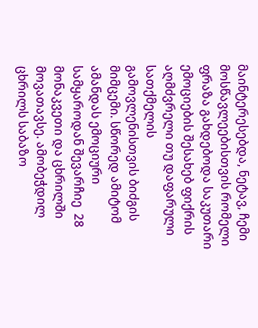მაინტერესებდა, ნეტავ, ჩემი მოსწავლეებისთვის რომელი ფრაზა გახდებოდა საკუთარი ემოციების შესახებ ფიქრის აღმძვრელი თუ დაფარული სათქმელის გამოვლენისთვის ბიძგის მიმცემი. სწორედ ამიტომ ამანდას ემოციური სამყაროდან შევარჩიე  28 მონაკვეთი და ცხრილში მოვათავსე. ამობეჭდილ ცხრილს საბაზო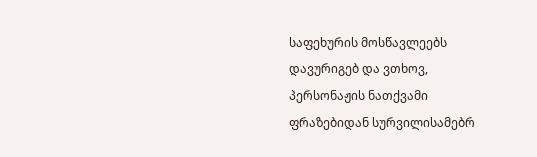საფეხურის მოსწავლეებს დავურიგებ და ვთხოვ, პერსონაჟის ნათქვამი ფრაზებიდან სურვილისამებრ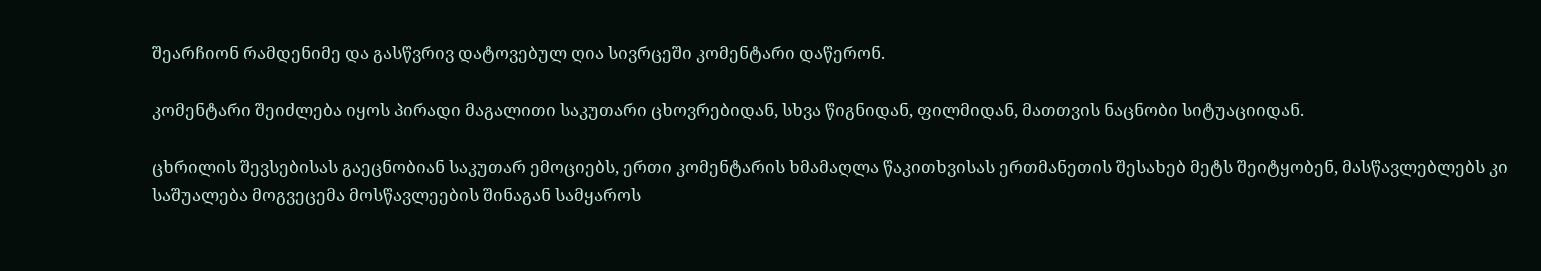შეარჩიონ რამდენიმე და გასწვრივ დატოვებულ ღია სივრცეში კომენტარი დაწერონ.

კომენტარი შეიძლება იყოს პირადი მაგალითი საკუთარი ცხოვრებიდან, სხვა წიგნიდან, ფილმიდან, მათთვის ნაცნობი სიტუაციიდან.

ცხრილის შევსებისას გაეცნობიან საკუთარ ემოციებს, ერთი კომენტარის ხმამაღლა წაკითხვისას ერთმანეთის შესახებ მეტს შეიტყობენ, მასწავლებლებს კი საშუალება მოგვეცემა მოსწავლეების შინაგან სამყაროს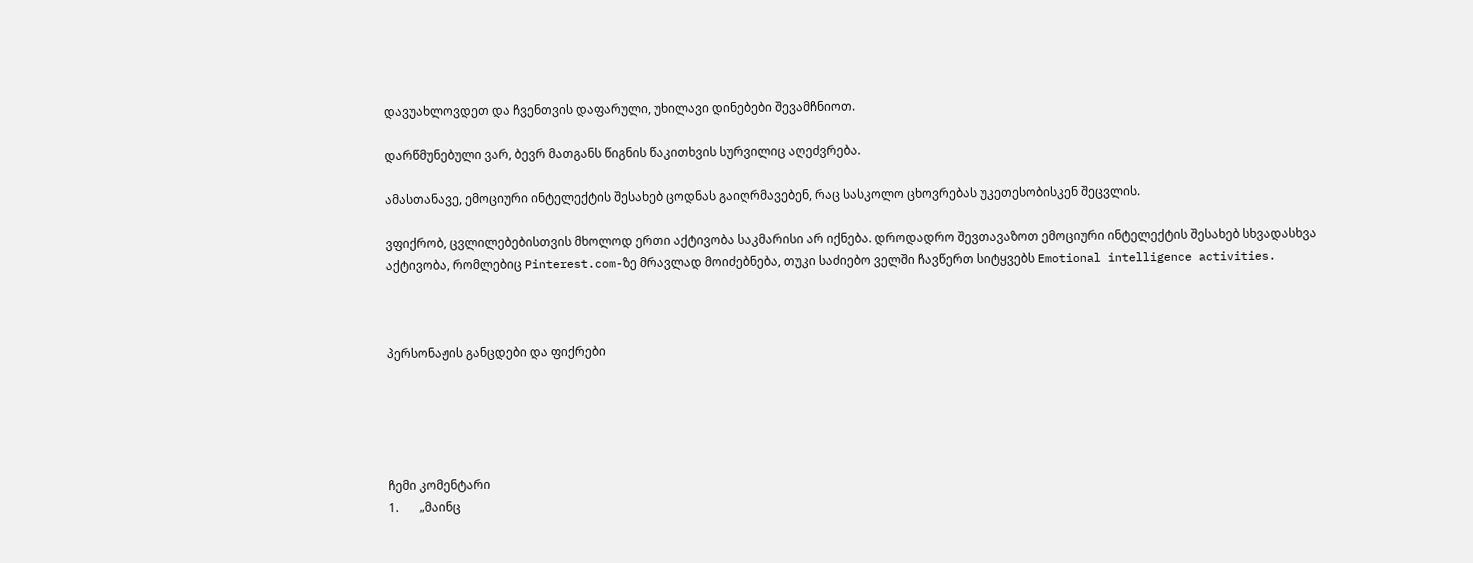დავუახლოვდეთ და ჩვენთვის დაფარული, უხილავი დინებები შევამჩნიოთ.

დარწმუნებული ვარ, ბევრ მათგანს წიგნის წაკითხვის სურვილიც აღეძვრება.

ამასთანავე, ემოციური ინტელექტის შესახებ ცოდნას გაიღრმავებენ, რაც სასკოლო ცხოვრებას უკეთესობისკენ შეცვლის.

ვფიქრობ, ცვლილებებისთვის მხოლოდ ერთი აქტივობა საკმარისი არ იქნება. დროდადრო შევთავაზოთ ემოციური ინტელექტის შესახებ სხვადასხვა აქტივობა, რომლებიც Pinterest.com-ზე მრავლად მოიძებნება, თუკი საძიებო ველში ჩავწერთ სიტყვებს Emotional intelligence activities.



პერსონაჟის განცდები და ფიქრები





ჩემი კომენტარი
1.       „მაინც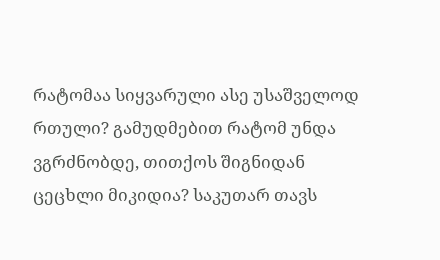რატომაა სიყვარული ასე უსაშველოდ რთული? გამუდმებით რატომ უნდა ვგრძნობდე, თითქოს შიგნიდან ცეცხლი მიკიდია? საკუთარ თავს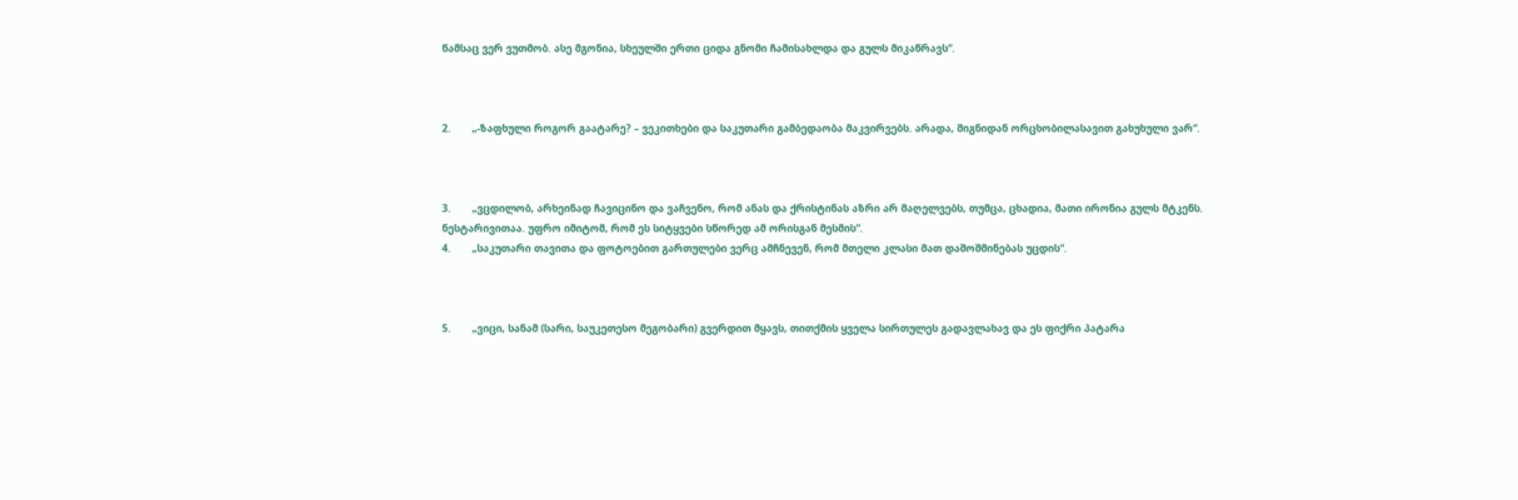წამსაც ვერ ვუთმობ. ასე მგონია, სხეულში ერთი ციდა გნომი ჩამისახლდა და გულს მიკაწრავს“.



2.       „-ზაფხული როგორ გაატარე? – ვეკითხები და საკუთარი გამბედაობა მაკვირვებს. არადა, შიგნიდან ორცხობილასავით გახუხული ვარ“.



3.       „ვცდილობ, არხეინად ჩავიცინო და ვაჩვენო, რომ ანას და ქრისტინას აზრი არ მაღელვებს, თუმცა, ცხადია, მათი ირონია გულს მტკენს. ნესტარივითაა. უფრო იმიტომ, რომ ეს სიტყვები სწორედ ამ ორისგან მესმის“.
4.       „საკუთარი თავითა და ფოტოებით გართულები ვერც ამჩნევენ, რომ მთელი კლასი მათ დაშოშმინებას უცდის“.



5.       „ვიცი, სანამ (სარი, საუკეთესო მეგობარი) გვერდით მყავს, თითქმის ყველა სირთულეს გადავლახავ და ეს ფიქრი პატარა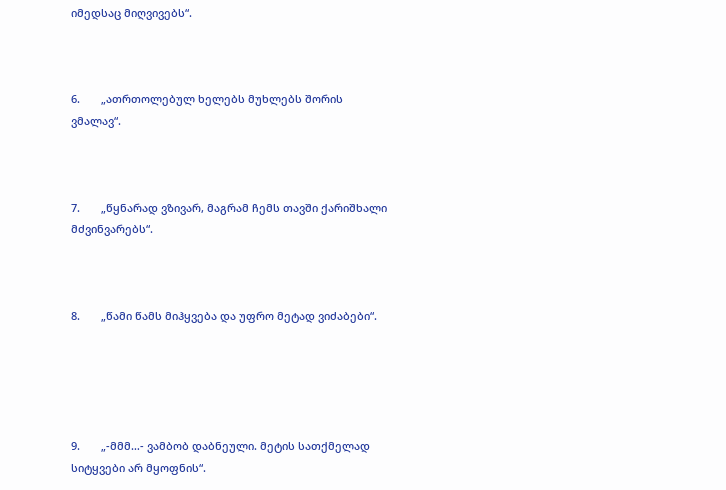იმედსაც მიღვივებს“.



6.       „ათრთოლებულ ხელებს მუხლებს შორის ვმალავ“.



7.       „წყნარად ვზივარ, მაგრამ ჩემს თავში ქარიშხალი მძვინვარებს“.



8.       „წამი წამს მიჰყვება და უფრო მეტად ვიძაბები“.





9.       „-მმმ…- ვამბობ დაბნეული. მეტის სათქმელად სიტყვები არ მყოფნის“.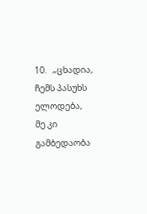10.   „ცხადია, ჩემს პასუხს ელოდება, მე კი გამბედაობა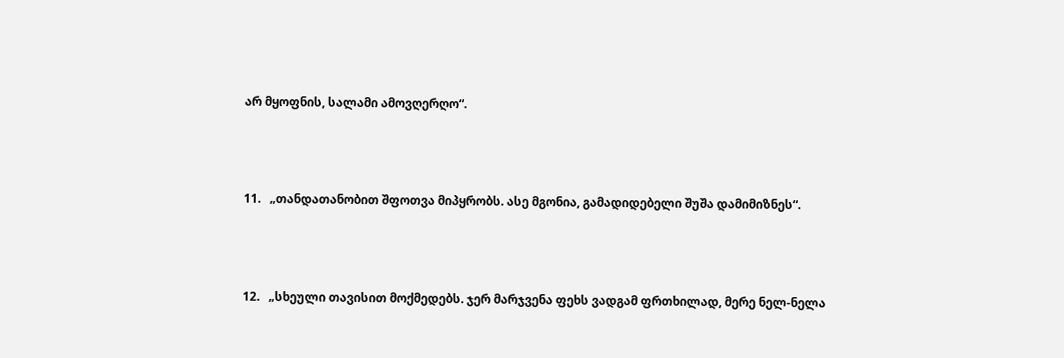არ მყოფნის, სალამი ამოვღერღო“.



11.   „თანდათანობით შფოთვა მიპყრობს. ასე მგონია, გამადიდებელი შუშა დამიმიზნეს“.



12.   „სხეული თავისით მოქმედებს. ჯერ მარჯვენა ფეხს ვადგამ ფრთხილად, მერე ნელ-ნელა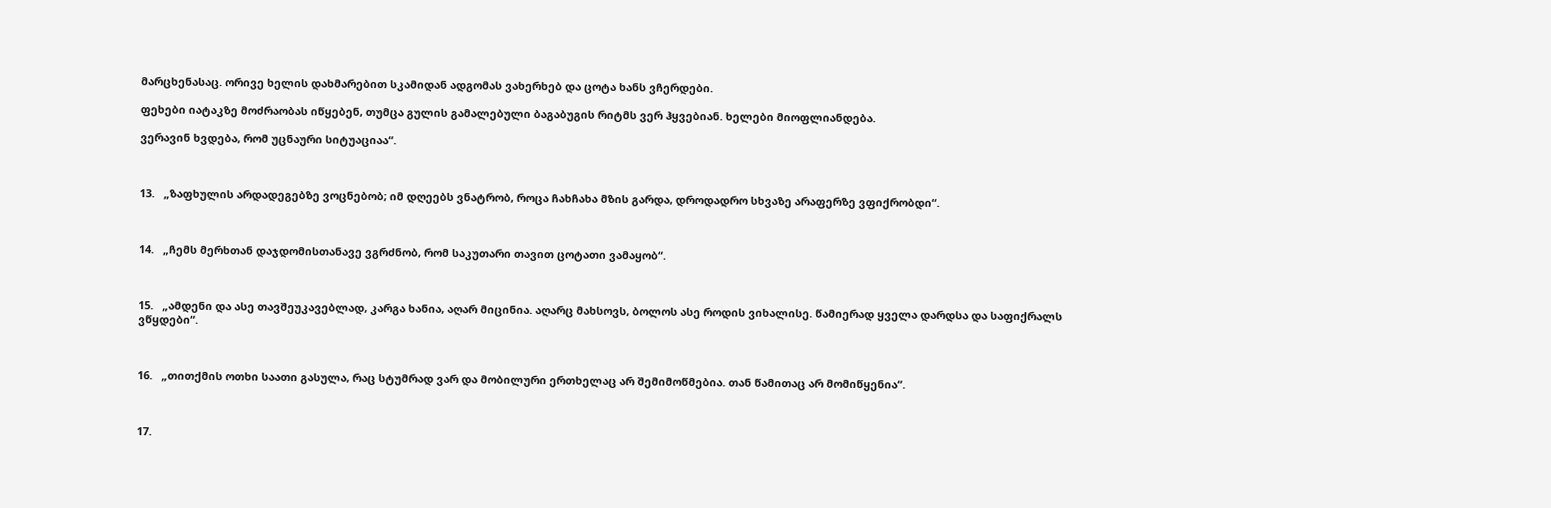მარცხენასაც. ორივე ხელის დახმარებით სკამიდან ადგომას ვახერხებ და ცოტა ხანს ვჩერდები.

ფეხები იატაკზე მოძრაობას იწყებენ, თუმცა გულის გამალებული ბაგაბუგის რიტმს ვერ ჰყვებიან. ხელები მიოფლიანდება.

ვერავინ ხვდება, რომ უცნაური სიტუაციაა“.



13.   „ზაფხულის არდადეგებზე ვოცნებობ; იმ დღეებს ვნატრობ, როცა ჩახჩახა მზის გარდა, დროდადრო სხვაზე არაფერზე ვფიქრობდი“.



14.   „ჩემს მერხთან დაჯდომისთანავე ვგრძნობ, რომ საკუთარი თავით ცოტათი ვამაყობ“.



15.   „ამდენი და ასე თავშეუკავებლად, კარგა ხანია, აღარ მიცინია. აღარც მახსოვს, ბოლოს ასე როდის ვიხალისე. წამიერად ყველა დარდსა და საფიქრალს ვწყდები“.



16.   „თითქმის ოთხი საათი გასულა, რაც სტუმრად ვარ და მობილური ერთხელაც არ შემიმოწმებია. თან წამითაც არ მომიწყენია“.



17.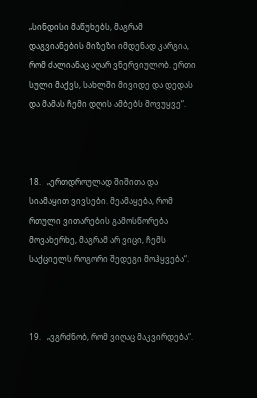„სინდისი მაწუხებს, მაგრამ დაგვიანების მიზეზი იმდენად კარგია, რომ ძალიანაც აღარ ვნერვიულობ. ერთი სული მაქვს, სახლში მივიდე და დედას და მამას ჩემი დღის ამბებს მოვუყვე“.



18.   „ერთდროულად შიშითა და სიამაყით ვივსები. მეამაყება, რომ რთული ვითარების გამოსწორება მოვახერხე, მაგრამ არ ვიცი, ჩემს საქციელს როგორი შედეგი მოჰყვება“.



19.   „ვგრძნობ, რომ ვიღაც მაკვირდება“.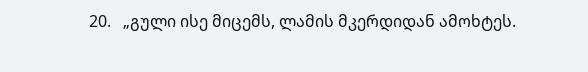20.   „გული ისე მიცემს, ლამის მკერდიდან ამოხტეს.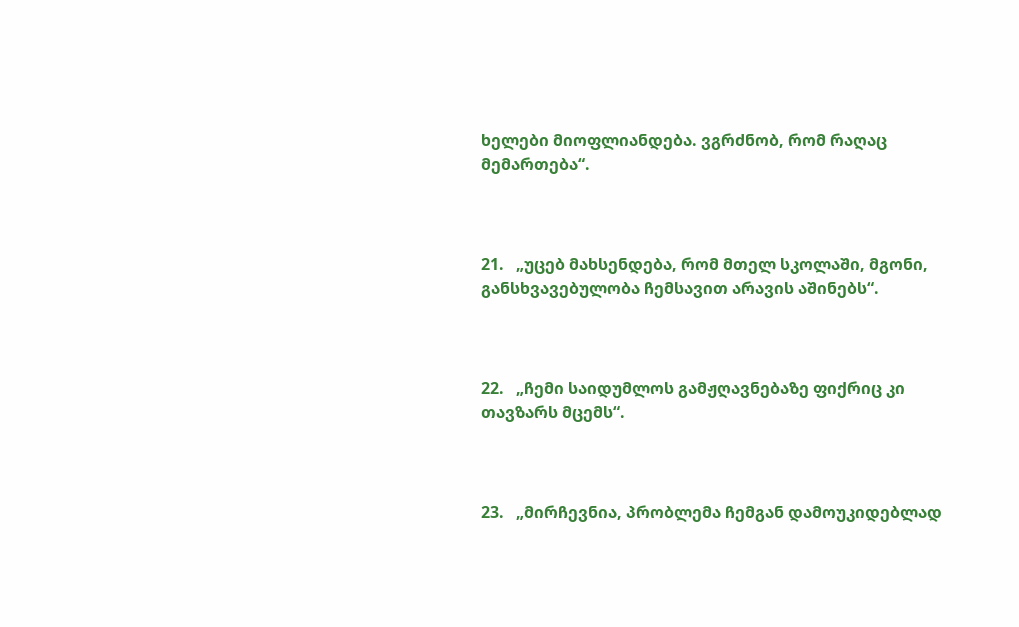ხელები მიოფლიანდება. ვგრძნობ, რომ რაღაც მემართება“.



21.   „უცებ მახსენდება, რომ მთელ სკოლაში, მგონი, განსხვავებულობა ჩემსავით არავის აშინებს“.



22.   „ჩემი საიდუმლოს გამჟღავნებაზე ფიქრიც კი თავზარს მცემს“.



23.   „მირჩევნია, პრობლემა ჩემგან დამოუკიდებლად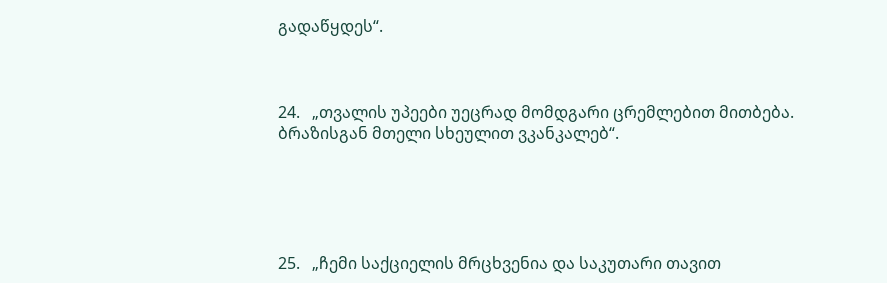გადაწყდეს“.



24.   „თვალის უპეები უეცრად მომდგარი ცრემლებით მითბება. ბრაზისგან მთელი სხეულით ვკანკალებ“.





25.   „ჩემი საქციელის მრცხვენია და საკუთარი თავით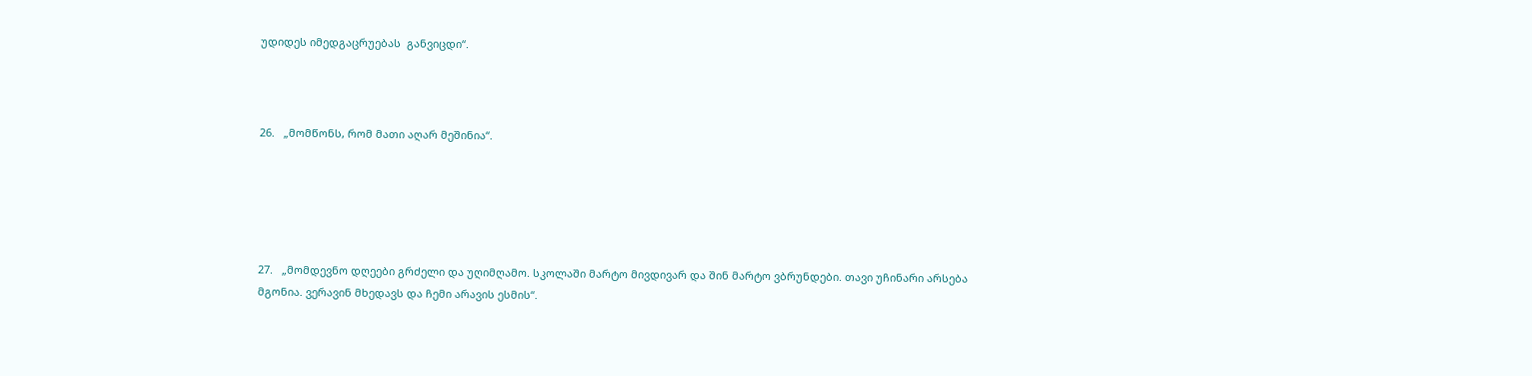უდიდეს იმედგაცრუებას  განვიცდი“.



26.   „მომწონს, რომ მათი აღარ მეშინია“.





27.   „მომდევნო დღეები გრძელი და უღიმღამო. სკოლაში მარტო მივდივარ და შინ მარტო ვბრუნდები. თავი უჩინარი არსება მგონია. ვერავინ მხედავს და ჩემი არავის ესმის“.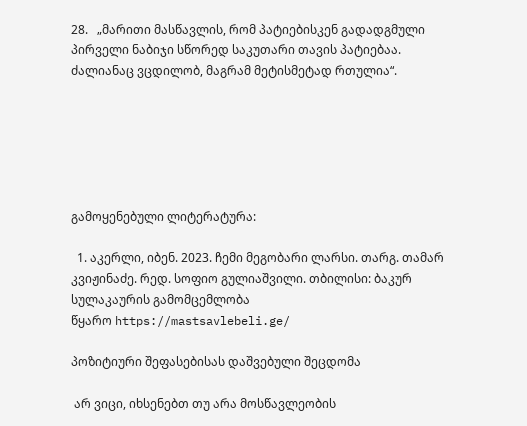28.   „მარითი მასწავლის, რომ პატიებისკენ გადადგმული პირველი ნაბიჯი სწორედ საკუთარი თავის პატიებაა. ძალიანაც ვცდილობ, მაგრამ მეტისმეტად რთულია“.






გამოყენებული ლიტერატურა:

  1. აკერლი, იბენ. 2023. ჩემი მეგობარი ლარსი. თარგ. თამარ კვიჟინაძე. რედ. სოფიო გულიაშვილი. თბილისი: ბაკურ სულაკაურის გამომცემლობა
წყარო https://mastsavlebeli.ge/

პოზიტიური შეფასებისას დაშვებული შეცდომა

 არ ვიცი, იხსენებთ თუ არა მოსწავლეობის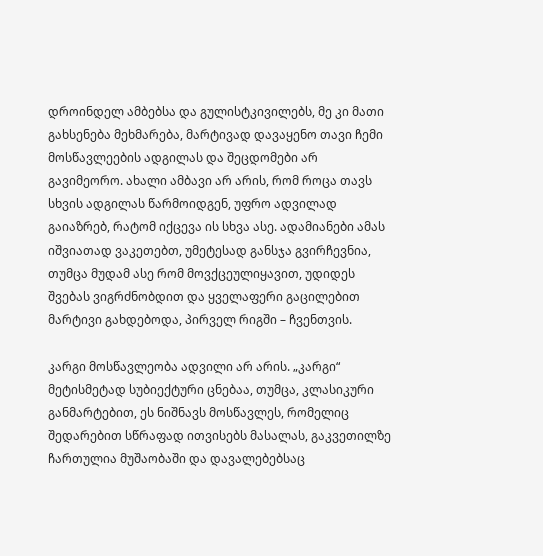დროინდელ ამბებსა და გულისტკივილებს, მე კი მათი გახსენება მეხმარება, მარტივად დავაყენო თავი ჩემი მოსწავლეების ადგილას და შეცდომები არ გავიმეორო. ახალი ამბავი არ არის, რომ როცა თავს სხვის ადგილას წარმოიდგენ, უფრო ადვილად გაიაზრებ, რატომ იქცევა ის სხვა ასე. ადამიანები ამას იშვიათად ვაკეთებთ, უმეტესად განსჯა გვირჩევნია, თუმცა მუდამ ასე რომ მოვქცეულიყავით, უდიდეს შვებას ვიგრძნობდით და ყველაფერი გაცილებით მარტივი გახდებოდა, პირველ რიგში – ჩვენთვის.

კარგი მოსწავლეობა ადვილი არ არის. „კარგი“ მეტისმეტად სუბიექტური ცნებაა, თუმცა, კლასიკური განმარტებით, ეს ნიშნავს მოსწავლეს, რომელიც შედარებით სწრაფად ითვისებს მასალას, გაკვეთილზე ჩართულია მუშაობაში და დავალებებსაც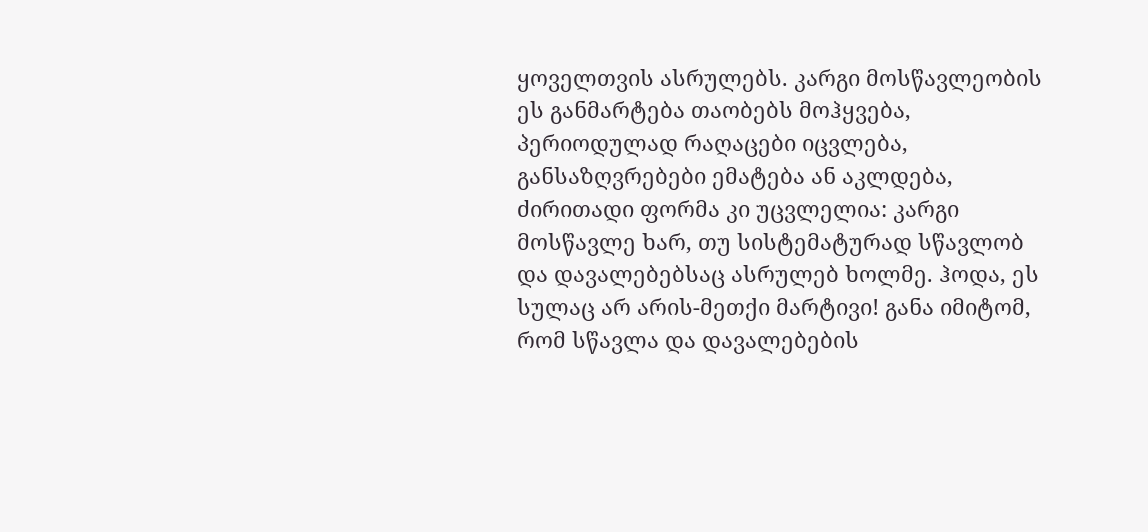ყოველთვის ასრულებს. კარგი მოსწავლეობის ეს განმარტება თაობებს მოჰყვება, პერიოდულად რაღაცები იცვლება, განსაზღვრებები ემატება ან აკლდება, ძირითადი ფორმა კი უცვლელია: კარგი მოსწავლე ხარ, თუ სისტემატურად სწავლობ და დავალებებსაც ასრულებ ხოლმე. ჰოდა, ეს სულაც არ არის-მეთქი მარტივი! განა იმიტომ, რომ სწავლა და დავალებების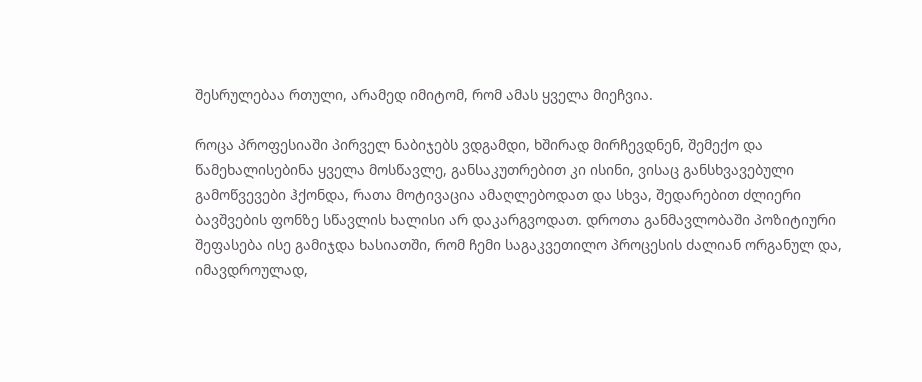შესრულებაა რთული, არამედ იმიტომ, რომ ამას ყველა მიეჩვია.

როცა პროფესიაში პირველ ნაბიჯებს ვდგამდი, ხშირად მირჩევდნენ, შემექო და წამეხალისებინა ყველა მოსწავლე, განსაკუთრებით კი ისინი, ვისაც განსხვავებული გამოწვევები ჰქონდა, რათა მოტივაცია ამაღლებოდათ და სხვა, შედარებით ძლიერი ბავშვების ფონზე სწავლის ხალისი არ დაკარგვოდათ. დროთა განმავლობაში პოზიტიური შეფასება ისე გამიჯდა ხასიათში, რომ ჩემი საგაკვეთილო პროცესის ძალიან ორგანულ და, იმავდროულად,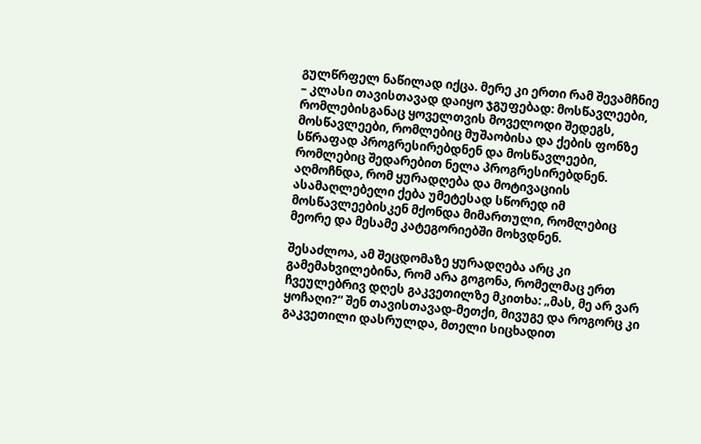გულწრფელ ნაწილად იქცა. მერე კი ერთი რამ შევამჩნიე – კლასი თავისთავად დაიყო ჯგუფებად: მოსწავლეები, რომლებისგანაც ყოველთვის მოველოდი შედეგს, მოსწავლეები, რომლებიც მუშაობისა და ქების ფონზე სწრაფად პროგრესირებდნენ და მოსწავლეები, რომლებიც შედარებით ნელა პროგრესირებდნენ. აღმოჩნდა, რომ ყურადღება და მოტივაციის ასამაღლებელი ქება უმეტესად სწორედ იმ მოსწავლეებისკენ მქონდა მიმართული, რომლებიც მეორე და მესამე კატეგორიებში მოხვდნენ.

შესაძლოა, ამ შეცდომაზე ყურადღება არც კი გამემახვილებინა, რომ არა გოგონა, რომელმაც ერთ ჩვეულებრივ დღეს გაკვეთილზე მკითხა: „მას, მე არ ვარ ყოჩაღი?“ შენ თავისთავად-მეთქი, მივუგე და როგორც კი გაკვეთილი დასრულდა, მთელი სიცხადით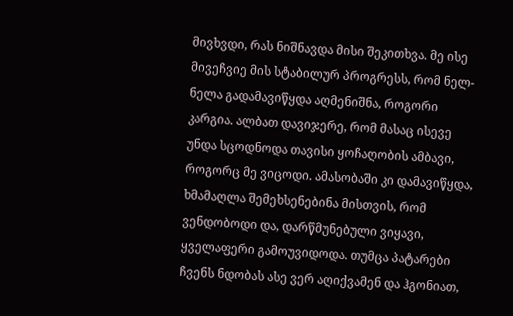მივხვდი, რას ნიშნავდა მისი შეკითხვა. მე ისე მივეჩვიე მის სტაბილურ პროგრესს, რომ ნელ-ნელა გადამავიწყდა აღმენიშნა, როგორი კარგია. ალბათ დავიჯერე, რომ მასაც ისევე უნდა სცოდნოდა თავისი ყოჩაღობის ამბავი, როგორც მე ვიცოდი. ამასობაში კი დამავიწყდა, ხმამაღლა შემეხსენებინა მისთვის, რომ ვენდობოდი და, დარწმუნებული ვიყავი, ყველაფერი გამოუვიდოდა. თუმცა პატარები ჩვენს ნდობას ასე ვერ აღიქვამენ და ჰგონიათ,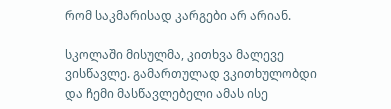რომ საკმარისად კარგები არ არიან.

სკოლაში მისულმა, კითხვა მალევე ვისწავლე. გამართულად ვკითხულობდი და ჩემი მასწავლებელი ამას ისე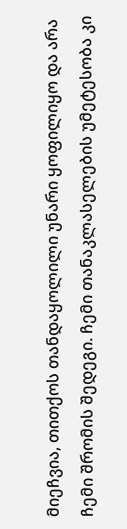მიეჩვია, თითქოს თანდაყოლილი უნარი ყოფილიყო და არა ჩემი შრომის შედეგი. ჩემი თანაკლასელების უმეტესობა კი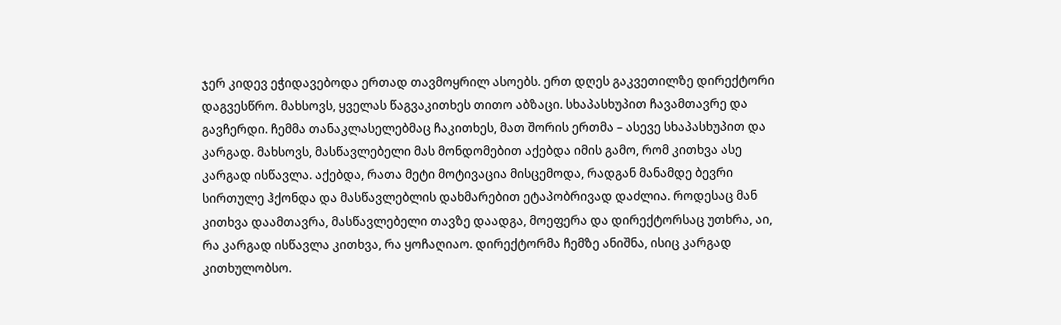ჯერ კიდევ ეჭიდავებოდა ერთად თავმოყრილ ასოებს. ერთ დღეს გაკვეთილზე დირექტორი დაგვესწრო. მახსოვს, ყველას წაგვაკითხეს თითო აბზაცი. სხაპასხუპით ჩავამთავრე და გავჩერდი. ჩემმა თანაკლასელებმაც ჩაკითხეს, მათ შორის ერთმა – ასევე სხაპასხუპით და კარგად. მახსოვს, მასწავლებელი მას მონდომებით აქებდა იმის გამო, რომ კითხვა ასე კარგად ისწავლა. აქებდა, რათა მეტი მოტივაცია მისცემოდა, რადგან მანამდე ბევრი სირთულე ჰქონდა და მასწავლებლის დახმარებით ეტაპობრივად დაძლია. როდესაც მან კითხვა დაამთავრა, მასწავლებელი თავზე დაადგა, მოეფერა და დირექტორსაც უთხრა, აი, რა კარგად ისწავლა კითხვა, რა ყოჩაღიაო. დირექტორმა ჩემზე ანიშნა, ისიც კარგად კითხულობსო.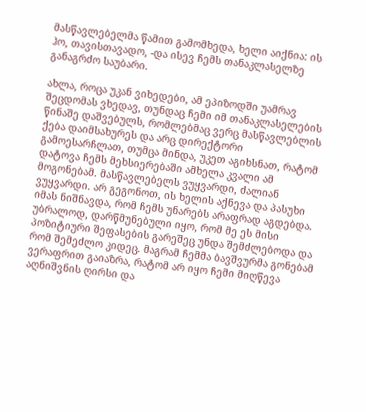მასწავლებელმა წამით გამომხედა, ხელი აიქნია: ის ჰო, თავისთავადო, -და ისევ ჩემს თანაკლასელზე განაგრძო საუბარი.

ახლა, როცა უკან ვიხედები, ამ ეპიზოდში უამრავ შეცდომას ვხედავ, თუნდაც ჩემი იმ თანაკლასელების წინაშე დაშვებულს, რომლებმაც ვერც მასწავლებლის ქება დაიმსახურეს და არც დირექტორი გამოესარჩლათ, თუმცა მინდა, უკეთ აგიხსნათ, რატომ დატოვა ჩემს მეხსიერებაში ამხელა კვალი ამ მოგონებამ. მასწავლებელს ვუყვარდი, ძალიან ვუყვარდი. არ გეგონოთ, ის ხელის აქნევა და პასუხი იმას ნიშნავდა, რომ ჩემს უნარებს არაფრად აგდებდა. უბრალოდ, დარწმუნებული იყო, რომ მე ეს მისი პოზიტიური შეფასების გარეშეც უნდა შემძლებოდა და რომ შემეძლო კიდეც. მაგრამ ჩემმა ბავშვურმა გონებამ ვერაფრით გაიაზრა, რატომ არ იყო ჩემი მიღწევა აღნიშვნის ღირსი და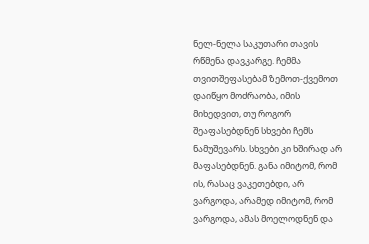ნელ-ნელა საკუთარი თავის რწმენა დავკარგე. ჩემმა თვითშეფასებამ ზემოთ-ქვემოთ დაიწყო მოძრაობა, იმის მიხედვით, თუ როგორ შეაფასებდნენ სხვები ჩემს ნამუშევარს. სხვები კი ხშირად არ მაფასებდნენ. განა იმიტომ, რომ ის, რასაც ვაკეთებდი, არ ვარგოდა, არამედ იმიტომ, რომ ვარგოდა, ამას მოელოდნენ და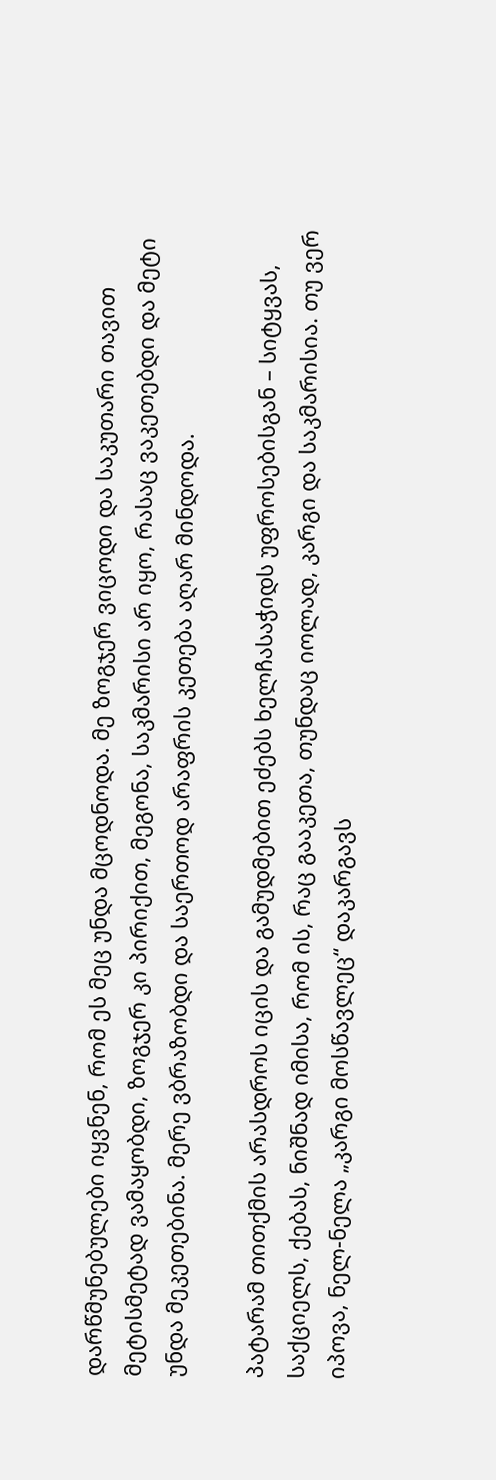დარწმუნებულები იყვნენ, რომ ეს მეც უნდა მცოდნოდა. მე ზოგჯერ ვიცოდი და საკუთარი თავით მეტისმეტად ვამაყობდი, ზოგჯერ კი პირიქით, მეგონა, საკმარისი არ იყო, რასაც ვაკეთებდი და მეტი უნდა მეკეთებინა. მერე ვბრაზობდი და საერთოდ არაფრის კეთება აღარ მინდოდა.

პატარამ თითქმის არასდროს იცის და გამუდმებით ეძებს ხელჩასაჭიდს უფროსებისგან – სიტყვას, საქციელს, ქებას, ნიშნად იმისა, რომ ის, რაც გააკეთა, თუნდაც იოლად, კარგი და საკმარისია. თუ ვერ იპოვა, ნელ-ნელა „კარგი მოსწავლეც“ დაკარგავს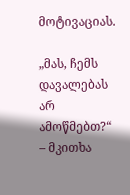მოტივაციას.

„მას, ჩემს დავალებას არ ამოწმებთ?“ – მკითხა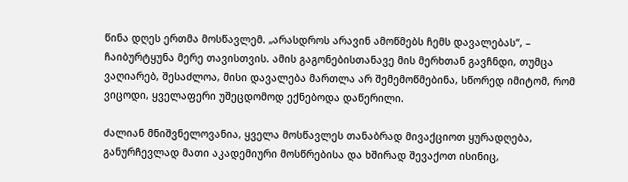წინა დღეს ერთმა მოსწავლემ. „არასდროს არავინ ამოწმებს ჩემს დავალებას“, – ჩაიბურტყუნა მერე თავისთვის. ამის გაგონებისთანავე მის მერხთან გავჩნდი, თუმცა ვაღიარებ, შესაძლოა, მისი დავალება მართლა არ შემემოწმებინა, სწორედ იმიტომ, რომ ვიცოდი, ყველაფერი უშეცდომოდ ექნებოდა დაწერილი.

ძალიან მნიშვნელოვანია, ყველა მოსწავლეს თანაბრად მივაქციოთ ყურადღება, განურჩევლად მათი აკადემიური მოსწრებისა და ხშირად შევაქოთ ისინიც,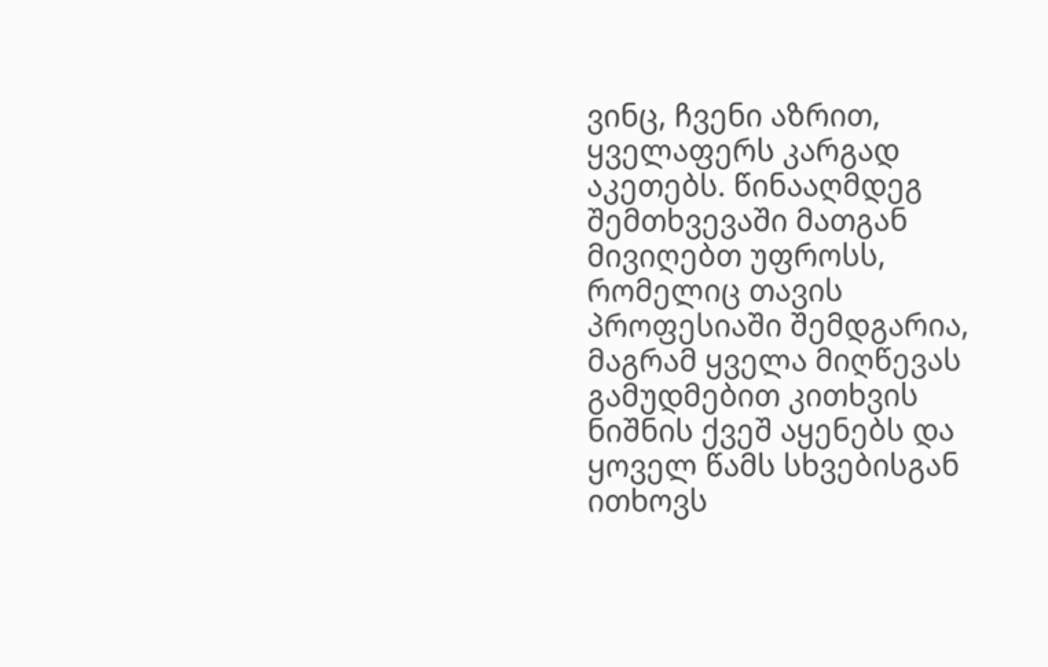ვინც, ჩვენი აზრით, ყველაფერს კარგად აკეთებს. წინააღმდეგ შემთხვევაში მათგან მივიღებთ უფროსს, რომელიც თავის პროფესიაში შემდგარია, მაგრამ ყველა მიღწევას გამუდმებით კითხვის ნიშნის ქვეშ აყენებს და ყოველ წამს სხვებისგან ითხოვს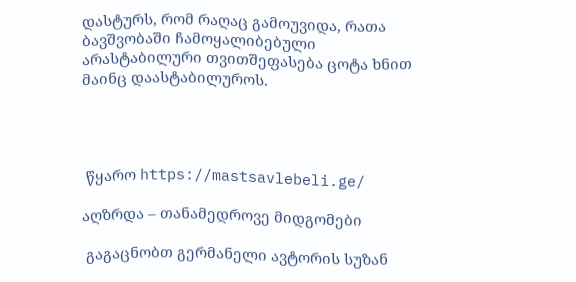დასტურს, რომ რაღაც გამოუვიდა, რათა ბავშვობაში ჩამოყალიბებული არასტაბილური თვითშეფასება ცოტა ხნით მაინც დაასტაბილუროს.




 წყარო https://mastsavlebeli.ge/

აღზრდა – თანამედროვე მიდგომები

 გაგაცნობთ გერმანელი ავტორის სუზან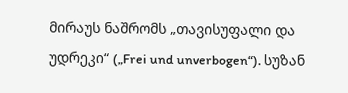მირაუს ნაშრომს „თავისუფალი და უდრეკი“ („Frei und unverbogen“). სუზან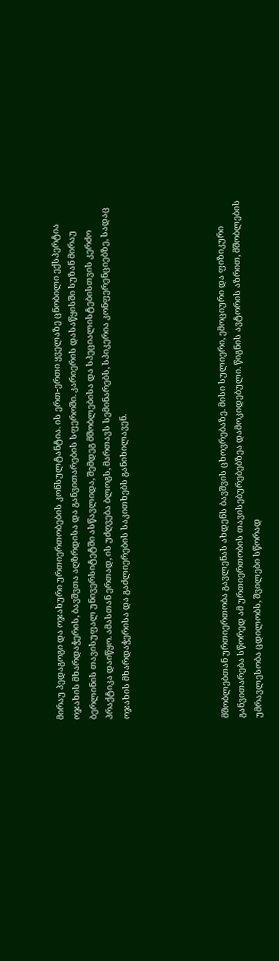მირაუ პედაგოგი და ოჯახური ურთიერთობების კონსულტანტია. ის ერთ-ერთი ყველაზე ცნობილი ექსპერტია ოჯახის მხარდაჭერის, ბავშვთა აღზრდისა და განვითარების სფეროში. კარიერის დასაწყისში სუზან მირაუ ბერლინის თავისუფალ უნივერსიტეტში ასწავლიდა, შემდეგ მშობლებისა და სპეციალისტებისთვის კერძო პრაქტიკა დაიწყო. ამასთან ერთად, ის უძღვება ბლოგს, მართავს სემინარებს, სპიკერია კონფერენციებზე, სადაც ოჯახის მხარდაჭერისა და გაძლიერების საკითხებს განიხილავენ.





მშობლებთან ურთიერთობა გავლენას ახდენს ბავშვის ცხოვრებაზე. მისი სულიერი, ემოციური და ფიზიკური განვითარება სწორედ ამ ურთიერთობის თავისებურებებზეა დამოკიდებული. წიგნის ავტორის აზრით, მშობლების უმრავლესობა ცდილობს, შვილები სწორად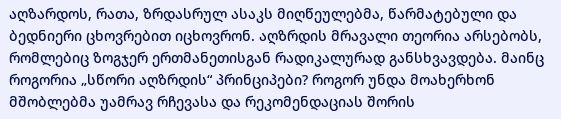აღზარდოს, რათა, ზრდასრულ ასაკს მიღწეულებმა, წარმატებული და ბედნიერი ცხოვრებით იცხოვრონ. აღზრდის მრავალი თეორია არსებობს, რომლებიც ზოგჯერ ერთმანეთისგან რადიკალურად განსხვავდება. მაინც როგორია „სწორი აღზრდის“ პრინციპები? როგორ უნდა მოახერხონ მშობლებმა უამრავ რჩევასა და რეკომენდაციას შორის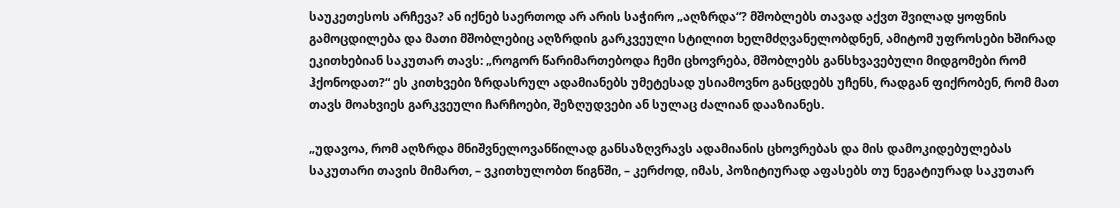საუკეთესოს არჩევა? ან იქნებ საერთოდ არ არის საჭირო „აღზრდა“? მშობლებს თავად აქვთ შვილად ყოფნის გამოცდილება და მათი მშობლებიც აღზრდის გარკვეული სტილით ხელმძღვანელობდნენ, ამიტომ უფროსები ხშირად ეკითხებიან საკუთარ თავს: „როგორ წარიმართებოდა ჩემი ცხოვრება, მშობლებს განსხვავებული მიდგომები რომ ჰქონოდათ?“ ეს კითხვები ზრდასრულ ადამიანებს უმეტესად უსიამოვნო განცდებს უჩენს, რადგან ფიქრობენ, რომ მათ თავს მოახვიეს გარკვეული ჩარჩოები, შეზღუდვები ან სულაც ძალიან დააზიანეს.

„უდავოა, რომ აღზრდა მნიშვნელოვანწილად განსაზღვრავს ადამიანის ცხოვრებას და მის დამოკიდებულებას საკუთარი თავის მიმართ, – ვკითხულობთ წიგნში, – კერძოდ, იმას, პოზიტიურად აფასებს თუ ნეგატიურად საკუთარ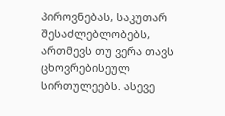პიროვნებას, საკუთარ შესაძლებლობებს, ართმევს თუ ვერა თავს ცხოვრებისეულ სირთულეებს. ასევე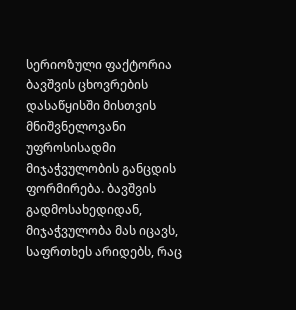სერიოზული ფაქტორია ბავშვის ცხოვრების დასაწყისში მისთვის მნიშვნელოვანი უფროსისადმი მიჯაჭვულობის განცდის ფორმირება. ბავშვის გადმოსახედიდან, მიჯაჭვულობა მას იცავს, საფრთხეს არიდებს, რაც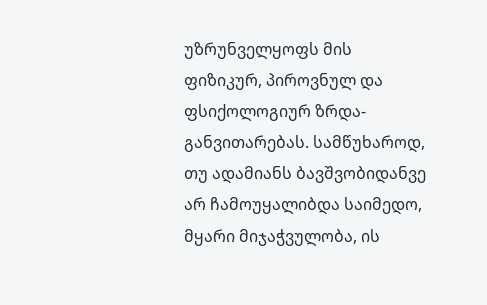უზრუნველყოფს მის ფიზიკურ, პიროვნულ და ფსიქოლოგიურ ზრდა-განვითარებას. სამწუხაროდ, თუ ადამიანს ბავშვობიდანვე არ ჩამოუყალიბდა საიმედო, მყარი მიჯაჭვულობა, ის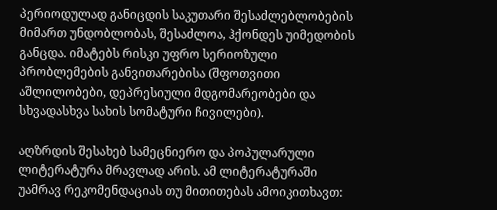პერიოდულად განიცდის საკუთარი შესაძლებლობების მიმართ უნდობლობას, შესაძლოა, ჰქონდეს უიმედობის განცდა. იმატებს რისკი უფრო სერიოზული პრობლემების განვითარებისა (შფოთვითი აშლილობები, დეპრესიული მდგომარეობები და სხვადასხვა სახის სომატური ჩივილები).

აღზრდის შესახებ სამეცნიერო და პოპულარული ლიტერატურა მრავლად არის. ამ ლიტერატურაში უამრავ რეკომენდაციას თუ მითითებას ამოიკითხავთ: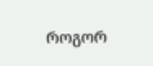როგორ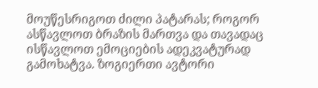მოუწესრიგოთ ძილი პატარას; როგორ ასწავლოთ ბრაზის მართვა და თავადაც ისწავლოთ ემოციების ადეკვატურად გამოხატვა. ზოგიერთი ავტორი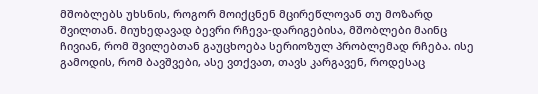მშობლებს უხსნის, როგორ მოიქცნენ მცირეწლოვან თუ მოზარდ შვილთან. მიუხედავად ბევრი რჩევა-დარიგებისა, მშობლები მაინც ჩივიან, რომ შვილებთან გაუცხოება სერიოზულ პრობლემად რჩება. ისე გამოდის, რომ ბავშვები, ასე ვთქვათ, თავს კარგავენ, როდესაც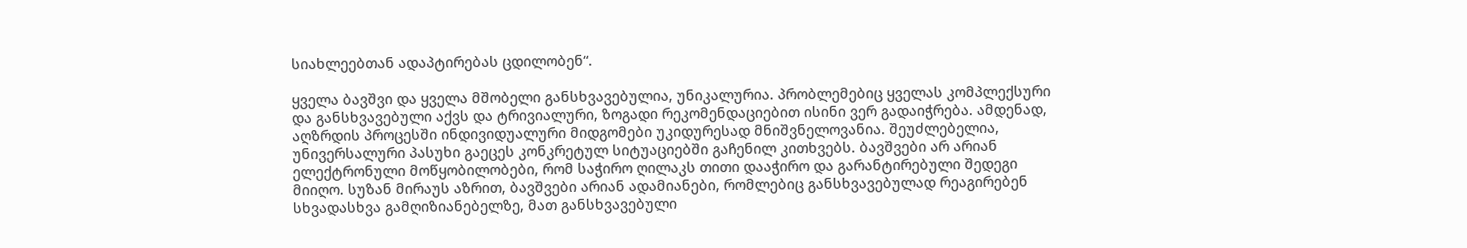სიახლეებთან ადაპტირებას ცდილობენ“.

ყველა ბავშვი და ყველა მშობელი განსხვავებულია, უნიკალურია. პრობლემებიც ყველას კომპლექსური და განსხვავებული აქვს და ტრივიალური, ზოგადი რეკომენდაციებით ისინი ვერ გადაიჭრება. ამდენად, აღზრდის პროცესში ინდივიდუალური მიდგომები უკიდურესად მნიშვნელოვანია. შეუძლებელია, უნივერსალური პასუხი გაეცეს კონკრეტულ სიტუაციებში გაჩენილ კითხვებს. ბავშვები არ არიან ელექტრონული მოწყობილობები, რომ საჭირო ღილაკს თითი დააჭირო და გარანტირებული შედეგი მიიღო. სუზან მირაუს აზრით, ბავშვები არიან ადამიანები, რომლებიც განსხვავებულად რეაგირებენ სხვადასხვა გამღიზიანებელზე, მათ განსხვავებული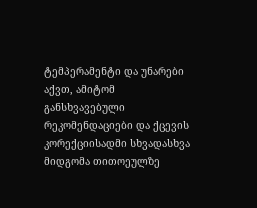ტემპერამენტი და უნარები აქვთ, ამიტომ განსხვავებული რეკომენდაციები და ქცევის კორექციისადმი სხვადასხვა მიდგომა თითოეულზე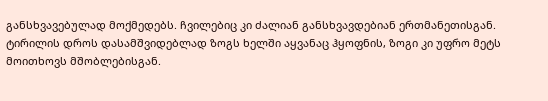განსხვავებულად მოქმედებს. ჩვილებიც კი ძალიან განსხვავდებიან ერთმანეთისგან. ტირილის დროს დასამშვიდებლად ზოგს ხელში აყვანაც ჰყოფნის, ზოგი კი უფრო მეტს მოითხოვს მშობლებისგან.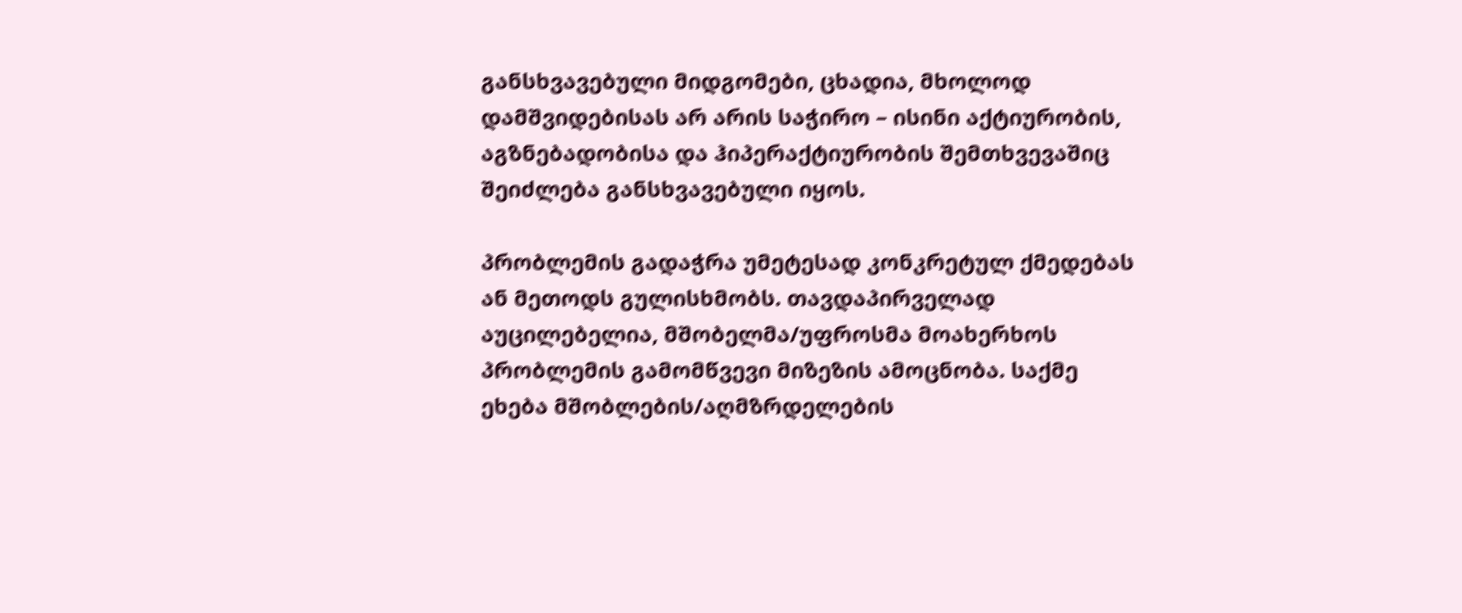განსხვავებული მიდგომები, ცხადია, მხოლოდ დამშვიდებისას არ არის საჭირო – ისინი აქტიურობის, აგზნებადობისა და ჰიპერაქტიურობის შემთხვევაშიც შეიძლება განსხვავებული იყოს.

პრობლემის გადაჭრა უმეტესად კონკრეტულ ქმედებას ან მეთოდს გულისხმობს. თავდაპირველად აუცილებელია, მშობელმა/უფროსმა მოახერხოს პრობლემის გამომწვევი მიზეზის ამოცნობა. საქმე ეხება მშობლების/აღმზრდელების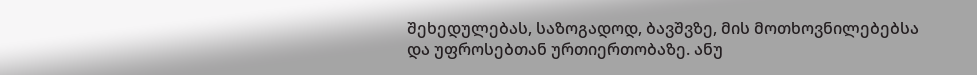შეხედულებას, საზოგადოდ, ბავშვზე, მის მოთხოვნილებებსა და უფროსებთან ურთიერთობაზე. ანუ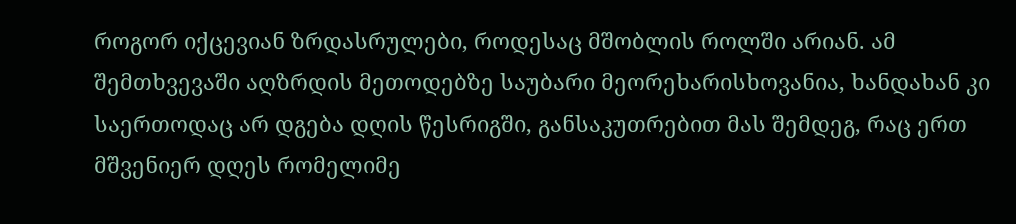როგორ იქცევიან ზრდასრულები, როდესაც მშობლის როლში არიან. ამ შემთხვევაში აღზრდის მეთოდებზე საუბარი მეორეხარისხოვანია, ხანდახან კი საერთოდაც არ დგება დღის წესრიგში, განსაკუთრებით მას შემდეგ, რაც ერთ მშვენიერ დღეს რომელიმე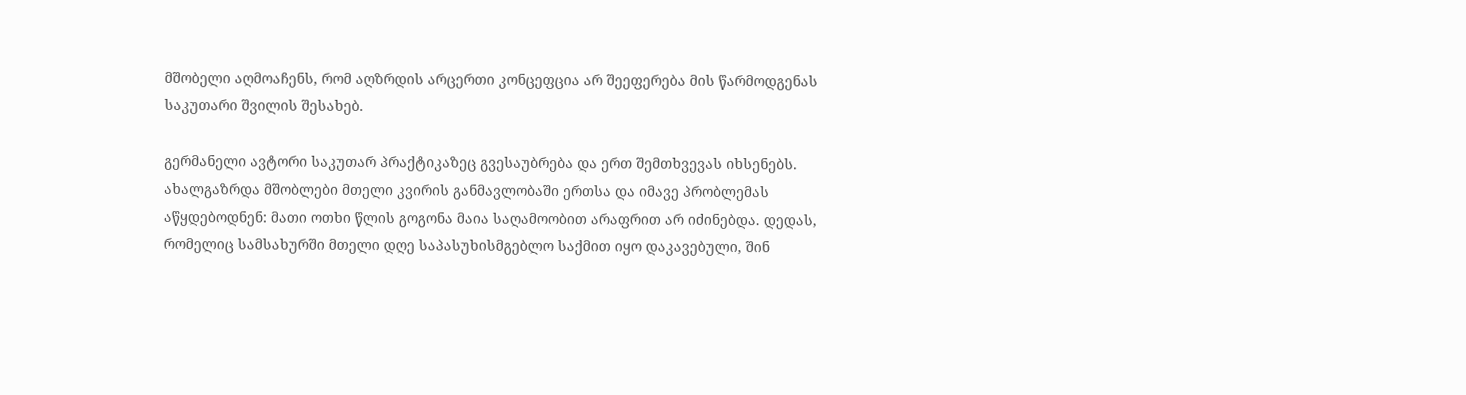მშობელი აღმოაჩენს, რომ აღზრდის არცერთი კონცეფცია არ შეეფერება მის წარმოდგენას საკუთარი შვილის შესახებ.

გერმანელი ავტორი საკუთარ პრაქტიკაზეც გვესაუბრება და ერთ შემთხვევას იხსენებს. ახალგაზრდა მშობლები მთელი კვირის განმავლობაში ერთსა და იმავე პრობლემას აწყდებოდნენ: მათი ოთხი წლის გოგონა მაია საღამოობით არაფრით არ იძინებდა. დედას, რომელიც სამსახურში მთელი დღე საპასუხისმგებლო საქმით იყო დაკავებული, შინ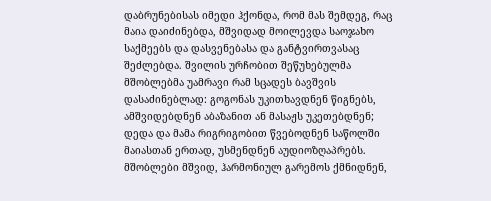დაბრუნებისას იმედი ჰქონდა, რომ მას შემდეგ, რაც მაია დაიძინებდა, მშვიდად მოილევდა საოჯახო საქმეებს და დასვენებასა და განტვირთვასაც შეძლებდა. შვილის ურჩობით შეწუხებულმა მშობლებმა უამრავი რამ სცადეს ბავშვის დასაძინებლად: გოგონას უკითხავდნენ წიგნებს, ამშვიდებდნენ აბაზანით ან მასაჟს უკეთებდნენ; დედა და მამა რიგრიგობით წვებოდნენ საწოლში მაიასთან ერთად, უსმენდნენ აუდიოზღაპრებს. მშობლები მშვიდ, ჰარმონიულ გარემოს ქმნიდნენ,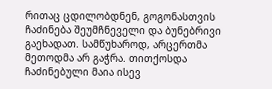რითაც ცდილობდნენ, გოგონასთვის ჩაძინება შეუმჩნეველი და ბუნებრივი გაეხადათ. სამწუხაროდ, არცერთმა მეთოდმა არ გაჭრა. თითქოსდა ჩაძინებული მაია ისევ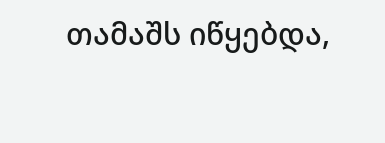თამაშს იწყებდა,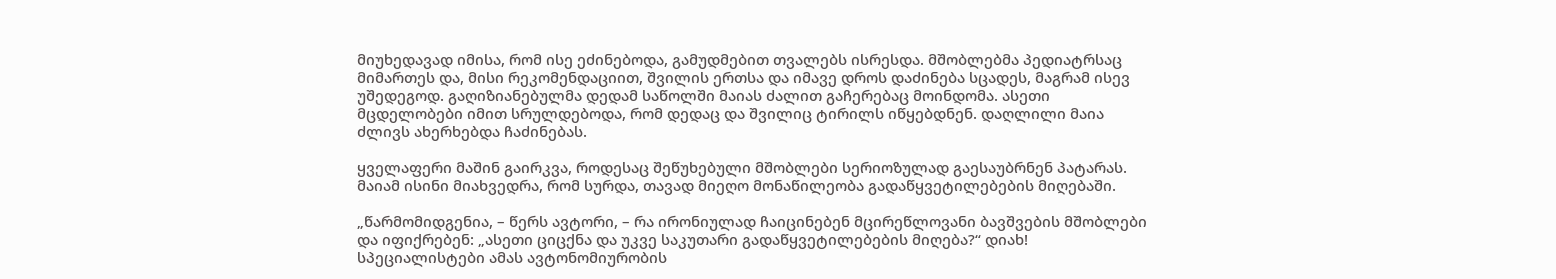მიუხედავად იმისა, რომ ისე ეძინებოდა, გამუდმებით თვალებს ისრესდა. მშობლებმა პედიატრსაც მიმართეს და, მისი რეკომენდაციით, შვილის ერთსა და იმავე დროს დაძინება სცადეს, მაგრამ ისევ უშედეგოდ. გაღიზიანებულმა დედამ საწოლში მაიას ძალით გაჩერებაც მოინდომა. ასეთი მცდელობები იმით სრულდებოდა, რომ დედაც და შვილიც ტირილს იწყებდნენ. დაღლილი მაია ძლივს ახერხებდა ჩაძინებას.

ყველაფერი მაშინ გაირკვა, როდესაც შეწუხებული მშობლები სერიოზულად გაესაუბრნენ პატარას. მაიამ ისინი მიახვედრა, რომ სურდა, თავად მიეღო მონაწილეობა გადაწყვეტილებების მიღებაში.

„წარმომიდგენია, – წერს ავტორი, – რა ირონიულად ჩაიცინებენ მცირეწლოვანი ბავშვების მშობლები და იფიქრებენ: „ასეთი ციცქნა და უკვე საკუთარი გადაწყვეტილებების მიღება?“ დიახ! სპეციალისტები ამას ავტონომიურობის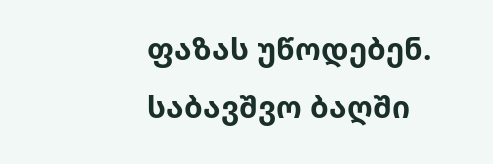ფაზას უწოდებენ. საბავშვო ბაღში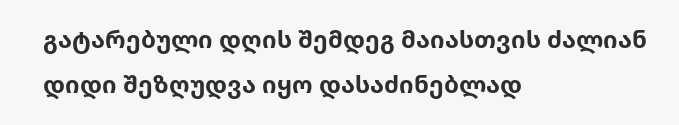გატარებული დღის შემდეგ მაიასთვის ძალიან დიდი შეზღუდვა იყო დასაძინებლად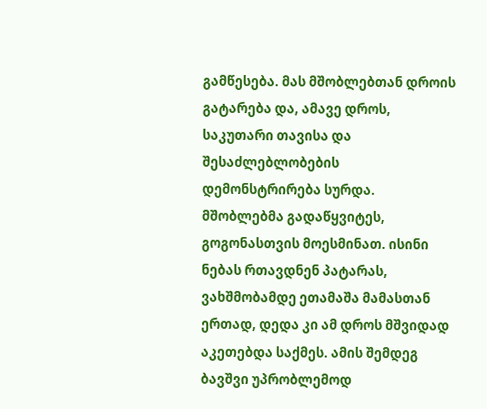გამწესება. მას მშობლებთან დროის გატარება და, ამავე დროს, საკუთარი თავისა და შესაძლებლობების დემონსტრირება სურდა. მშობლებმა გადაწყვიტეს, გოგონასთვის მოესმინათ. ისინი ნებას რთავდნენ პატარას, ვახშმობამდე ეთამაშა მამასთან ერთად, დედა კი ამ დროს მშვიდად აკეთებდა საქმეს. ამის შემდეგ ბავშვი უპრობლემოდ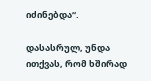იძინებდა“.

დასასრულ, უნდა ითქვას, რომ ხშირად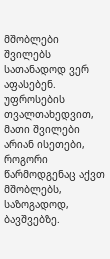მშობლები შვილებს სათანადოდ ვერ აფასებენ. უფროსების თვალთახედვით, მათი შვილები არიან ისეთები, როგორი წარმოდგენაც აქვთ მშობლებს, საზოგადოდ, ბავშვებზე.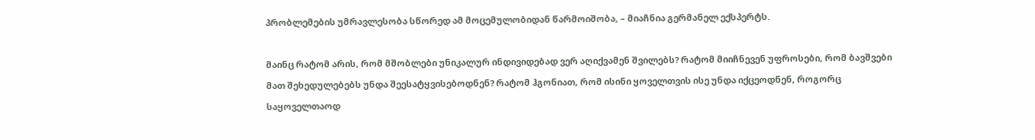პრობლემების უმრავლესობა სწორედ ამ მოცემულობიდან წარმოიშობა, – მიაჩნია გერმანელ ექსპერტს.

მაინც რატომ არის, რომ მშობლები უნიკალურ ინდივიდებად ვერ აღიქვამენ შვილებს? რატომ მიიჩნევენ უფროსები, რომ ბავშვები მათ შეხედულებებს უნდა შეესატყვისებოდნენ? რატომ ჰგონიათ, რომ ისინი ყოველთვის ისე უნდა იქცეოდნენ, როგორც საყოველთაოდ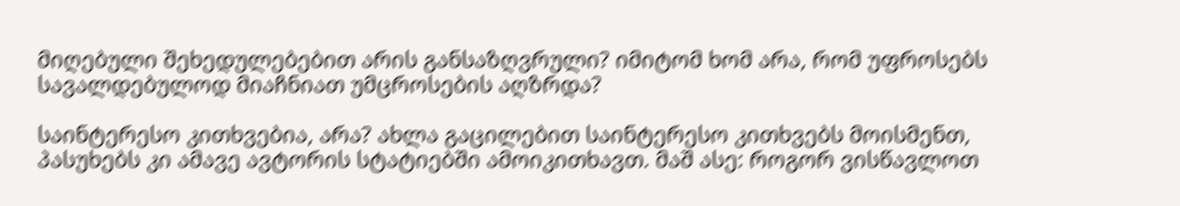მიღებული შეხედულებებით არის განსაზღვრული? იმიტომ ხომ არა, რომ უფროსებს სავალდებულოდ მიაჩნიათ უმცროსების აღზრდა?

საინტერესო კითხვებია, არა? ახლა გაცილებით საინტერესო კითხვებს მოისმენთ, პასუხებს კი ამავე ავტორის სტატიებში ამოიკითხავთ. მაშ ასე: როგორ ვისწავლოთ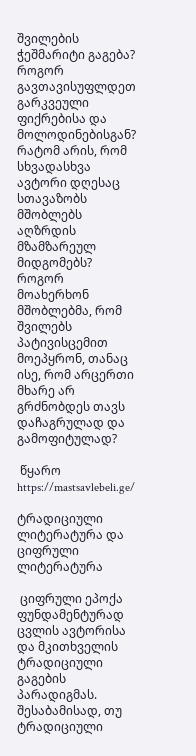შვილების ჭეშმარიტი გაგება? როგორ გავთავისუფლდეთ გარკვეული ფიქრებისა და მოლოდინებისგან? რატომ არის, რომ სხვადასხვა ავტორი დღესაც სთავაზობს მშობლებს აღზრდის მზამზარეულ მიდგომებს? როგორ მოახერხონ მშობლებმა, რომ შვილებს პატივისცემით მოეპყრონ, თანაც ისე, რომ არცერთი მხარე არ გრძნობდეს თავს დაჩაგრულად და გამოფიტულად?

 წყარო https://mastsavlebeli.ge/

ტრადიციული ლიტერატურა და ციფრული ლიტერატურა

 ციფრული ეპოქა ფუნდამენტურად ცვლის ავტორისა და მკითხველის ტრადიციული გაგების პარადიგმას. შესაბამისად, თუ ტრადიციული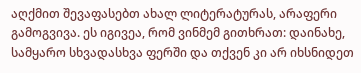აღქმით შევაფასებთ ახალ ლიტერატურას, არაფერი გამოგვივა. ეს იგივეა, რომ ვინმემ გითხრათ: დაინახე, სამყარო სხვადასხვა ფერში და თქვენ კი არ იხსნიდეთ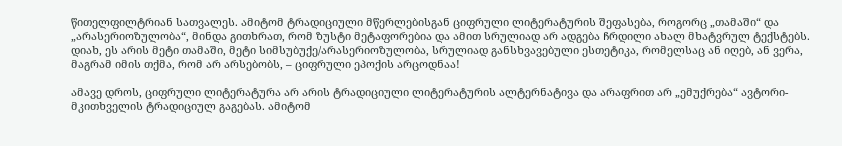წითელფილტრიან სათვალეს. ამიტომ ტრადიციული მწერლებისგან ციფრული ლიტერატურის შეფასება, როგორც „თამაში“ და „არასერიოზულობა“, მინდა გითხრათ, რომ ზუსტი მეტაფორებია და ამით სრულიად არ ადგება ჩრდილი ახალ მხატვრულ ტექსტებს. დიახ, ეს არის მეტი თამაში, მეტი სიმსუბუქე/არასერიოზულობა, სრულიად განსხვავებული ესთეტიკა, რომელსაც ან იღებ, ან ვერა, მაგრამ იმის თქმა, რომ არ არსებობს, – ციფრული ეპოქის არცოდნაა!

ამავე დროს, ციფრული ლიტერატურა არ არის ტრადიციული ლიტერატურის ალტერნატივა და არაფრით არ „ემუქრება“ ავტორი-მკითხველის ტრადიციულ გაგებას. ამიტომ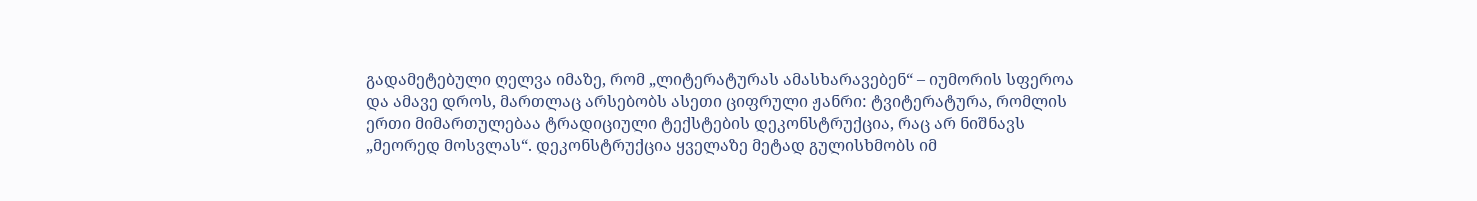გადამეტებული ღელვა იმაზე, რომ „ლიტერატურას ამასხარავებენ“ – იუმორის სფეროა და ამავე დროს, მართლაც არსებობს ასეთი ციფრული ჟანრი: ტვიტერატურა, რომლის ერთი მიმართულებაა ტრადიციული ტექსტების დეკონსტრუქცია, რაც არ ნიშნავს „მეორედ მოსვლას“. დეკონსტრუქცია ყველაზე მეტად გულისხმობს იმ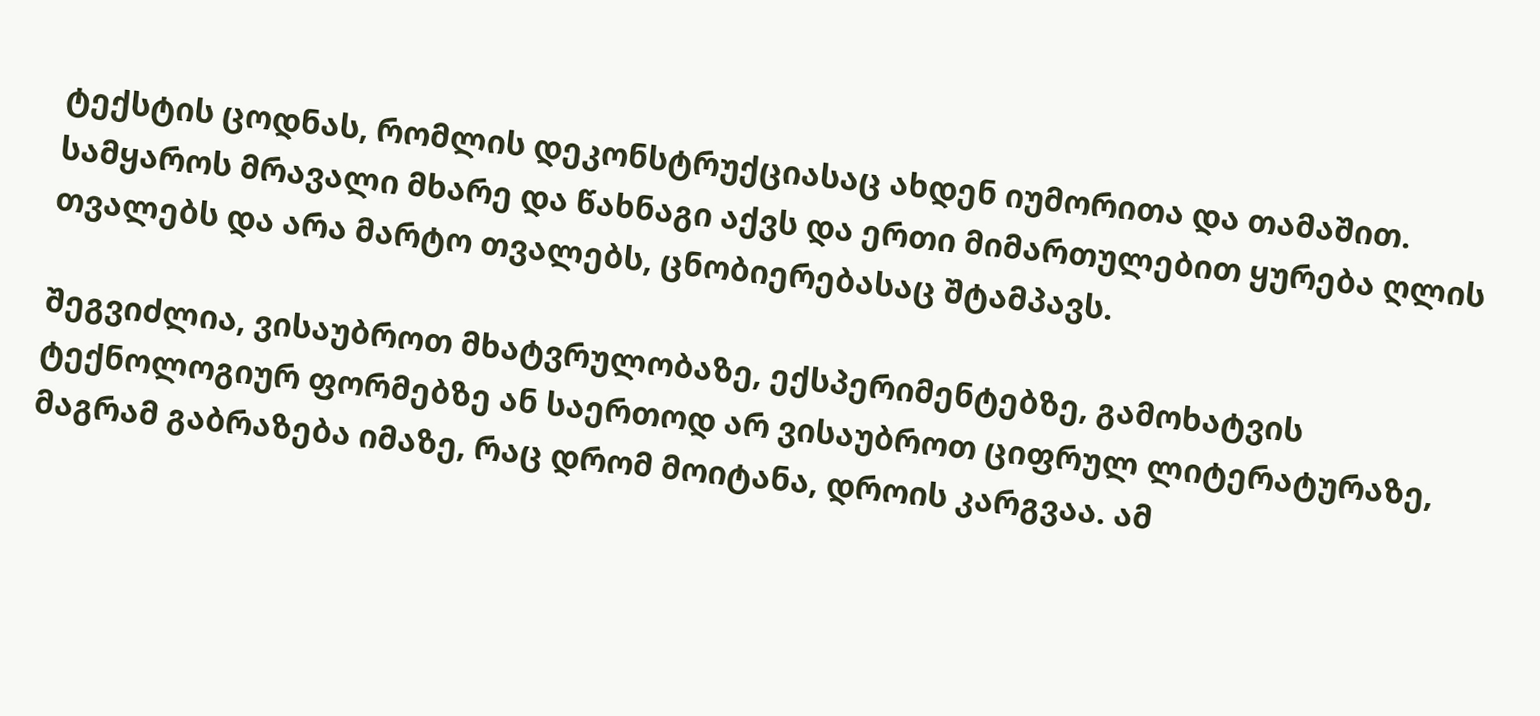ტექსტის ცოდნას, რომლის დეკონსტრუქციასაც ახდენ იუმორითა და თამაშით. სამყაროს მრავალი მხარე და წახნაგი აქვს და ერთი მიმართულებით ყურება ღლის თვალებს და არა მარტო თვალებს, ცნობიერებასაც შტამპავს.

შეგვიძლია, ვისაუბროთ მხატვრულობაზე, ექსპერიმენტებზე, გამოხატვის ტექნოლოგიურ ფორმებზე ან საერთოდ არ ვისაუბროთ ციფრულ ლიტერატურაზე, მაგრამ გაბრაზება იმაზე, რაც დრომ მოიტანა, დროის კარგვაა. ამ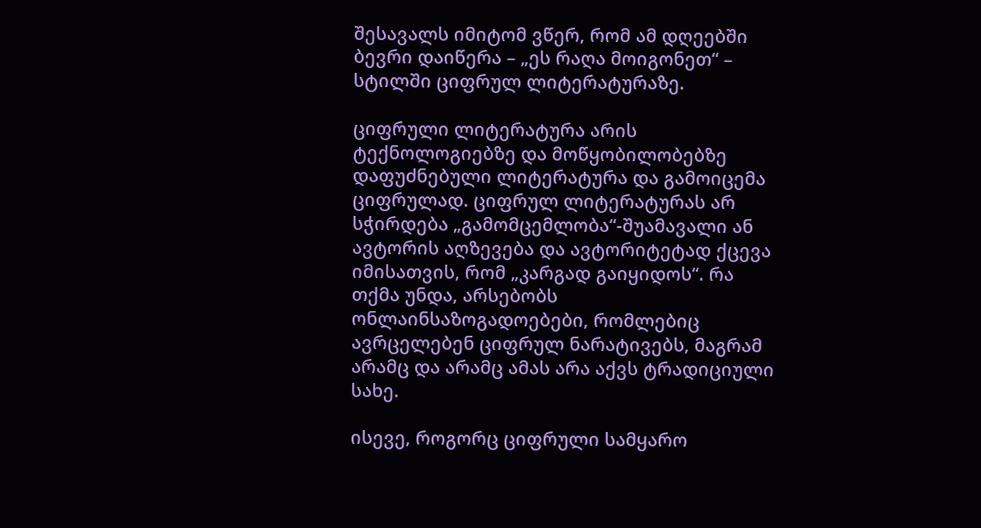შესავალს იმიტომ ვწერ, რომ ამ დღეებში ბევრი დაიწერა – „ეს რაღა მოიგონეთ“ – სტილში ციფრულ ლიტერატურაზე.

ციფრული ლიტერატურა არის ტექნოლოგიებზე და მოწყობილობებზე დაფუძნებული ლიტერატურა და გამოიცემა ციფრულად. ციფრულ ლიტერატურას არ სჭირდება „გამომცემლობა“-შუამავალი ან ავტორის აღზევება და ავტორიტეტად ქცევა იმისათვის, რომ „კარგად გაიყიდოს“. რა თქმა უნდა, არსებობს ონლაინსაზოგადოებები, რომლებიც ავრცელებენ ციფრულ ნარატივებს, მაგრამ არამც და არამც ამას არა აქვს ტრადიციული სახე.

ისევე, როგორც ციფრული სამყარო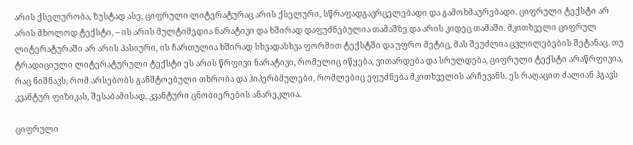არის ქსელურობა, ზუსტად ასე, ციფრული ლიტერატურაც არის ქსელური, სწრაფადგავრცელებადი და გამოხმაურებადი. ციფრული ტექსტი არ არის მხოლოდ ტექსტი, – ის არის მულტიმედია ნარატივი და ხშირად დაფუძნებულია თამაშზე და არის კიდეც თამაში. მკითხველი ციფრულ ლიტერატურაში არ არის პასიური, ის ჩართულია ხშირად სხვადასხვა ფორმით ტექსტში და უფრო მეტიც, მას შეუძლია ცვლილებების შეტანაც. თუ ტრადიციული ლიტერატურული ტექსტი ეს არის წრფივი ნარატივი, რომელიც იწყება, ვითარდება და სრულდება, ციფრული ტექსტი არაწრფივია, რაც ნიშნავს, რომ არსებობს განშტოებული თხრობა და ჰიპერბმულები, რომლებიც ეფუძნება მკითხველის არჩევანს. ეს რაღაცით ძალიან ჰგავს კვანტურ ფიზიკას, შესაბამისად, კვანტური ცნობიერების ანარეკლია.

ციფრული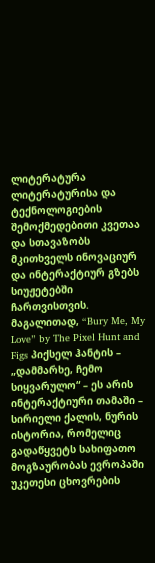ლიტერატურა ლიტერატურისა და ტექნოლოგიების შემოქმედებითი კვეთაა და სთავაზობს მკითხველს ინოვაციურ და ინტერაქტიურ გზებს სიუჟეტებში ჩართვისთვის. მაგალითად, “Bury Me, My Love” by The Pixel Hunt and Figs პიქსელ ჰანტის – „დამმარხე, ჩემო სიყვარულო“ – ეს არის ინტერაქტიური თამაში – სირიელი ქალის, ნურის ისტორია, რომელიც გადაწყვეტს სახიფათო მოგზაურობას ევროპაში უკეთესი ცხოვრების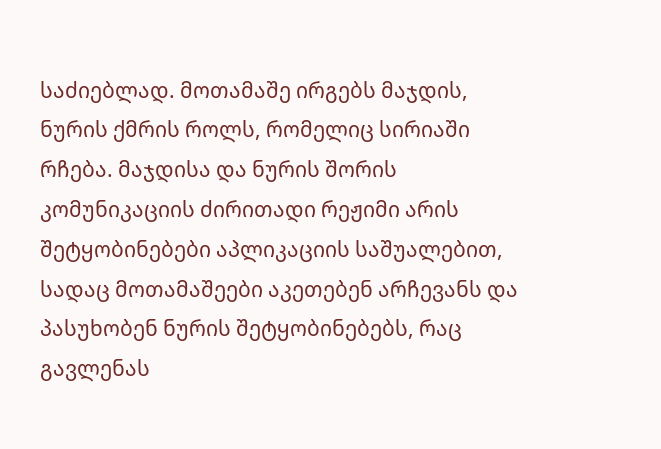საძიებლად. მოთამაშე ირგებს მაჯდის, ნურის ქმრის როლს, რომელიც სირიაში რჩება. მაჯდისა და ნურის შორის კომუნიკაციის ძირითადი რეჟიმი არის შეტყობინებები აპლიკაციის საშუალებით, სადაც მოთამაშეები აკეთებენ არჩევანს და პასუხობენ ნურის შეტყობინებებს, რაც გავლენას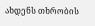ახდენს თხრობის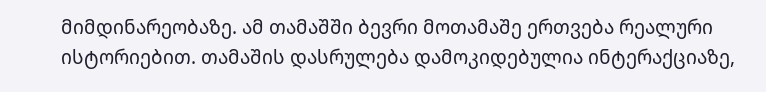მიმდინარეობაზე. ამ თამაშში ბევრი მოთამაშე ერთვება რეალური ისტორიებით. თამაშის დასრულება დამოკიდებულია ინტერაქციაზე,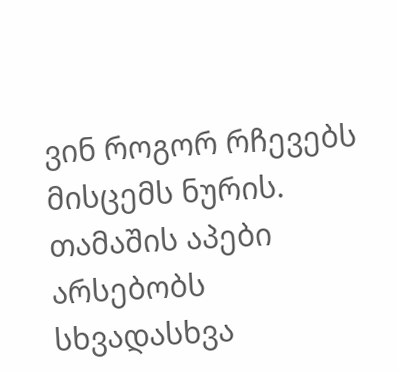ვინ როგორ რჩევებს მისცემს ნურის. თამაშის აპები არსებობს სხვადასხვა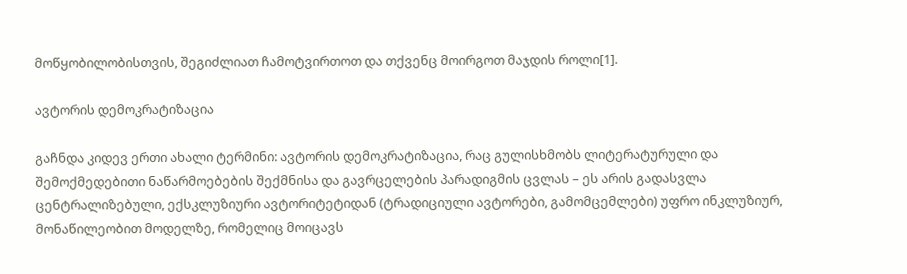მოწყობილობისთვის, შეგიძლიათ ჩამოტვირთოთ და თქვენც მოირგოთ მაჯდის როლი[1].

ავტორის დემოკრატიზაცია

გაჩნდა კიდევ ერთი ახალი ტერმინი: ავტორის დემოკრატიზაცია, რაც გულისხმობს ლიტერატურული და შემოქმედებითი ნაწარმოებების შექმნისა და გავრცელების პარადიგმის ცვლას – ეს არის გადასვლა ცენტრალიზებული, ექსკლუზიური ავტორიტეტიდან (ტრადიციული ავტორები, გამომცემლები) უფრო ინკლუზიურ, მონაწილეობით მოდელზე, რომელიც მოიცავს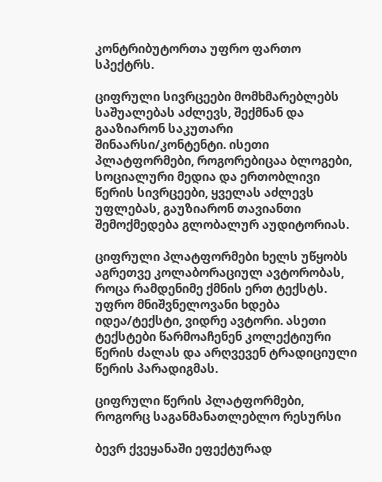კონტრიბუტორთა უფრო ფართო სპექტრს.

ციფრული სივრცეები მომხმარებლებს საშუალებას აძლევს, შექმნან და გააზიარონ საკუთარი შინაარსი/კონტენტი. ისეთი პლატფორმები, როგორებიცაა ბლოგები, სოციალური მედია და ერთობლივი წერის სივრცეები, ყველას აძლევს უფლებას, გაუზიარონ თავიანთი შემოქმედება გლობალურ აუდიტორიას.

ციფრული პლატფორმები ხელს უწყობს აგრეთვე კოლაბორაციულ ავტორობას, როცა რამდენიმე ქმნის ერთ ტექსტს. უფრო მნიშვნელოვანი ხდება იდეა/ტექსტი, ვიდრე ავტორი. ასეთი ტექსტები წარმოაჩენენ კოლექტიური წერის ძალას და არღვევენ ტრადიციული წერის პარადიგმას.

ციფრული წერის პლატფორმები, როგორც საგანმანათლებლო რესურსი

ბევრ ქვეყანაში ეფექტურად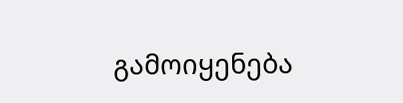გამოიყენება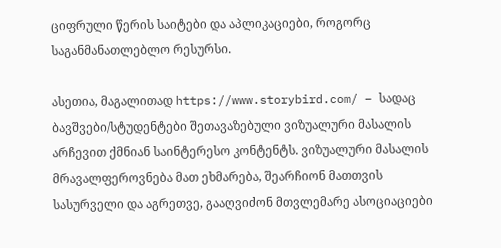ციფრული წერის საიტები და აპლიკაციები, როგორც საგანმანათლებლო რესურსი.

ასეთია, მაგალითად https://www.storybird.com/ – სადაც ბავშვები/სტუდენტები შეთავაზებული ვიზუალური მასალის არჩევით ქმნიან საინტერესო კონტენტს. ვიზუალური მასალის მრავალფეროვნება მათ ეხმარება, შეარჩიონ მათთვის სასურველი და აგრეთვე, გააღვიძონ მთვლემარე ასოციაციები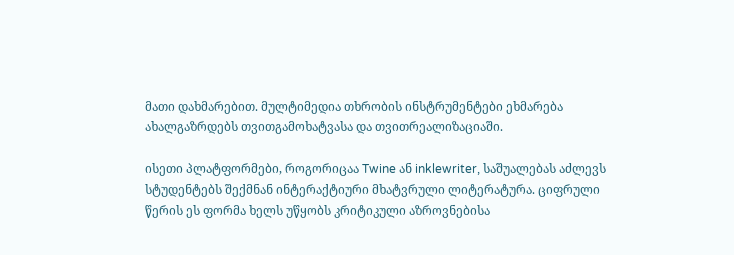მათი დახმარებით. მულტიმედია თხრობის ინსტრუმენტები ეხმარება ახალგაზრდებს თვითგამოხატვასა და თვითრეალიზაციაში.

ისეთი პლატფორმები, როგორიცაა Twine ან inklewriter, საშუალებას აძლევს სტუდენტებს შექმნან ინტერაქტიური მხატვრული ლიტერატურა. ციფრული წერის ეს ფორმა ხელს უწყობს კრიტიკული აზროვნებისა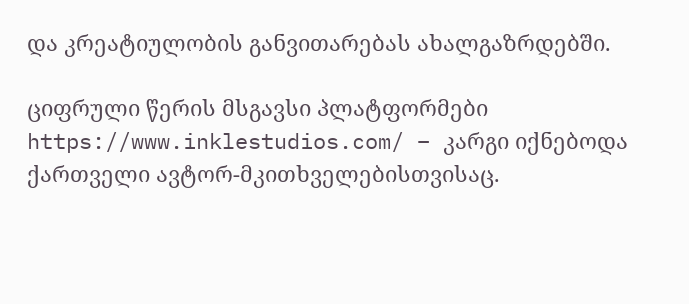და კრეატიულობის განვითარებას ახალგაზრდებში.

ციფრული წერის მსგავსი პლატფორმები https://www.inklestudios.com/ – კარგი იქნებოდა ქართველი ავტორ-მკითხველებისთვისაც.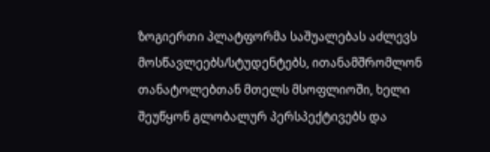ზოგიერთი პლატფორმა საშუალებას აძლევს მოსწავლეებს/სტუდენტებს, ითანამშრომლონ თანატოლებთან მთელს მსოფლიოში, ხელი შეუწყონ გლობალურ პერსპექტივებს და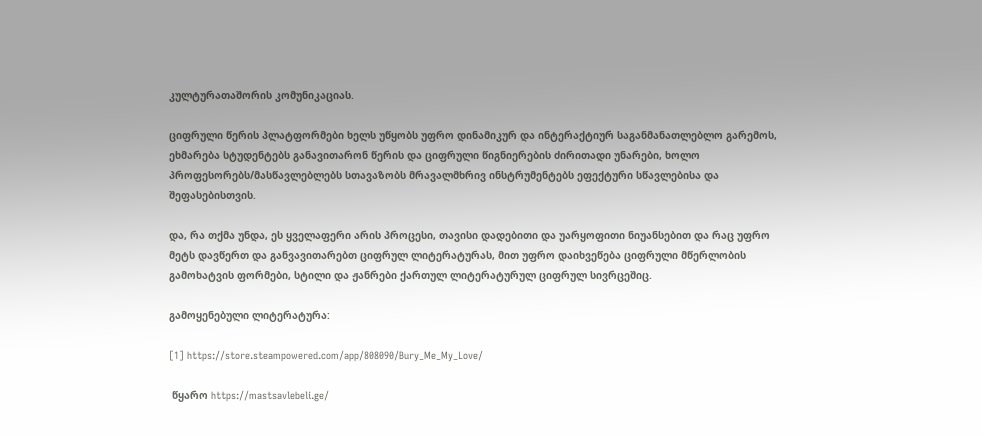კულტურათაშორის კომუნიკაციას.

ციფრული წერის პლატფორმები ხელს უწყობს უფრო დინამიკურ და ინტერაქტიურ საგანმანათლებლო გარემოს, ეხმარება სტუდენტებს განავითარონ წერის და ციფრული წიგნიერების ძირითადი უნარები, ხოლო პროფესორებს/მასწავლებლებს სთავაზობს მრავალმხრივ ინსტრუმენტებს ეფექტური სწავლებისა და შეფასებისთვის.

და, რა თქმა უნდა, ეს ყველაფერი არის პროცესი, თავისი დადებითი და უარყოფითი ნიუანსებით და რაც უფრო მეტს დავწერთ და განვავითარებთ ციფრულ ლიტერატურას, მით უფრო დაიხვეწება ციფრული მწერლობის გამოხატვის ფორმები, სტილი და ჟანრები ქართულ ლიტერატურულ ციფრულ სივრცეშიც.

გამოყენებული ლიტერატურა:

[1] https://store.steampowered.com/app/808090/Bury_Me_My_Love/

 წყარო https://mastsavlebeli.ge/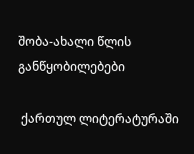შობა-ახალი წლის განწყობილებები

 ქართულ ლიტერატურაში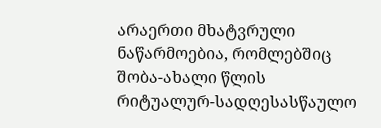არაერთი მხატვრული ნაწარმოებია, რომლებშიც შობა-ახალი წლის რიტუალურ-სადღესასწაულო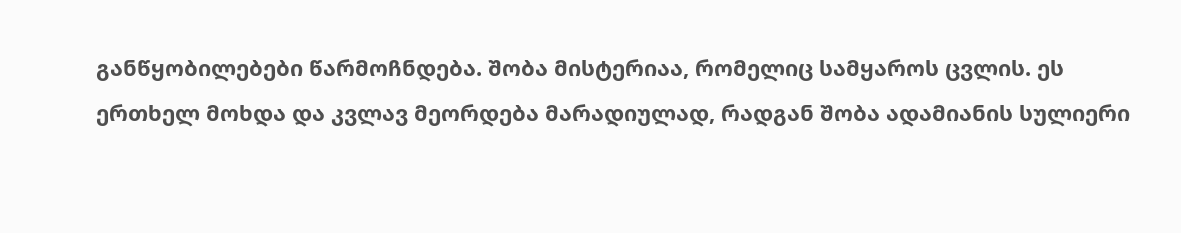განწყობილებები წარმოჩნდება. შობა მისტერიაა, რომელიც სამყაროს ცვლის. ეს ერთხელ მოხდა და კვლავ მეორდება მარადიულად, რადგან შობა ადამიანის სულიერი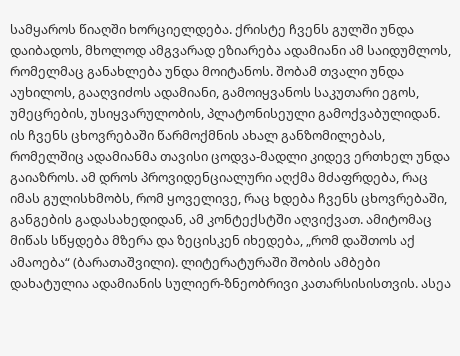სამყაროს წიაღში ხორციელდება. ქრისტე ჩვენს გულში უნდა დაიბადოს, მხოლოდ ამგვარად ეზიარება ადამიანი ამ საიდუმლოს, რომელმაც განახლება უნდა მოიტანოს. შობამ თვალი უნდა აუხილოს, გააღვიძოს ადამიანი, გამოიყვანოს საკუთარი ეგოს, უმეცრების, უსიყვარულობის, პლატონისეული გამოქვაბულიდან. ის ჩვენს ცხოვრებაში წარმოქმნის ახალ განზომილებას, რომელშიც ადამიანმა თავისი ცოდვა-მადლი კიდევ ერთხელ უნდა გაიაზროს. ამ დროს პროვიდენციალური აღქმა მძაფრდება, რაც იმას გულისხმობს, რომ ყოველივე, რაც ხდება ჩვენს ცხოვრებაში, განგების გადასახედიდან, ამ კონტექსტში აღვიქვათ. ამიტომაც მიწას სწყდება მზერა და ზეცისკენ იხედება, „რომ დაშთოს აქ ამაოება“ (ბარათაშვილი). ლიტერატურაში შობის ამბები დახატულია ადამიანის სულიერ-ზნეობრივი კათარსისისთვის. ასეა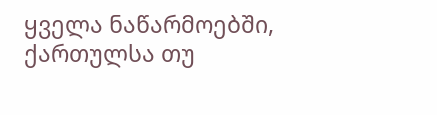ყველა ნაწარმოებში, ქართულსა თუ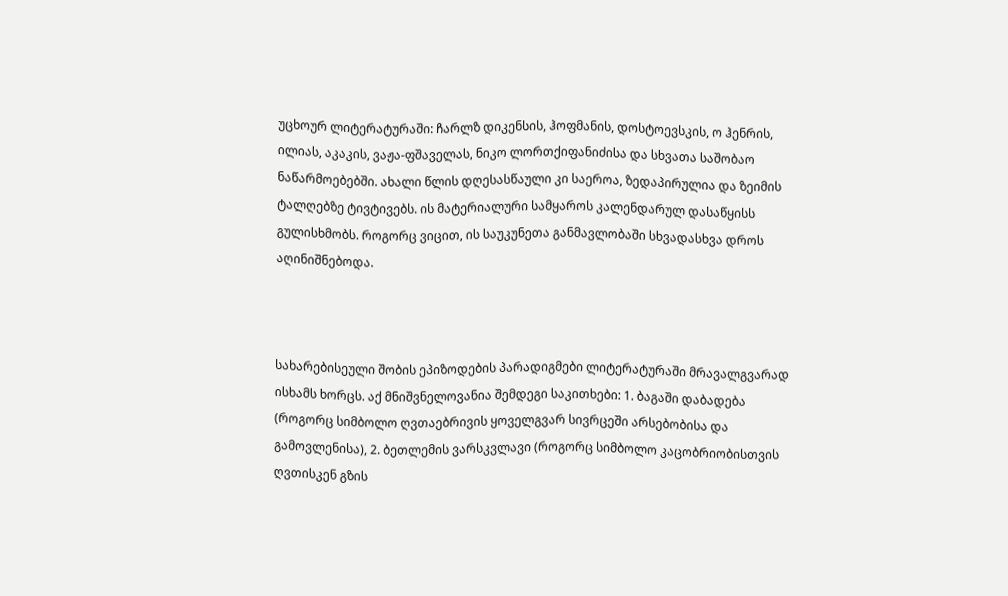უცხოურ ლიტერატურაში: ჩარლზ დიკენსის, ჰოფმანის, დოსტოევსკის, ო ჰენრის, ილიას, აკაკის, ვაჟა-ფშაველას, ნიკო ლორთქიფანიძისა და სხვათა საშობაო ნაწარმოებებში. ახალი წლის დღესასწაული კი საეროა, ზედაპირულია და ზეიმის ტალღებზე ტივტივებს. ის მატერიალური სამყაროს კალენდარულ დასაწყისს გულისხმობს. როგორც ვიცით, ის საუკუნეთა განმავლობაში სხვადასხვა დროს აღინიშნებოდა.



სახარებისეული შობის ეპიზოდების პარადიგმები ლიტერატურაში მრავალგვარად ისხამს ხორცს. აქ მნიშვნელოვანია შემდეგი საკითხები: 1. ბაგაში დაბადება (როგორც სიმბოლო ღვთაებრივის ყოველგვარ სივრცეში არსებობისა და გამოვლენისა), 2. ბეთლემის ვარსკვლავი (როგორც სიმბოლო კაცობრიობისთვის ღვთისკენ გზის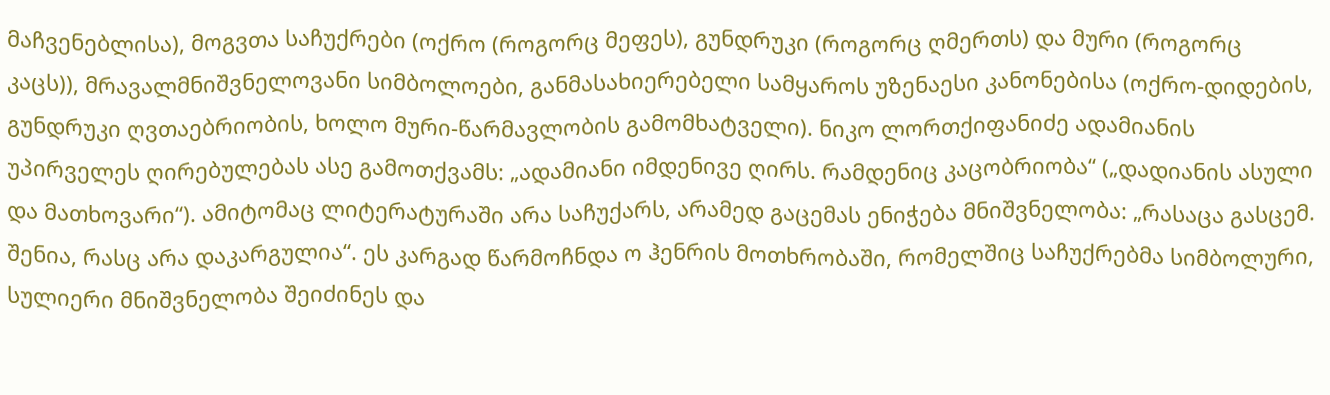მაჩვენებლისა), მოგვთა საჩუქრები (ოქრო (როგორც მეფეს), გუნდრუკი (როგორც ღმერთს) და მური (როგორც კაცს)), მრავალმნიშვნელოვანი სიმბოლოები, განმასახიერებელი სამყაროს უზენაესი კანონებისა (ოქრო-დიდების, გუნდრუკი ღვთაებრიობის, ხოლო მური-წარმავლობის გამომხატველი). ნიკო ლორთქიფანიძე ადამიანის უპირველეს ღირებულებას ასე გამოთქვამს: „ადამიანი იმდენივე ღირს. რამდენიც კაცობრიობა“ („დადიანის ასული და მათხოვარი“). ამიტომაც ლიტერატურაში არა საჩუქარს, არამედ გაცემას ენიჭება მნიშვნელობა: „რასაცა გასცემ. შენია, რასც არა დაკარგულია“. ეს კარგად წარმოჩნდა ო ჰენრის მოთხრობაში, რომელშიც საჩუქრებმა სიმბოლური, სულიერი მნიშვნელობა შეიძინეს და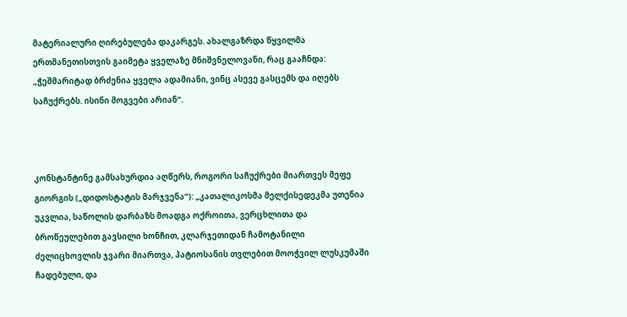მატერიალური ღირებულება დაკარგეს. ახალგაზრდა წყვილმა ერთმანეთისთვის გაიმეტა ყველაზე მნიშვნელოვანი, რაც გააჩნდა: „ჭეშმარიტად ბრძენია ყველა ადამიანი, ვინც ასევე გასცემს და იღებს საჩუქრებს. ისინი მოგვები არიან“.



კონსტანტინე გამსახურდია აღწერს, როგორი საჩუქრები მიართვეს მეფე გიორგის („დიდოსტატის მარჯვენა“): „კათალიკოსმა მელქისედეკმა უთენია უკვლია, საწოლის დარბაზს მოადგა ოქროითა, ვერცხლითა და ბროწეულებით გავსილი ხონჩით, კლარჯეთიდან ჩამოტანილი ძელიცხოვლის ჯვარი მიართვა, პატიოსანის თვლებით მოოჭვილ ლუსკუმაში ჩადებული, და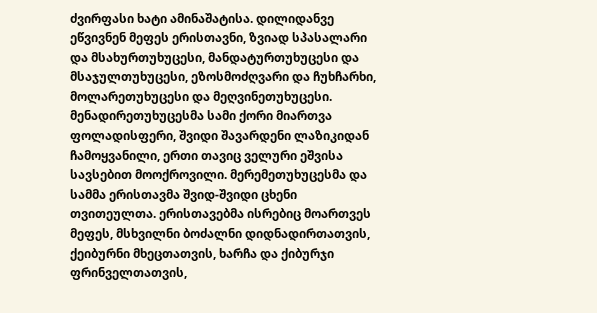ძვირფასი ხატი ამინაშატისა. დილიდანვე ეწვივნენ მეფეს ერისთავნი, ზვიად სპასალარი და მსახურთუხუცესი, მანდატურთუხუცესი და მსაჯულთუხუცესი, ეზოსმოძღვარი და ჩუხჩარხი, მოლარეთუხუცესი და მეღვინეთუხუცესი. მენადირეთუხუცესმა სამი ქორი მიართვა ფოლადისფერი, შვიდი შავარდენი ლაზიკიდან ჩამოყვანილი, ერთი თავიც ველური ეშვისა სავსებით მოოქროვილი. მერემეთუხუცესმა და სამმა ერისთავმა შვიდ-შვიდი ცხენი თვითეულთა. ერისთავებმა ისრებიც მოართვეს მეფეს, მსხვილნი ბოძალნი დიდნადირთათვის, ქეიბურნი მხეცთათვის, ხარჩა და ქიბურჯი ფრინველთათვის,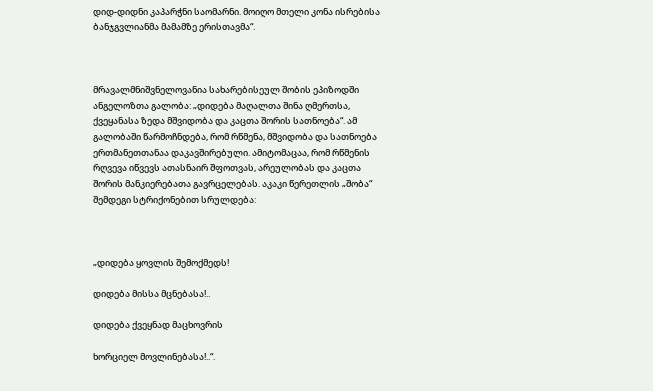დიდ-დიდნი კაპარჭნი საომარნი. მოიღო მთელი კონა ისრებისა ბანჯგვლიანმა მამამზე ერისთავმა“.



მრავალმნიშვნელოვანია სახარებისეულ შობის ეპიზოდში ანგელოზთა გალობა: „დიდება მაღალთა შინა ღმერთსა, ქვეყანასა ზედა მშვიდობა და კაცთა შორის სათნოება“. ამ გალობაში წარმოჩნდება, რომ რწმენა, მშვიდობა და სათნოება ერთმანეთთანაა დაკავშირებული. ამიტომაცაა, რომ რწმენის რღვევა იწვევს ათასნაირ შფოთვას, არეულობას და კაცთა შორის მანკიერებათა გავრცელებას. აკაკი წერეთლის „შობა“ შემდეგი სტრიქონებით სრულდება:



„დიდება ყოვლის შემოქმედს!

დიდება მისსა მცნებასა!..

დიდება ქვეყნად მაცხოვრის

ხორციელ მოვლინებასა!..“.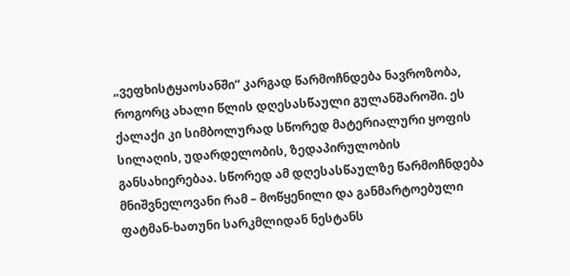„ვეფხისტყაოსანში“ კარგად წარმოჩნდება ნავროზობა, როგორც ახალი წლის დღესასწაული გულანშაროში. ეს ქალაქი კი სიმბოლურად სწორედ მატერიალური ყოფის სილაღის, უდარდელობის, ზედაპირულობის განსახიერებაა. სწორედ ამ დღესასწაულზე წარმოჩნდება მნიშვნელოვანი რამ – მოწყენილი და განმარტოებული ფატმან-ხათუნი სარკმლიდან ნესტანს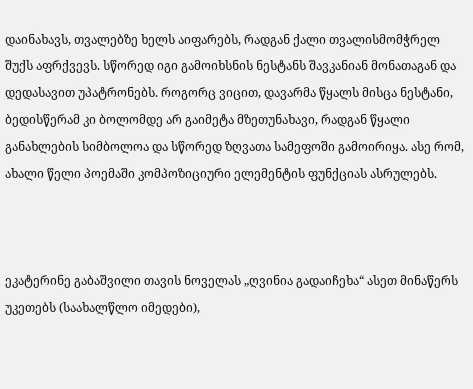დაინახავს, თვალებზე ხელს აიფარებს, რადგან ქალი თვალისმომჭრელ შუქს აფრქვევს. სწორედ იგი გამოიხსნის ნესტანს შავკანიან მონათაგან და დედასავით უპატრონებს. როგორც ვიცით, დავარმა წყალს მისცა ნესტანი, ბედისწერამ კი ბოლომდე არ გაიმეტა მზეთუნახავი, რადგან წყალი განახლების სიმბოლოა და სწორედ ზღვათა სამეფოში გამოირიყა. ასე რომ, ახალი წელი პოემაში კომპოზიციური ელემენტის ფუნქციას ასრულებს.



ეკატერინე გაბაშვილი თავის ნოველას „ღვინია გადაიჩეხა“ ასეთ მინაწერს უკეთებს (საახალწლო იმედები),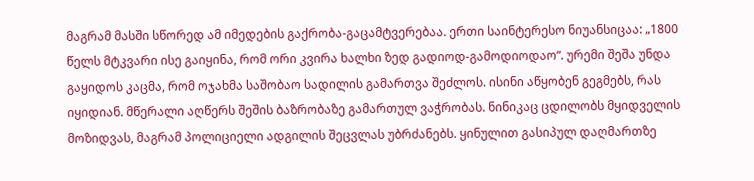მაგრამ მასში სწორედ ამ იმედების გაქრობა-გაცამტვერებაა. ერთი საინტერესო ნიუანსიცაა: „1800 წელს მტკვარი ისე გაიყინა, რომ ორი კვირა ხალხი ზედ გადიოდ-გამოდიოდაო“. ურემი შეშა უნდა გაყიდოს კაცმა, რომ ოჯახმა საშობაო სადილის გამართვა შეძლოს. ისინი აწყობენ გეგმებს, რას იყიდიან. მწერალი აღწერს შეშის ბაზრობაზე გამართულ ვაჭრობას. ნინიკაც ცდილობს მყიდველის მოზიდვას, მაგრამ პოლიციელი ადგილის შეცვლას უბრძანებს. ყინულით გასიპულ დაღმართზე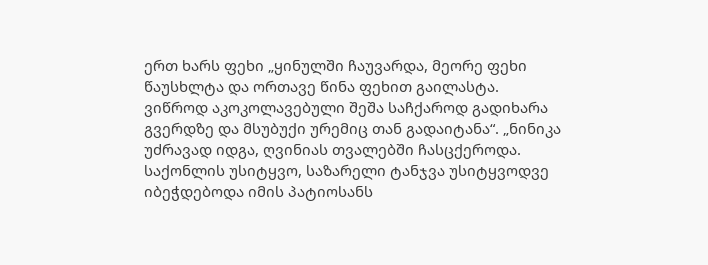ერთ ხარს ფეხი „ყინულში ჩაუვარდა, მეორე ფეხი წაუსხლტა და ორთავე წინა ფეხით გაილასტა. ვიწროდ აკოკოლავებული შეშა საჩქაროდ გადიხარა გვერდზე და მსუბუქი ურემიც თან გადაიტანა“. „ნინიკა უძრავად იდგა, ღვინიას თვალებში ჩასცქეროდა. საქონლის უსიტყვო, საზარელი ტანჯვა უსიტყვოდვე იბეჭდებოდა იმის პატიოსანს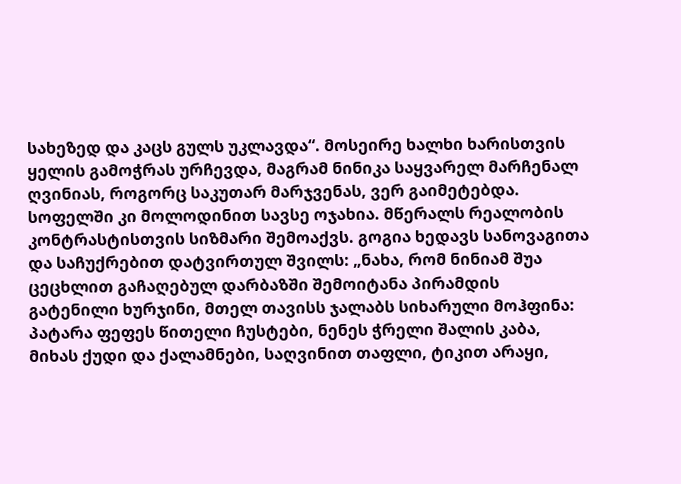სახეზედ და კაცს გულს უკლავდა“. მოსეირე ხალხი ხარისთვის ყელის გამოჭრას ურჩევდა, მაგრამ ნინიკა საყვარელ მარჩენალ ღვინიას, როგორც საკუთარ მარჯვენას, ვერ გაიმეტებდა. სოფელში კი მოლოდინით სავსე ოჯახია. მწერალს რეალობის კონტრასტისთვის სიზმარი შემოაქვს. გოგია ხედავს სანოვაგითა და საჩუქრებით დატვირთულ შვილს: „ნახა, რომ ნინიამ შუა ცეცხლით გაჩაღებულ დარბაზში შემოიტანა პირამდის გატენილი ხურჯინი, მთელ თავისს ჯალაბს სიხარული მოჰფინა: პატარა ფეფეს წითელი ჩუსტები, ნენეს ჭრელი შალის კაბა, მიხას ქუდი და ქალამნები, საღვინით თაფლი, ტიკით არაყი,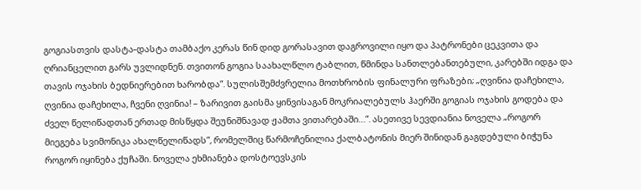გოგიასთვის დასტა-დასტა თამბაქო კერას წინ დიდ გორასავით დაგროვილი იყო და პატრონები ცეკვითა და ღრიანცელით გარს უვლიდნენ. თვითონ გოგია საახალწლო ტაბლით, წმინდა სანთლებანთებული, კარებში იდგა და თავის ოჯახის ბედნიერებით ხარობდა“. სულისშემძვრელია მოთხრობის ფინალური ფრაზები; „ღვინია დაჩეხილა, ღვინია დაჩეხილა, ჩვენი ღვინია! – ზარივით გაისმა ყინვისაგან მოკრიალებულს ჰაერში გოგიას ოჯახის გოდება და ძველ წელიწადთან ერთად მისწყდა შეუნიშნავად ჟამთა ვითარებაში…“. ასეთივე სევდიანია ნოველა „როგორ მიეგება სვიმონიკა ახალწელიწადს“, რომელშიც წარმოჩენილია ქალბატონის მიერ შინიდან გაგდებული ბიჭუნა როგორ იყინება ქუჩაში. ნოველა ეხმიანება დოსტოევსკის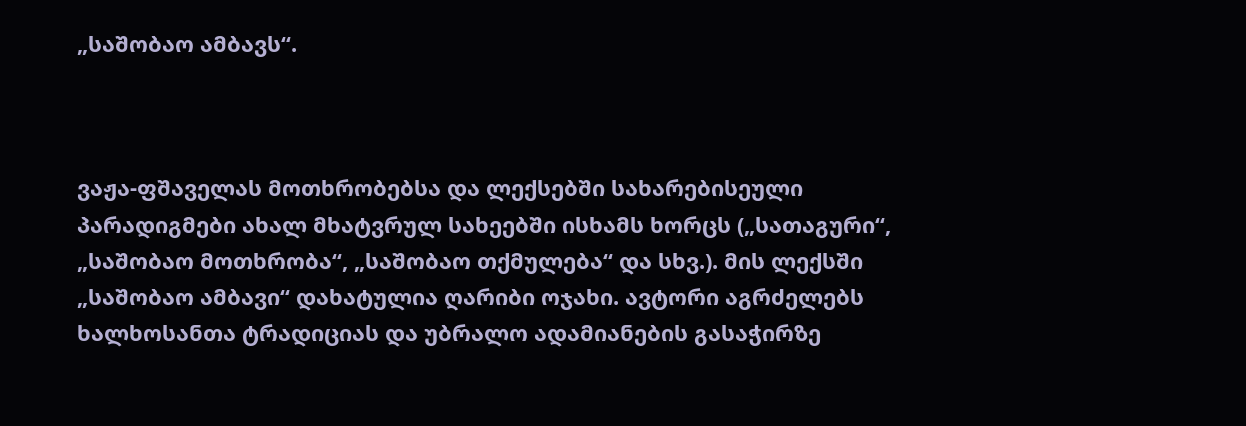„საშობაო ამბავს“.



ვაჟა-ფშაველას მოთხრობებსა და ლექსებში სახარებისეული პარადიგმები ახალ მხატვრულ სახეებში ისხამს ხორცს („სათაგური“, „საშობაო მოთხრობა“, „საშობაო თქმულება“ და სხვ.). მის ლექსში „საშობაო ამბავი“ დახატულია ღარიბი ოჯახი. ავტორი აგრძელებს ხალხოსანთა ტრადიციას და უბრალო ადამიანების გასაჭირზე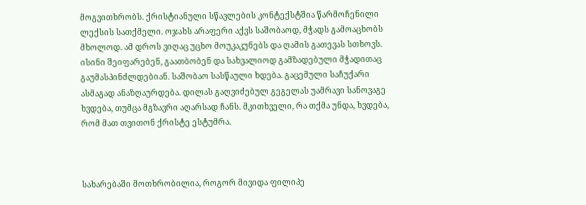მოგვითხრობს. ქრისტიანული სწავლების კონტექსტშია წარმოჩენილი ლექსის სათქმელი. ოჯახს არაფერი აქვს საშობაოდ, მჭადს გამოაცხობს მხოლოდ. ამ დროს ვიღაც უცხო მოუკაკუნებს და ღამის გათევას სთხოვს. ისინი შეიფარებენ, გაათბობენ და სახვალიოდ გამზადებული მჭადითაც გაუმასპინძლდებიან. საშობაო სასწაული ხდება. გაცემული საჩუქარი ასმაგად ანაზღაურდება. დილას გაღვიძებულ გეგელას უამრავი სანოვაგე ხვდება, თუმცა მგზავრი აღარსად ჩანს. მკითხველი, რა თქმა უნდა, ხვდება, რომ მათ თვითონ ქრისტე ესტუმრა.



სახარებაში მოთხრობილია, როგორ მივიდა ფილიპე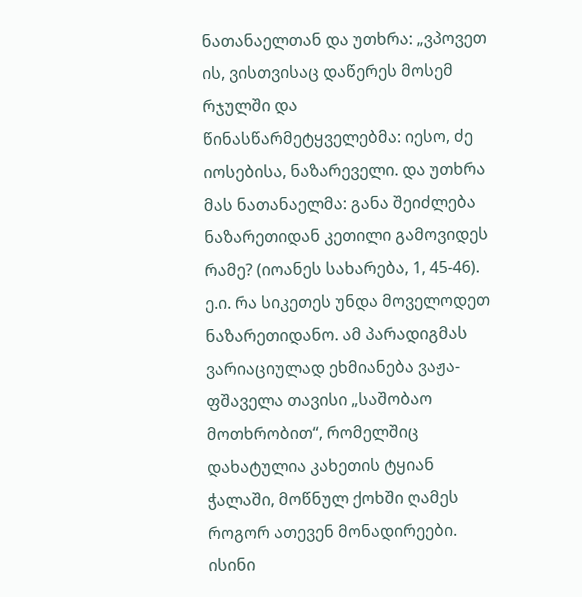ნათანაელთან და უთხრა: „ვპოვეთ ის, ვისთვისაც დაწერეს მოსემ რჯულში და წინასწარმეტყველებმა: იესო, ძე იოსებისა, ნაზარეველი. და უთხრა მას ნათანაელმა: განა შეიძლება ნაზარეთიდან კეთილი გამოვიდეს რამე? (იოანეს სახარება, 1, 45-46). ე.ი. რა სიკეთეს უნდა მოველოდეთ ნაზარეთიდანო. ამ პარადიგმას ვარიაციულად ეხმიანება ვაჟა-ფშაველა თავისი „საშობაო მოთხრობით“, რომელშიც დახატულია კახეთის ტყიან ჭალაში, მოწნულ ქოხში ღამეს როგორ ათევენ მონადირეები. ისინი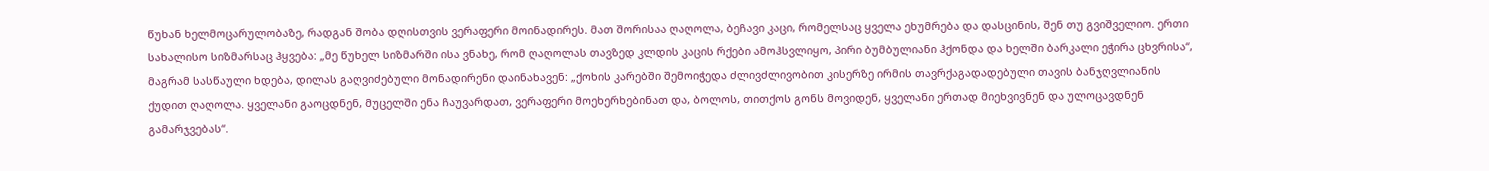წუხან ხელმოცარულობაზე, რადგან შობა დღისთვის ვერაფერი მოინადირეს. მათ შორისაა ღაღოლა, ბეჩავი კაცი, რომელსაც ყველა ეხუმრება და დასცინის, შენ თუ გვიშველიო. ერთი სახალისო სიზმარსაც ჰყვება: „მე წუხელ სიზმარში ისა ვნახე, რომ ღაღოლას თავზედ კლდის კაცის რქები ამოჰსვლიყო, პირი ბუმბულიანი ჰქონდა და ხელში ბარკალი ეჭირა ცხვრისა“, მაგრამ სასწაული ხდება, დილას გაღვიძებული მონადირენი დაინახავენ: „ქოხის კარებში შემოიჭედა ძლივძლივობით კისერზე ირმის თავრქაგადადებული თავის ბანჯღვლიანის ქუდით ღაღოლა. ყველანი გაოცდნენ, მუცელში ენა ჩაუვარდათ, ვერაფერი მოეხერხებინათ და, ბოლოს, თითქოს გონს მოვიდენ, ყველანი ერთად მიეხვივნენ და ულოცავდნენ გამარჯვებას“.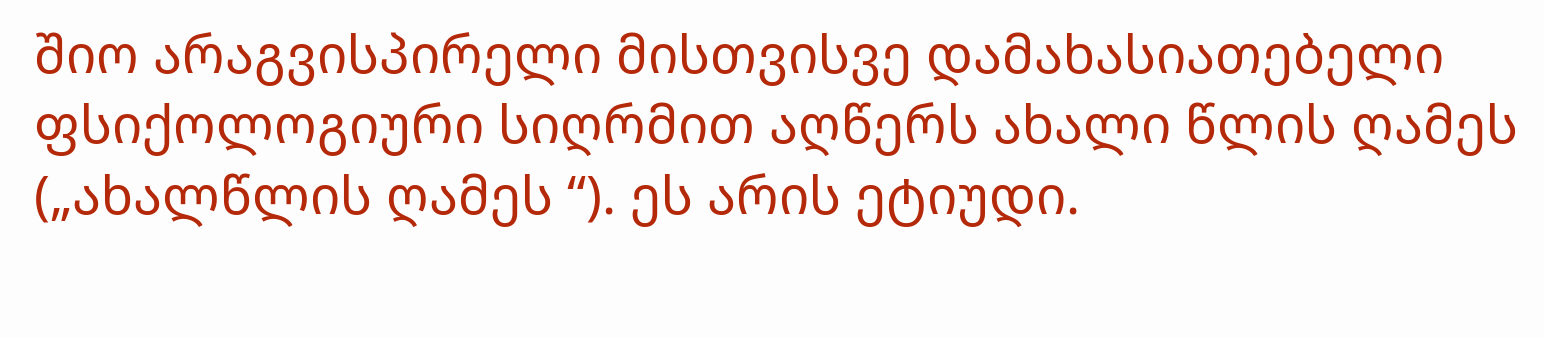შიო არაგვისპირელი მისთვისვე დამახასიათებელი ფსიქოლოგიური სიღრმით აღწერს ახალი წლის ღამეს („ახალწლის ღამეს “). ეს არის ეტიუდი.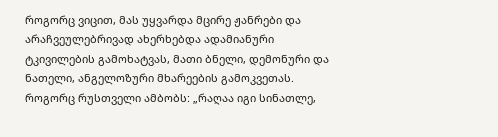როგორც ვიცით, მას უყვარდა მცირე ჟანრები და არაჩვეულებრივად ახერხებდა ადამიანური ტკივილების გამოხატვას, მათი ბნელი, დემონური და ნათელი, ანგელოზური მხარეების გამოკვეთას. როგორც რუსთველი ამბობს: „რაღაა იგი სინათლე,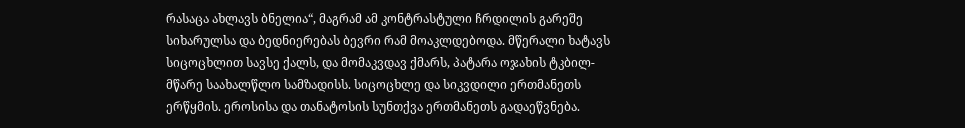რასაცა ახლავს ბნელია“, მაგრამ ამ კონტრასტული ჩრდილის გარეშე სიხარულსა და ბედნიერებას ბევრი რამ მოაკლდებოდა. მწერალი ხატავს სიცოცხლით სავსე ქალს, და მომაკვდავ ქმარს, პატარა ოჯახის ტკბილ-მწარე საახალწლო სამზადისს. სიცოცხლე და სიკვდილი ერთმანეთს ერწყმის. ეროსისა და თანატოსის სუნთქვა ერთმანეთს გადაეწვნება.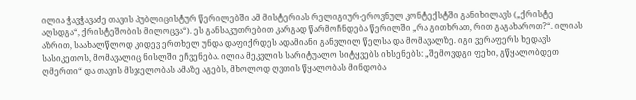ილია ჭავჭავაძე თავის პუბლიცისტურ წერილებში ამ მისტერიას რელიგიურ-ეროვნულ კონტექსტში განიხილავს („ქრისტე აღსდგა“, ქრისტეშობის მილოცვა“). ეს განსაკუთრებით კარგად წარმოჩნდება წერილში „რა გითხრათ, რით გაგახაროთ?“. ილიას აზრით, საახალწლოდ კიდევ ერთხელ უნდა დაფიქრდეს ადამიანი განვლილ წელსა და მომავალზე. იგი ვერაფერს ხედავს სასიკეთოს, მომავალიც ნისლში ეჩვენება. ილია მეკვლის სარიტუალო სიტყვებს იხსენებს: „შემოვდგი ფეხი, გწყალობდეთ ღმერთი“ და თავის მსჯელობას ამაზე აგებს, მხოლოდ ღვთის წყალობას მინდობა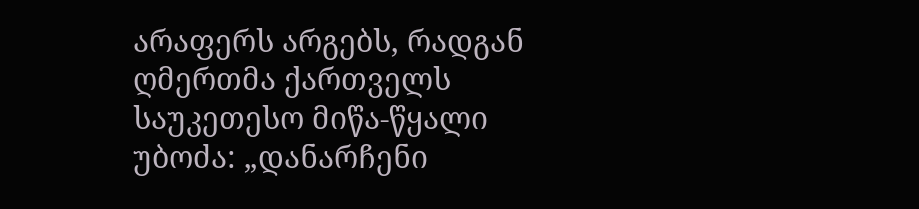არაფერს არგებს, რადგან ღმერთმა ქართველს საუკეთესო მიწა-წყალი უბოძა: „დანარჩენი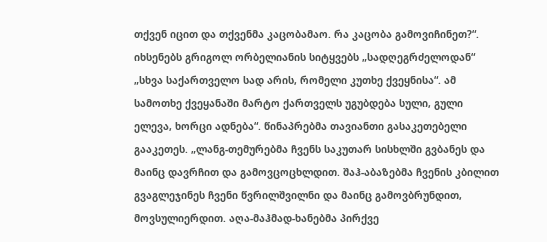თქვენ იცით და თქვენმა კაცობამაო. რა კაცობა გამოვიჩინეთ?“. იხსენებს გრიგოლ ორბელიანის სიტყვებს „სადღეგრძელოდან“ „სხვა საქართველო სად არის, რომელი კუთხე ქვეყნისა“. ამ სამოთხე ქვეყანაში მარტო ქართველს უგუბდება სული, გული ელევა, ხორცი ადნება“. წინაპრებმა თავიანთი გასაკეთებელი გააკეთეს. „ლანგ-თემურებმა ჩვენს საკუთარ სისხლში გვბანეს და მაინც დავრჩით და გამოვცოცხლდით. შაჰ-აბაზებმა ჩვენის კბილით გვაგლეჯინეს ჩვენი წვრილშვილნი და მაინც გამოვბრუნდით, მოვსულიერდით. აღა-მაჰმად-ხანებმა პირქვე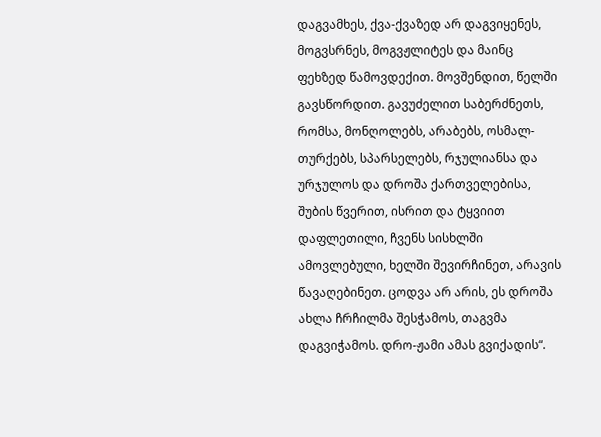დაგვამხეს, ქვა-ქვაზედ არ დაგვიყენეს, მოგვსრნეს, მოგვჟლიტეს და მაინც ფეხზედ წამოვდექით. მოვშენდით, წელში გავსწორდით. გავუძელით საბერძნეთს, რომსა, მონღოლებს, არაბებს, ოსმალ-თურქებს, სპარსელებს, რჯულიანსა და ურჯულოს და დროშა ქართველებისა, შუბის წვერით, ისრით და ტყვიით დაფლეთილი, ჩვენს სისხლში ამოვლებული, ხელში შევირჩინეთ, არავის წავაღებინეთ. ცოდვა არ არის, ეს დროშა ახლა ჩრჩილმა შესჭამოს, თაგვმა დაგვიჭამოს. დრო-ჟამი ამას გვიქადის“.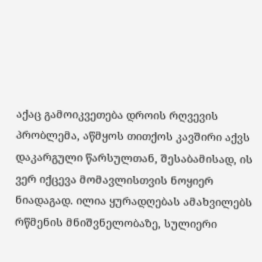აქაც გამოიკვეთება დროის რღვევის პრობლემა, აწმყოს თითქოს კავშირი აქვს დაკარგული წარსულთან, შესაბამისად, ის ვერ იქცევა მომავლისთვის ნოყიერ ნიადაგად. ილია ყურადღებას ამახვილებს რწმენის მნიშვნელობაზე, სულიერი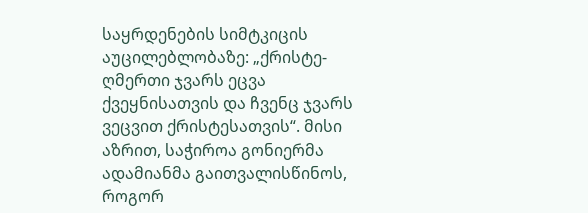საყრდენების სიმტკიცის აუცილებლობაზე: „ქრისტე-ღმერთი ჯვარს ეცვა ქვეყნისათვის და ჩვენც ჯვარს ვეცვით ქრისტესათვის“. მისი აზრით, საჭიროა გონიერმა ადამიანმა გაითვალისწინოს, როგორ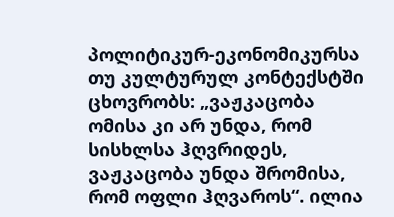პოლიტიკურ-ეკონომიკურსა თუ კულტურულ კონტექსტში ცხოვრობს: „ვაჟკაცობა ომისა კი არ უნდა, რომ სისხლსა ჰღვრიდეს, ვაჟკაცობა უნდა შრომისა, რომ ოფლი ჰღვაროს“. ილია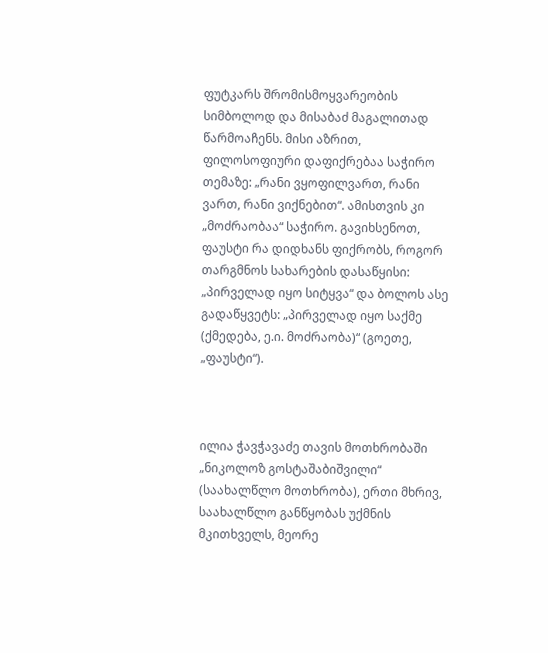ფუტკარს შრომისმოყვარეობის სიმბოლოდ და მისაბაძ მაგალითად წარმოაჩენს. მისი აზრით, ფილოსოფიური დაფიქრებაა საჭირო თემაზე: „რანი ვყოფილვართ, რანი ვართ, რანი ვიქნებით“. ამისთვის კი „მოძრაობაა“ საჭირო. გავიხსენოთ, ფაუსტი რა დიდხანს ფიქრობს, როგორ თარგმნოს სახარების დასაწყისი: „პირველად იყო სიტყვა“ და ბოლოს ასე გადაწყვეტს: „პირველად იყო საქმე (ქმედება, ე.ი. მოძრაობა)“ (გოეთე, „ფაუსტი“).



ილია ჭავჭავაძე თავის მოთხრობაში „ნიკოლოზ გოსტაშაბიშვილი“ (საახალწლო მოთხრობა), ერთი მხრივ, საახალწლო განწყობას უქმნის მკითხველს, მეორე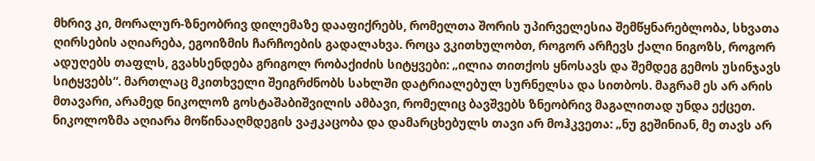მხრივ კი, მორალურ-ზნეობრივ დილემაზე დააფიქრებს, რომელთა შორის უპირველესია შემწყნარებლობა, სხვათა ღირსების აღიარება, ეგოიზმის ჩარჩოების გადალახვა. როცა ვკითხულობთ, როგორ არჩევს ქალი ნიგოზს, როგორ ადუღებს თაფლს, გვახსენდება გრიგოლ რობაქიძის სიტყვები: „ილია თითქოს ყნოსავს და შემდეგ გემოს უსინჯავს სიტყვებს“. მართლაც მკითხველი შეიგრძნობს სახლში დატრიალებულ სურნელსა და სითბოს. მაგრამ ეს არ არის მთავარი, არამედ ნიკოლოზ გოსტაშაბიშვილის ამბავი, რომელიც ბავშვებს ზნეობრივ მაგალითად უნდა ექცეთ. ნიკოლოზმა აღიარა მოწინააღმდეგის ვაჟკაცობა და დამარცხებულს თავი არ მოჰკვეთა: „ნუ გეშინიან, მე თავს არ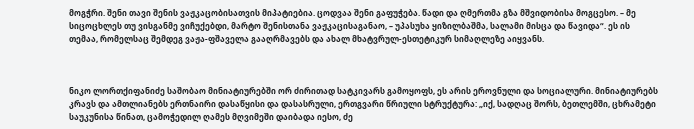მოგჭრი. შენი თავი შენის ვაჟკაცობისათვის მიპატიებია. ცოდვაა შენი გაფუჭება. წადი და ღმერთმა გზა მშვიდობისა მოგცესო. – მე სიცოცხლეს თუ ვისგანმე ვიჩუქებდი, მარტო შენისთანა ვაჟკაცისაგანაო, – უპასუხა ყიზილბაშმა, სალამი მისცა და წავიდა“. ეს ის თემაა, რომელსაც შემდეგ ვაჟა-ფშაველა გააღრმავებს და ახალ მხატვრულ-ესთეტიკურ სიმაღლეზე აიყვანს.



ნიკო ლორთქიფანიძე საშობაო მინიატიურებში ორ ძირითად სატკივარს გამოყოფს, ეს არის ეროვნული და სოციალური. მინიატიურებს კრავს და ამთლიანებს ერთნაირი დასაწყისი და დასასრული, ერთგვარი წრიული სტრუქტურა: „იქ, სადღაც შორს, ბეთლემში, ცხრამეტი საუკუნისა წინათ, ცამოჭედილ ღამეს მღვიმეში დაიბადა იესო, ძე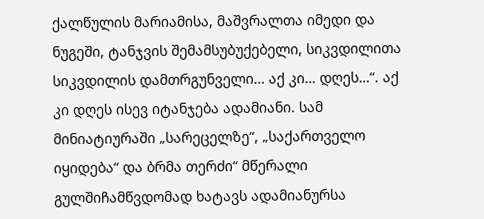ქალწულის მარიამისა, მაშვრალთა იმედი და ნუგეში, ტანჯვის შემამსუბუქებელი, სიკვდილითა სიკვდილის დამთრგუნველი… აქ კი… დღეს…“. აქ კი დღეს ისევ იტანჯება ადამიანი. სამ მინიატიურაში „სარეცელზე“, „საქართველო იყიდება“ და ბრმა თერძი“ მწერალი გულშიჩამწვდომად ხატავს ადამიანურსა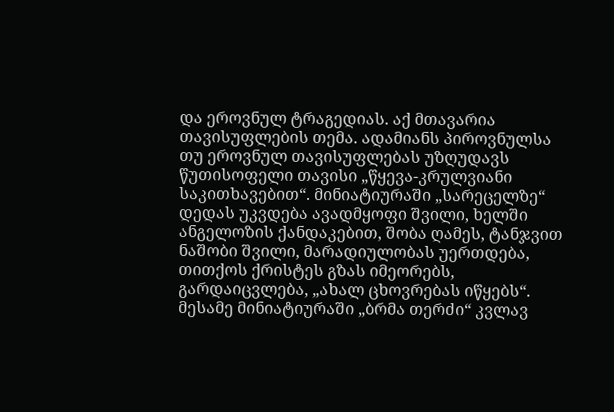და ეროვნულ ტრაგედიას. აქ მთავარია თავისუფლების თემა. ადამიანს პიროვნულსა თუ ეროვნულ თავისუფლებას უზღუდავს წუთისოფელი თავისი „წყევა-კრულვიანი საკითხავებით“. მინიატიურაში „სარეცელზე“ დედას უკვდება ავადმყოფი შვილი, ხელში ანგელოზის ქანდაკებით, შობა ღამეს, ტანჯვით ნაშობი შვილი, მარადიულობას უერთდება, თითქოს ქრისტეს გზას იმეორებს, გარდაიცვლება, „ახალ ცხოვრებას იწყებს“. მესამე მინიატიურაში „ბრმა თერძი“ კვლავ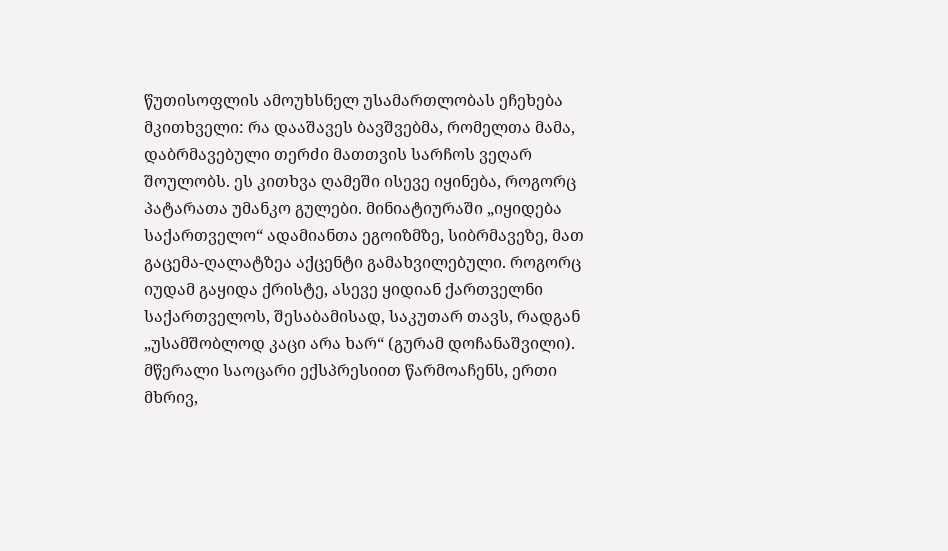წუთისოფლის ამოუხსნელ უსამართლობას ეჩეხება მკითხველი: რა დააშავეს ბავშვებმა, რომელთა მამა, დაბრმავებული თერძი მათთვის სარჩოს ვეღარ შოულობს. ეს კითხვა ღამეში ისევე იყინება, როგორც პატარათა უმანკო გულები. მინიატიურაში „იყიდება საქართველო“ ადამიანთა ეგოიზმზე, სიბრმავეზე, მათ გაცემა-ღალატზეა აქცენტი გამახვილებული. როგორც იუდამ გაყიდა ქრისტე, ასევე ყიდიან ქართველნი საქართველოს, შესაბამისად, საკუთარ თავს, რადგან „უსამშობლოდ კაცი არა ხარ“ (გურამ დოჩანაშვილი). მწერალი საოცარი ექსპრესიით წარმოაჩენს, ერთი მხრივ,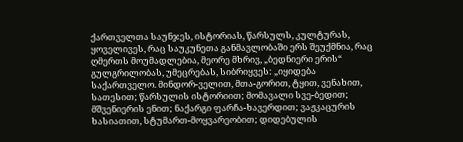ქართველთა საუნჯეს, ისტორიას, წარსულს, კულტურას, ყოველივეს, რაც საუკუნეთა განმავლობაში ერს შეუქმნია, რაც ღმერთს მოუმადლებია, მეორე მხრივ, „ბედნიერი ერის“ გულგრილობას, უმეცრებას, სიბრიყვეს: „იყიდება საქართველო. მინდორ-ველით, მთა-გორით, ტყით, ვენახით, სათესით; წარსულის ისტორიით; მომავალი სვე-ბედით; მშვენიერის ენით; ნაქარგი ფარჩა-ხავერდით; ვაჟკაცურის ხასიათით, სტუმართ-მოყვარეობით; დიდებულის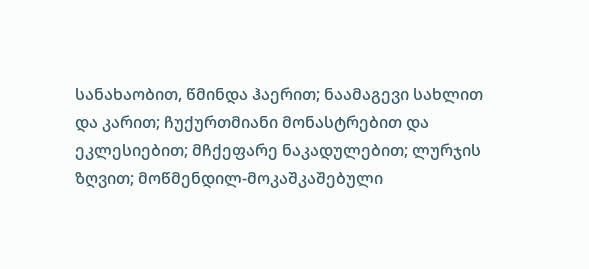სანახაობით, წმინდა ჰაერით; ნაამაგევი სახლით და კარით; ჩუქურთმიანი მონასტრებით და ეკლესიებით; მჩქეფარე ნაკადულებით; ლურჯის ზღვით; მოწმენდილ-მოკაშკაშებული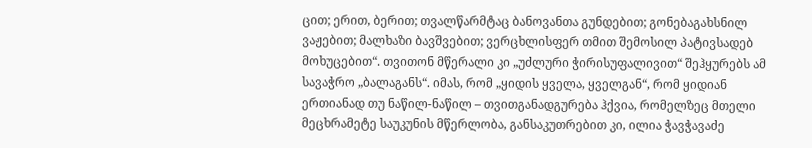ცით; ერით, ბერით; თვალწარმტაც ბანოვანთა გუნდებით; გონებაგახსნილ ვაჟებით; მალხაზი ბავშვებით; ვერცხლისფერ თმით შემოსილ პატივსადებ მოხუცებით“. თვითონ მწერალი კი „უძლური ჭირისუფალივით“ შეჰყურებს ამ სავაჭრო „ბალაგანს“. იმას, რომ „ყიდის ყველა, ყველგან“, რომ ყიდიან ერთიანად თუ ნაწილ-ნაწილ – თვითგანადგურება ჰქვია, რომელზეც მთელი მეცხრამეტე საუკუნის მწერლობა, განსაკუთრებით კი, ილია ჭავჭავაძე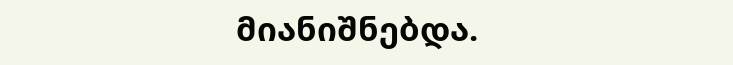მიანიშნებდა.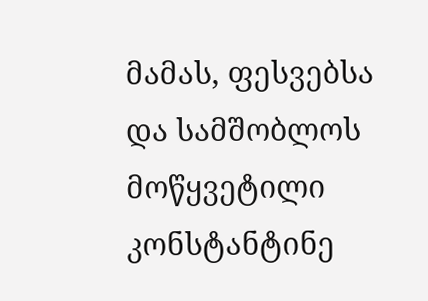მამას, ფესვებსა და სამშობლოს მოწყვეტილი კონსტანტინე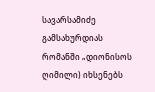სავარსამიძე გამსახურდიას რომანში „დიონისოს ღიმილი) იხსენებს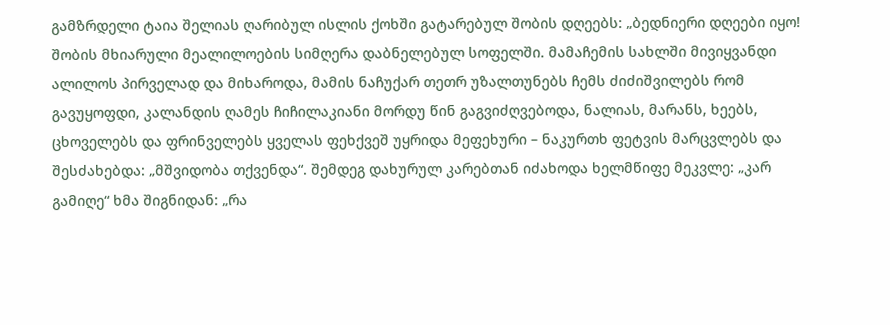გამზრდელი ტაია შელიას ღარიბულ ისლის ქოხში გატარებულ შობის დღეებს: „ბედნიერი დღეები იყო! შობის მხიარული მეალილოების სიმღერა დაბნელებულ სოფელში. მამაჩემის სახლში მივიყვანდი ალილოს პირველად და მიხაროდა, მამის ნაჩუქარ თეთრ უზალთუნებს ჩემს ძიძიშვილებს რომ გავუყოფდი, კალანდის ღამეს ჩიჩილაკიანი მორდუ წინ გაგვიძღვებოდა, ნალიას, მარანს, ხეებს, ცხოველებს და ფრინველებს ყველას ფეხქვეშ უყრიდა მეფეხური – ნაკურთხ ფეტვის მარცვლებს და შესძახებდა: „მშვიდობა თქვენდა“. შემდეგ დახურულ კარებთან იძახოდა ხელმწიფე მეკვლე: „კარ გამიღე“ ხმა შიგნიდან: „რა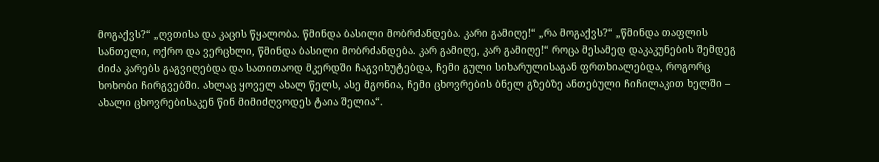მოგაქვს?“ „ღვთისა და კაცის წყალობა. წმინდა ბასილი მობრძანდება. კარი გამიღე!“ „რა მოგაქვს?“ „წმინდა თაფლის სანთელი, ოქრო და ვერცხლი, წმინდა ბასილი მობრძანდება. კარ გამიღე, კარ გამიღე!“ როცა მესამედ დაკაკუნების შემდეგ ძიძა კარებს გაგვიღებდა და სათითაოდ მკერდში ჩაგვიხუტებდა, ჩემი გული სიხარულისაგან ფრთხიალებდა, როგორც ხოხობი ჩირგვებში. ახლაც ყოველ ახალ წელს, ასე მგონია, ჩემი ცხოვრების ბნელ გზებზე ანთებული ჩიჩილაკით ხელში – ახალი ცხოვრებისაკენ წინ მიმიძღვოდეს ტაია შელია“.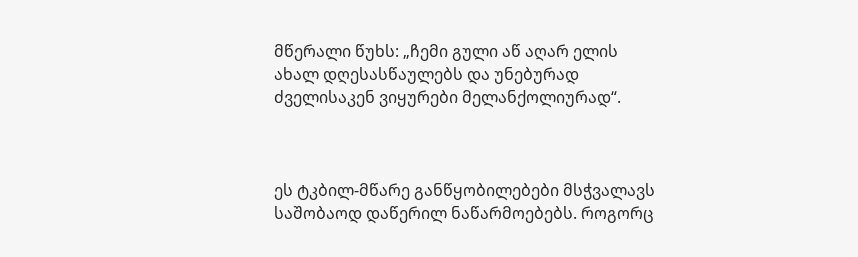მწერალი წუხს: „ჩემი გული აწ აღარ ელის ახალ დღესასწაულებს და უნებურად ძველისაკენ ვიყურები მელანქოლიურად“.



ეს ტკბილ-მწარე განწყობილებები მსჭვალავს საშობაოდ დაწერილ ნაწარმოებებს. როგორც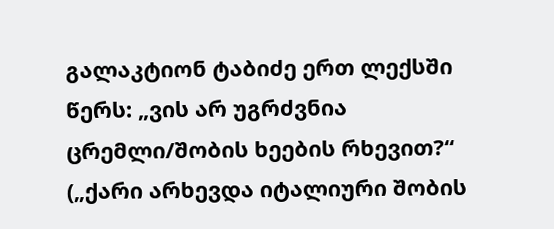გალაკტიონ ტაბიძე ერთ ლექსში წერს: „ვის არ უგრძვნია ცრემლი/შობის ხეების რხევით?“ („ქარი არხევდა იტალიური შობის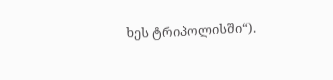ხეს ტრიპოლისში“).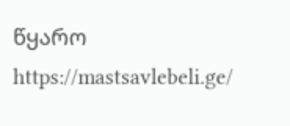წყარო https://mastsavlebeli.ge/